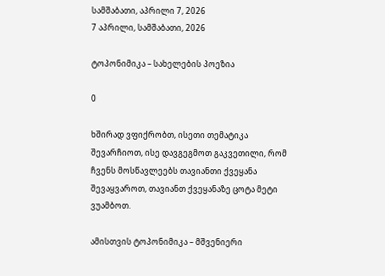სამშაბათი, აპრილი 7, 2026
7 აპრილი, სამშაბათი, 2026

ტოპონიმიკა – სახელების პოეზია

0

ხშირად ვფიქრობთ, ისეთი თემატიკა შევარჩიოთ, ისე დავგეგმოთ გაკვეთილი, რომ ჩვენს მოსწავლეებს თავიანთი ქვეყანა შევაყვაროთ, თავიანთ ქვეყანაზე ცოტა მეტი ვუამბოთ.

ამისთვის ტოპონიმიკა – მშვენიერი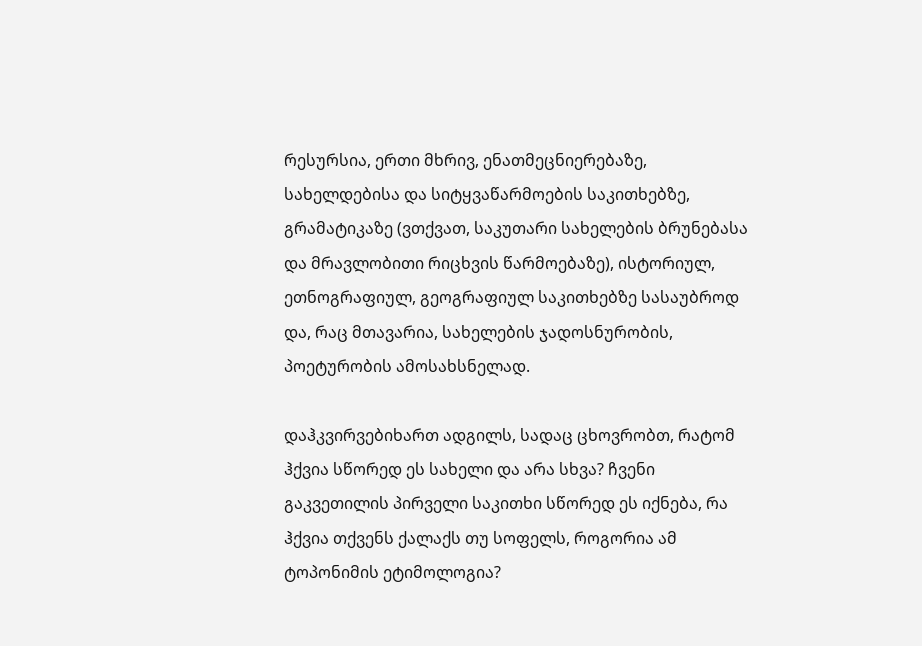რესურსია, ერთი მხრივ, ენათმეცნიერებაზე, სახელდებისა და სიტყვაწარმოების საკითხებზე, გრამატიკაზე (ვთქვათ, საკუთარი სახელების ბრუნებასა და მრავლობითი რიცხვის წარმოებაზე), ისტორიულ, ეთნოგრაფიულ, გეოგრაფიულ საკითხებზე სასაუბროდ და, რაც მთავარია, სახელების ჯადოსნურობის, პოეტურობის ამოსახსნელად.

დაჰკვირვებიხართ ადგილს, სადაც ცხოვრობთ, რატომ ჰქვია სწორედ ეს სახელი და არა სხვა? ჩვენი გაკვეთილის პირველი საკითხი სწორედ ეს იქნება, რა ჰქვია თქვენს ქალაქს თუ სოფელს, როგორია ამ ტოპონიმის ეტიმოლოგია?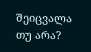შეიცვალა თუ არა?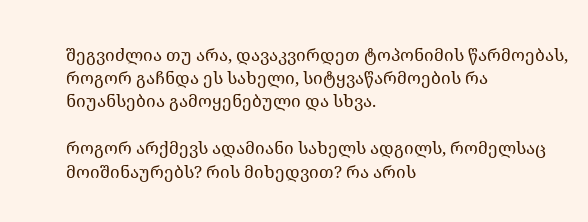შეგვიძლია თუ არა, დავაკვირდეთ ტოპონიმის წარმოებას, როგორ გაჩნდა ეს სახელი, სიტყვაწარმოების რა ნიუანსებია გამოყენებული და სხვა.

როგორ არქმევს ადამიანი სახელს ადგილს, რომელსაც მოიშინაურებს? რის მიხედვით? რა არის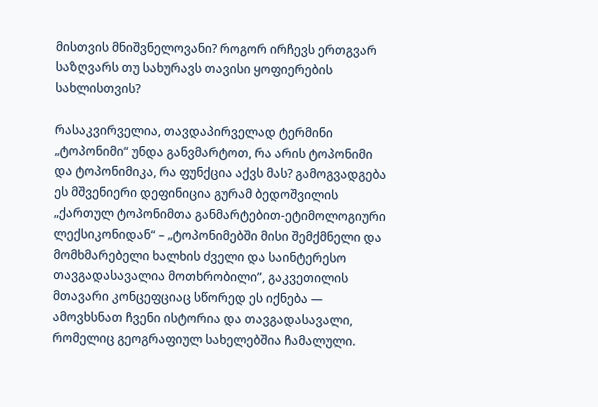მისთვის მნიშვნელოვანი? როგორ ირჩევს ერთგვარ საზღვარს თუ სახურავს თავისი ყოფიერების სახლისთვის?

რასაკვირველია, თავდაპირველად ტერმინი „ტოპონიმი“ უნდა განვმარტოთ, რა არის ტოპონიმი და ტოპონიმიკა, რა ფუნქცია აქვს მას? გამოგვადგება ეს მშვენიერი დეფინიცია გურამ ბედოშვილის „ქართულ ტოპონიმთა განმარტებით-ეტიმოლოგიური ლექსიკონიდან“ – „ტოპონიმებში მისი შემქმნელი და მომხმარებელი ხალხის ძველი და საინტერესო თავგადასავალია მოთხრობილი”, გაკვეთილის მთავარი კონცეფციაც სწორედ ეს იქნება — ამოვხსნათ ჩვენი ისტორია და თავგადასავალი, რომელიც გეოგრაფიულ სახელებშია ჩამალული.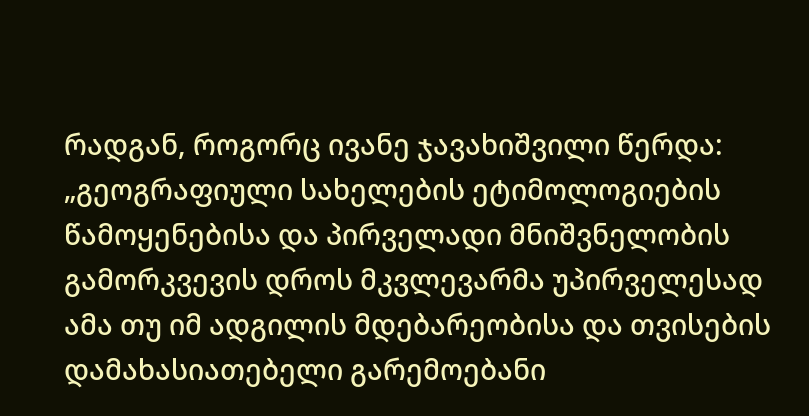რადგან, როგორც ივანე ჯავახიშვილი წერდა: „გეოგრაფიული სახელების ეტიმოლოგიების წამოყენებისა და პირველადი მნიშვნელობის გამორკვევის დროს მკვლევარმა უპირველესად ამა თუ იმ ადგილის მდებარეობისა და თვისების დამახასიათებელი გარემოებანი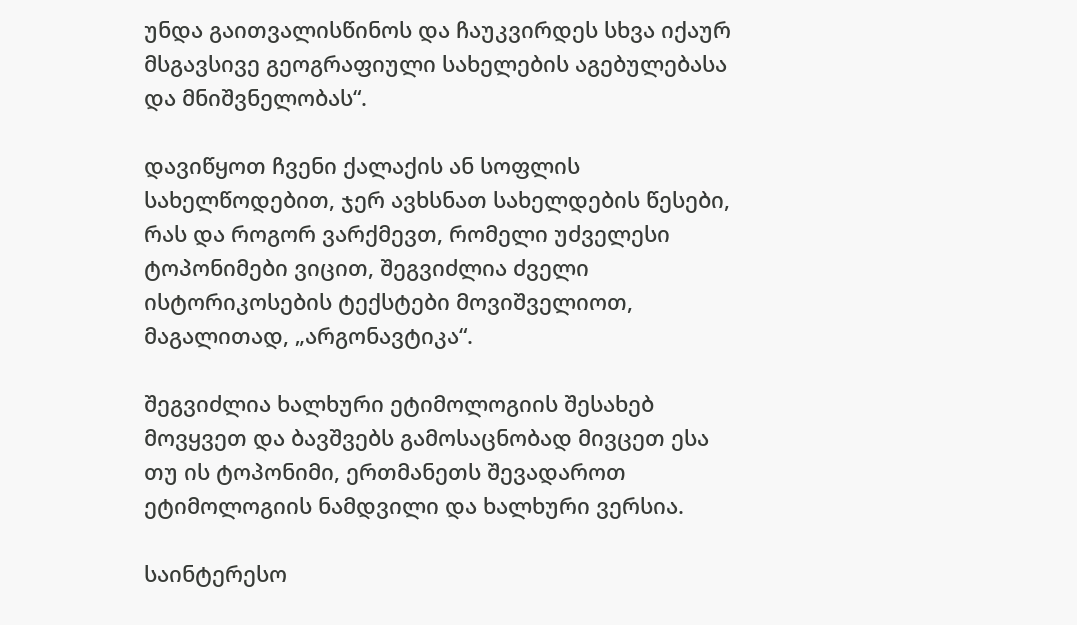უნდა გაითვალისწინოს და ჩაუკვირდეს სხვა იქაურ მსგავსივე გეოგრაფიული სახელების აგებულებასა და მნიშვნელობას“.

დავიწყოთ ჩვენი ქალაქის ან სოფლის სახელწოდებით, ჯერ ავხსნათ სახელდების წესები, რას და როგორ ვარქმევთ, რომელი უძველესი ტოპონიმები ვიცით, შეგვიძლია ძველი ისტორიკოსების ტექსტები მოვიშველიოთ, მაგალითად, „არგონავტიკა“.

შეგვიძლია ხალხური ეტიმოლოგიის შესახებ მოვყვეთ და ბავშვებს გამოსაცნობად მივცეთ ესა თუ ის ტოპონიმი, ერთმანეთს შევადაროთ ეტიმოლოგიის ნამდვილი და ხალხური ვერსია.

საინტერესო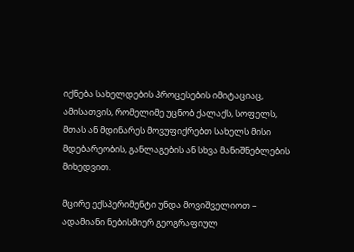იქნება სახელდების პროცესების იმიტაციაც, ამისათვის, რომელიმე უცნობ ქალაქს, სოფელს, მთას ან მდინარეს მოვუფიქრებთ სახელს მისი მდებარეობის, განლაგების ან სხვა მანიშნებლების მიხედვით.

მცირე ექსპერიმენტი უნდა მოვიშველიოთ – ადამიანი ნებისმიერ გეოგრაფიულ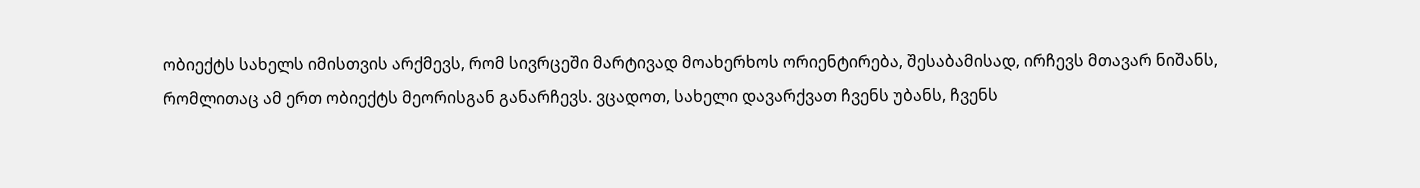ობიექტს სახელს იმისთვის არქმევს, რომ სივრცეში მარტივად მოახერხოს ორიენტირება, შესაბამისად, ირჩევს მთავარ ნიშანს, რომლითაც ამ ერთ ობიექტს მეორისგან განარჩევს. ვცადოთ, სახელი დავარქვათ ჩვენს უბანს, ჩვენს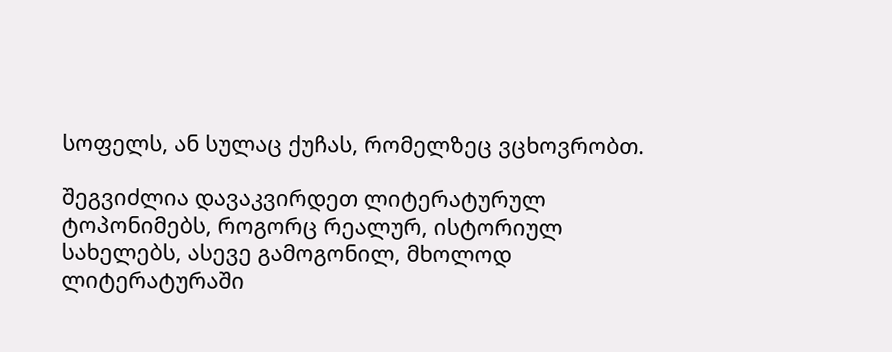სოფელს, ან სულაც ქუჩას, რომელზეც ვცხოვრობთ.

შეგვიძლია დავაკვირდეთ ლიტერატურულ ტოპონიმებს, როგორც რეალურ, ისტორიულ სახელებს, ასევე გამოგონილ, მხოლოდ ლიტერატურაში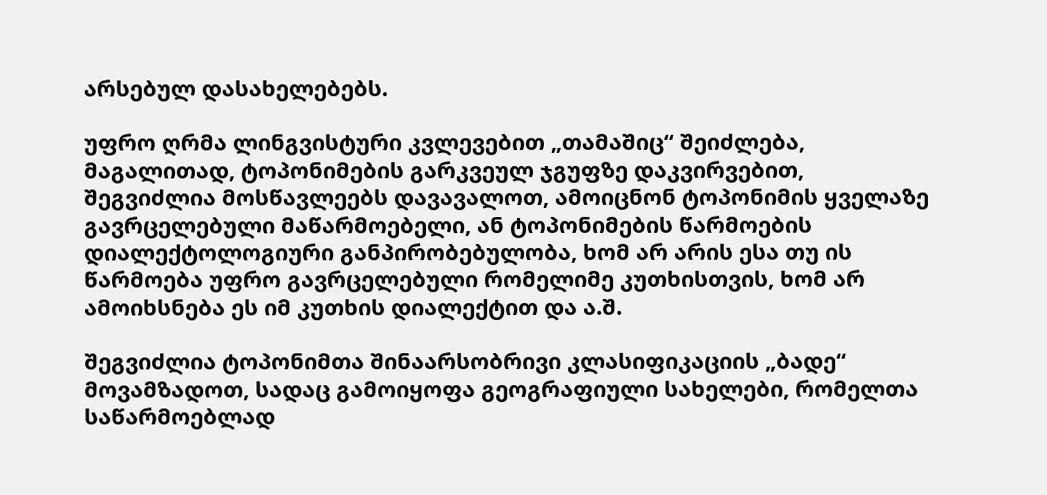არსებულ დასახელებებს.

უფრო ღრმა ლინგვისტური კვლევებით „თამაშიც“ შეიძლება, მაგალითად, ტოპონიმების გარკვეულ ჯგუფზე დაკვირვებით, შეგვიძლია მოსწავლეებს დავავალოთ, ამოიცნონ ტოპონიმის ყველაზე გავრცელებული მაწარმოებელი, ან ტოპონიმების წარმოების დიალექტოლოგიური განპირობებულობა, ხომ არ არის ესა თუ ის წარმოება უფრო გავრცელებული რომელიმე კუთხისთვის, ხომ არ ამოიხსნება ეს იმ კუთხის დიალექტით და ა.შ.

შეგვიძლია ტოპონიმთა შინაარსობრივი კლასიფიკაციის „ბადე“ მოვამზადოთ, სადაც გამოიყოფა გეოგრაფიული სახელები, რომელთა საწარმოებლად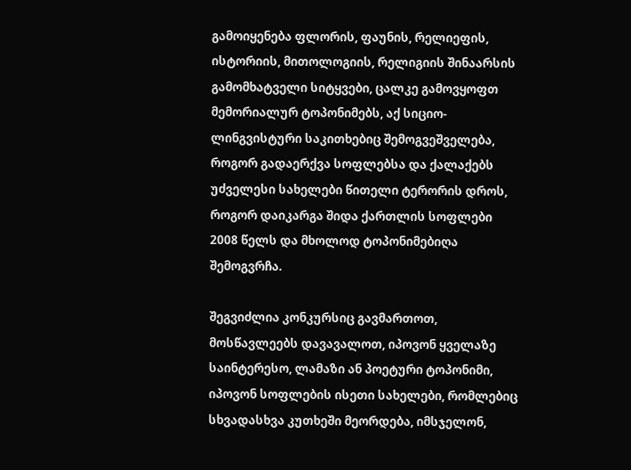გამოიყენება ფლორის, ფაუნის, რელიეფის, ისტორიის, მითოლოგიის, რელიგიის შინაარსის გამომხატველი სიტყვები, ცალკე გამოვყოფთ მემორიალურ ტოპონიმებს, აქ სიციო-ლინგვისტური საკითხებიც შემოგვეშველება, როგორ გადაერქვა სოფლებსა და ქალაქებს უძველესი სახელები წითელი ტერორის დროს, როგორ დაიკარგა შიდა ქართლის სოფლები 2008 წელს და მხოლოდ ტოპონიმებიღა შემოგვრჩა.

შეგვიძლია კონკურსიც გავმართოთ, მოსწავლეებს დავავალოთ, იპოვონ ყველაზე საინტერესო, ლამაზი ან პოეტური ტოპონიმი, იპოვონ სოფლების ისეთი სახელები, რომლებიც სხვადასხვა კუთხეში მეორდება, იმსჯელონ,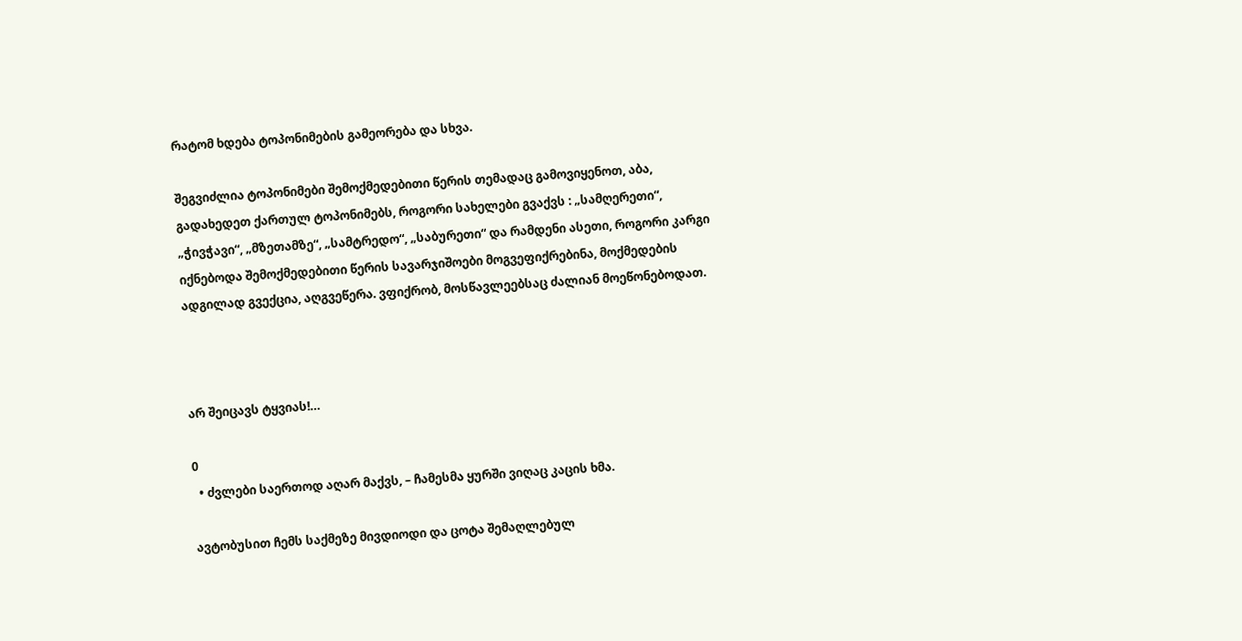რატომ ხდება ტოპონიმების გამეორება და სხვა.

შეგვიძლია ტოპონიმები შემოქმედებითი წერის თემადაც გამოვიყენოთ, აბა, გადახედეთ ქართულ ტოპონიმებს, როგორი სახელები გვაქვს : „სამღერეთი“, „ჭივჭავი“, „მზეთამზე“, „სამტრედო“, „საბურეთი“ და რამდენი ასეთი, როგორი კარგი იქნებოდა შემოქმედებითი წერის სავარჯიშოები მოგვეფიქრებინა, მოქმედების ადგილად გვექცია, აღგვეწერა. ვფიქრობ, მოსწავლეებსაც ძალიან მოეწონებოდათ.



არ შეიცავს ტყვიას!…

0
  • ძვლები საერთოდ აღარ მაქვს, – ჩამესმა ყურში ვიღაც კაცის ხმა.

ავტობუსით ჩემს საქმეზე მივდიოდი და ცოტა შემაღლებულ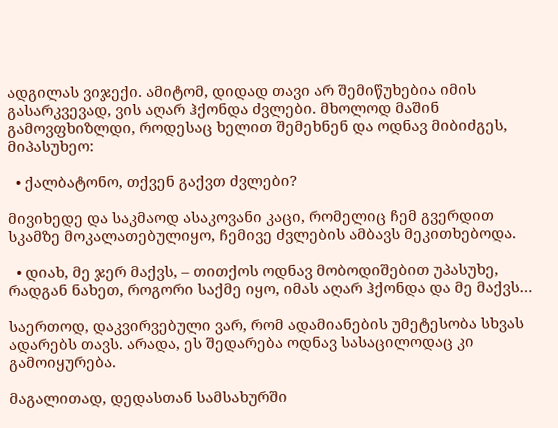ადგილას ვიჯექი. ამიტომ, დიდად თავი არ შემიწუხებია იმის გასარკვევად, ვის აღარ ჰქონდა ძვლები. მხოლოდ მაშინ გამოვფხიზლდი, როდესაც ხელით შემეხნენ და ოდნავ მიბიძგეს, მიპასუხეო:

  • ქალბატონო, თქვენ გაქვთ ძვლები?

მივიხედე და საკმაოდ ასაკოვანი კაცი, რომელიც ჩემ გვერდით სკამზე მოკალათებულიყო, ჩემივე ძვლების ამბავს მეკითხებოდა.

  • დიახ, მე ჯერ მაქვს, – თითქოს ოდნავ მობოდიშებით უპასუხე, რადგან ნახეთ, როგორი საქმე იყო, იმას აღარ ჰქონდა და მე მაქვს…

საერთოდ, დაკვირვებული ვარ, რომ ადამიანების უმეტესობა სხვას ადარებს თავს. არადა, ეს შედარება ოდნავ სასაცილოდაც კი გამოიყურება.

მაგალითად, დედასთან სამსახურში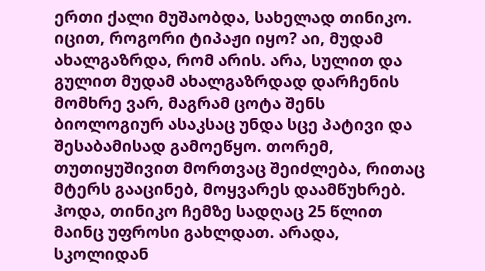ერთი ქალი მუშაობდა, სახელად თინიკო. იცით, როგორი ტიპაჟი იყო? აი, მუდამ ახალგაზრდა, რომ არის. არა, სულით და გულით მუდამ ახალგაზრდად დარჩენის მომხრე ვარ, მაგრამ ცოტა შენს ბიოლოგიურ ასაკსაც უნდა სცე პატივი და შესაბამისად გამოეწყო. თორემ, თუთიყუშივით მორთვაც შეიძლება, რითაც მტერს გააცინებ, მოყვარეს დაამწუხრებ. ჰოდა, თინიკო ჩემზე სადღაც 25 წლით მაინც უფროსი გახლდათ. არადა, სკოლიდან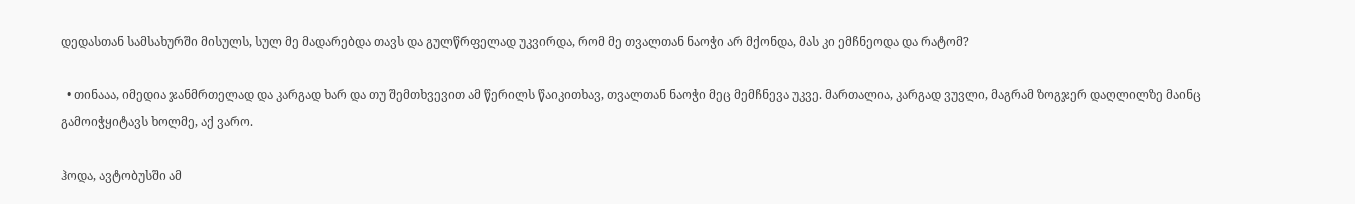დედასთან სამსახურში მისულს, სულ მე მადარებდა თავს და გულწრფელად უკვირდა, რომ მე თვალთან ნაოჭი არ მქონდა, მას კი ემჩნეოდა და რატომ?

  • თინააა, იმედია ჯანმრთელად და კარგად ხარ და თუ შემთხვევით ამ წერილს წაიკითხავ, თვალთან ნაოჭი მეც მემჩნევა უკვე. მართალია, კარგად ვუვლი, მაგრამ ზოგჯერ დაღლილზე მაინც გამოიჭყიტავს ხოლმე, აქ ვარო.

ჰოდა, ავტობუსში ამ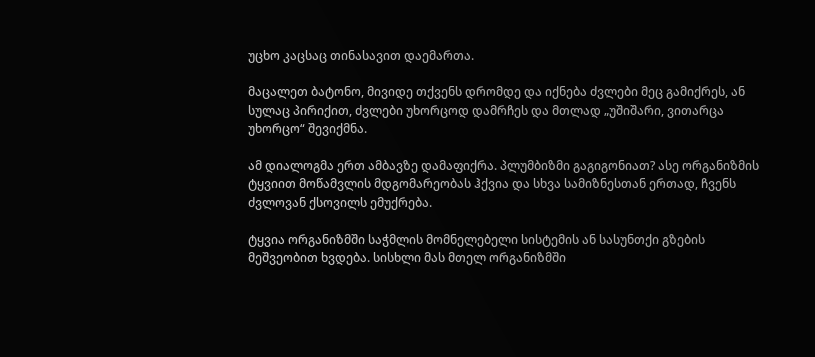უცხო კაცსაც თინასავით დაემართა.

მაცალეთ ბატონო, მივიდე თქვენს დრომდე და იქნება ძვლები მეც გამიქრეს, ან სულაც პირიქით, ძვლები უხორცოდ დამრჩეს და მთლად „უშიშარი, ვითარცა უხორცო“ შევიქმნა.

ამ დიალოგმა ერთ ამბავზე დამაფიქრა. პლუმბიზმი გაგიგონიათ? ასე ორგანიზმის ტყვიით მოწამვლის მდგომარეობას ჰქვია და სხვა სამიზნესთან ერთად, ჩვენს ძვლოვან ქსოვილს ემუქრება.

ტყვია ორგანიზმში საჭმლის მომნელებელი სისტემის ან სასუნთქი გზების მეშვეობით ხვდება. სისხლი მას მთელ ორგანიზმში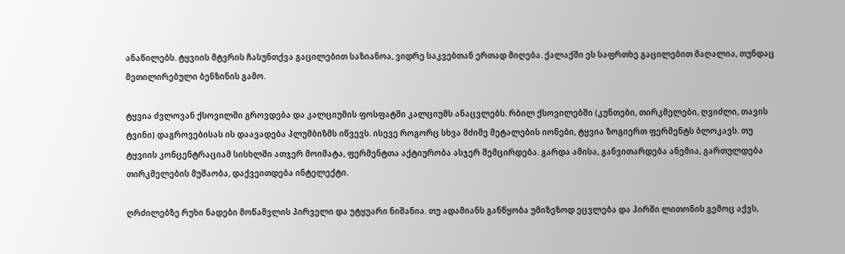ანაწილებს. ტყვიის მტვრის ჩასუნთქვა გაცილებით საზიანოა, ვიდრე საკვებთან ერთად მიღება. ქალაქში ეს საფრთხე გაცილებით მაღალია, თუნდაც მეთილირებული ბენზინის გამო.

ტყვია ძვლოვან ქსოვილში გროვდება და კალციუმის ფოსფატში კალციუმს ანაცვლებს. რბილ ქსოვილებში (კუნთები, თირკმელები, ღვიძლი, თავის ტვინი) დაგროვებისას ის დაავადება პლუმბიზმს იწვევს. ისევე როგორც სხვა მძიმე მეტალების იონები, ტყვია ზოგიერთ ფერმენტს ბლოკავს. თუ ტყვიის კონცენტრაციამ სისხლში ათჯერ მოიმატა, ფერმენტთა აქტიურობა ასჯერ შემცირდება. გარდა ამისა, განვითარდება ანემია, გართულდება თირკმელების მუშაობა, დაქვეითდება ინტელექტი.

ღრძილებზე რუხი ნადები მოწამვლის პირველი და უტყუარი ნიშანია. თუ ადამიანს განწყობა უმიზეზოდ ეცვლება და პირში ლითონის გემოც აქვს,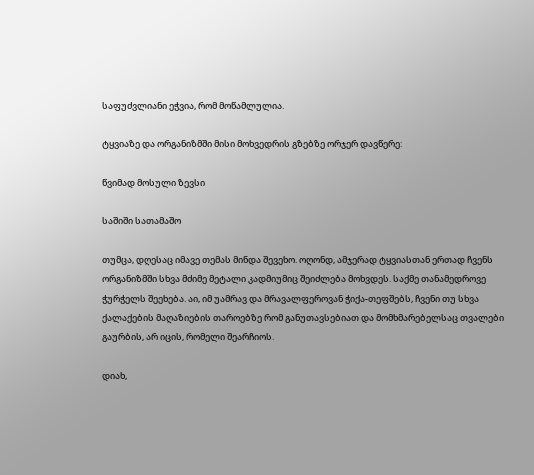საფუძვლიანი ეჭვია, რომ მოწამლულია.

ტყვიაზე და ორგანიზმში მისი მოხვედრის გზებზე ორჯერ დავწერე:

წვიმად მოსული ზევსი

საშიში სათამაშო

თუმცა, დღესაც იმავე თემას მინდა შევეხო. ოღონდ, ამჯერად ტყვიასთან ერთად ჩვენს ორგანიზმში სხვა მძიმე მეტალი კადმიუმიც შეიძლება მოხვდეს. საქმე თანამედროვე ჭურჭელს შეეხება. აი, იმ უამრავ და მრავალფეროვან ჭიქა-თეფშებს, ჩვენი თუ სხვა ქალაქების მაღაზიების თაროებზე რომ განუთავსებიათ და მომხმარებელსაც თვალები გაურბის, არ იცის, რომელი შეარჩიოს.

დიახ,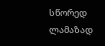სწორედ ლამაზად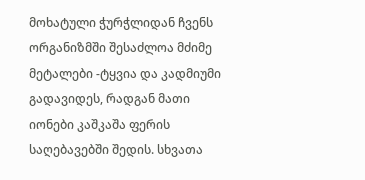მოხატული ჭურჭლიდან ჩვენს ორგანიზმში შესაძლოა მძიმე მეტალები -ტყვია და კადმიუმი გადავიდეს, რადგან მათი იონები კაშკაშა ფერის საღებავებში შედის. სხვათა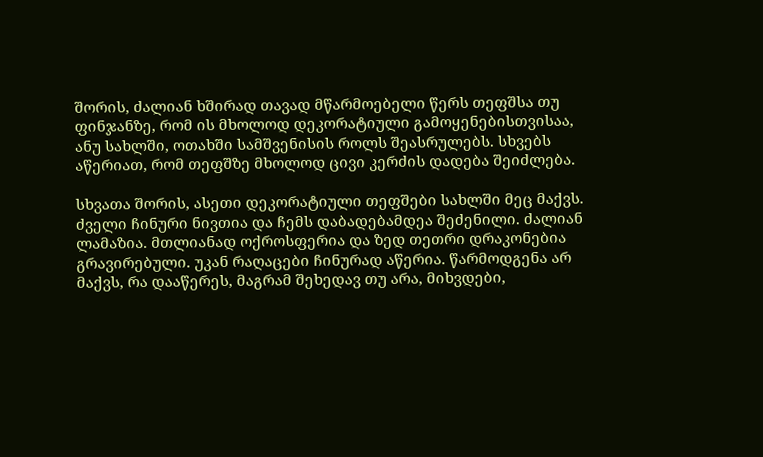შორის, ძალიან ხშირად თავად მწარმოებელი წერს თეფშსა თუ ფინჯანზე, რომ ის მხოლოდ დეკორატიული გამოყენებისთვისაა, ანუ სახლში, ოთახში სამშვენისის როლს შეასრულებს. სხვებს აწერიათ, რომ თეფშზე მხოლოდ ცივი კერძის დადება შეიძლება.

სხვათა შორის, ასეთი დეკორატიული თეფშები სახლში მეც მაქვს. ძველი ჩინური ნივთია და ჩემს დაბადებამდეა შეძენილი. ძალიან ლამაზია. მთლიანად ოქროსფერია და ზედ თეთრი დრაკონებია გრავირებული. უკან რაღაცები ჩინურად აწერია. წარმოდგენა არ მაქვს, რა დააწერეს, მაგრამ შეხედავ თუ არა, მიხვდები,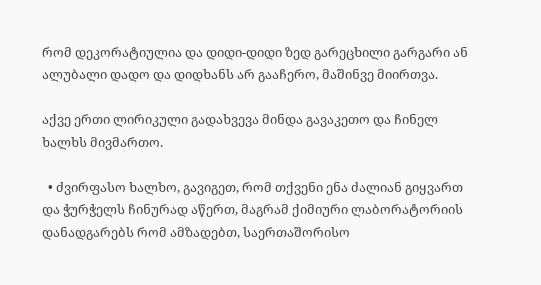რომ დეკორატიულია და დიდი-დიდი ზედ გარეცხილი გარგარი ან ალუბალი დადო და დიდხანს არ გააჩერო, მაშინვე მიირთვა.

აქვე ერთი ლირიკული გადახვევა მინდა გავაკეთო და ჩინელ ხალხს მივმართო.

  • ძვირფასო ხალხო, გავიგეთ, რომ თქვენი ენა ძალიან გიყვართ და ჭურჭელს ჩინურად აწერთ, მაგრამ ქიმიური ლაბორატორიის დანადგარებს რომ ამზადებთ, საერთაშორისო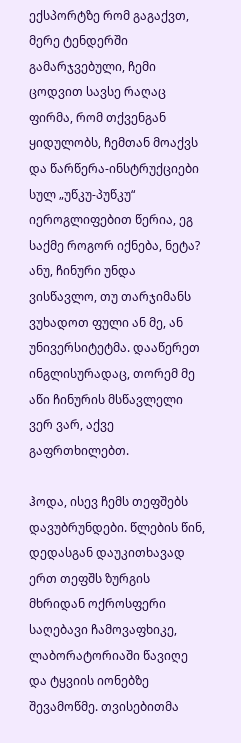ექსპორტზე რომ გაგაქვთ, მერე ტენდერში გამარჯვებული, ჩემი ცოდვით სავსე რაღაც ფირმა, რომ თქვენგან ყიდულობს, ჩემთან მოაქვს და წარწერა-ინსტრუქციები სულ „უწკუ-პუწკუ“ იეროგლიფებით წერია, ეგ საქმე როგორ იქნება, ნეტა? ანუ, ჩინური უნდა ვისწავლო, თუ თარჯიმანს ვუხადოთ ფული ან მე, ან უნივერსიტეტმა. დააწერეთ ინგლისურადაც, თორემ მე აწი ჩინურის მსწავლელი ვერ ვარ, აქვე გაფრთხილებთ.

ჰოდა, ისევ ჩემს თეფშებს დავუბრუნდები. წლების წინ, დედასგან დაუკითხავად ერთ თეფშს ზურგის მხრიდან ოქროსფერი საღებავი ჩამოვაფხიკე, ლაბორატორიაში წავიღე და ტყვიის იონებზე შევამოწმე. თვისებითმა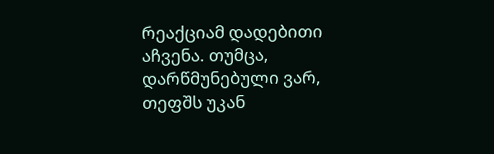რეაქციამ დადებითი აჩვენა. თუმცა, დარწმუნებული ვარ, თეფშს უკან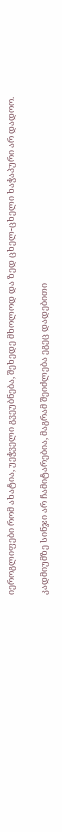იეროგლიფები რომ ახატია, უეჭველი გვეუბნება, შეხედე მხოლოდ და ზედ ცხელ-ცხელი ხაჭაპური არ დადოო.

კადმიუმზე სინჯი არ ჩამიტარებია, მაგრამ შეიძლება ეგეც დადებითი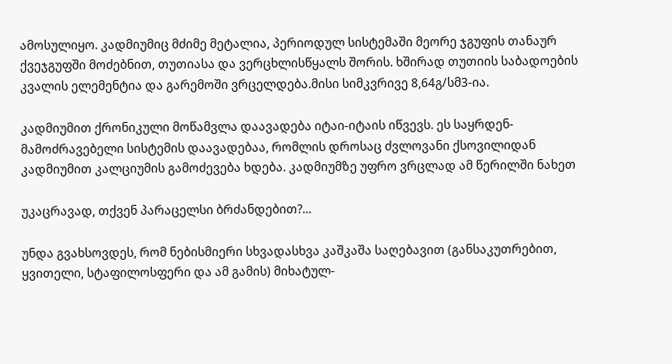ამოსულიყო. კადმიუმიც მძიმე მეტალია, პერიოდულ სისტემაში მეორე ჯგუფის თანაურ ქვეჯგუფში მოძებნით, თუთიასა და ვერცხლისწყალს შორის. ხშირად თუთიის საბადოების კვალის ელემენტია და გარემოში ვრცელდება.მისი სიმკვრივე 8,64გ/სმ3-ია.

კადმიუმით ქრონიკული მოწამვლა დაავადება იტაი-იტაის იწვევს. ეს საყრდენ-მამოძრავებელი სისტემის დაავადებაა, რომლის დროსაც ძვლოვანი ქსოვილიდან კადმიუმით კალციუმის გამოძევება ხდება. კადმიუმზე უფრო ვრცლად ამ წერილში ნახეთ

უკაცრავად, თქვენ პარაცელსი ბრძანდებით?...

უნდა გვახსოვდეს, რომ ნებისმიერი სხვადასხვა კაშკაშა საღებავით (განსაკუთრებით, ყვითელი, სტაფილოსფერი და ამ გამის) მიხატულ-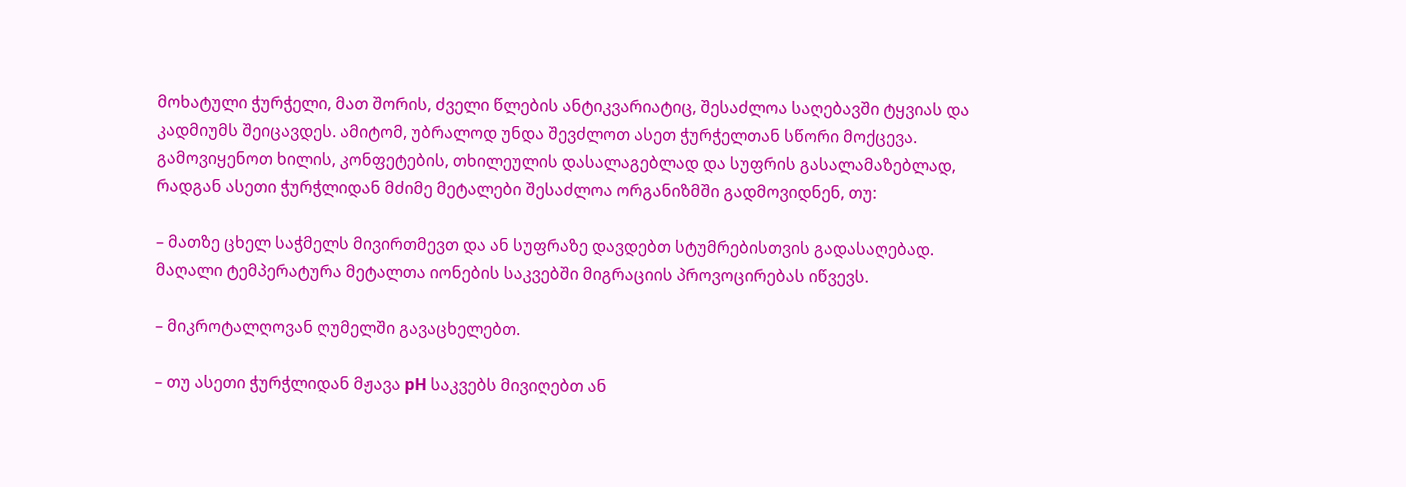მოხატული ჭურჭელი, მათ შორის, ძველი წლების ანტიკვარიატიც, შესაძლოა საღებავში ტყვიას და კადმიუმს შეიცავდეს. ამიტომ, უბრალოდ უნდა შევძლოთ ასეთ ჭურჭელთან სწორი მოქცევა. გამოვიყენოთ ხილის, კონფეტების, თხილეულის დასალაგებლად და სუფრის გასალამაზებლად, რადგან ასეთი ჭურჭლიდან მძიმე მეტალები შესაძლოა ორგანიზმში გადმოვიდნენ, თუ:

– მათზე ცხელ საჭმელს მივირთმევთ და ან სუფრაზე დავდებთ სტუმრებისთვის გადასაღებად. მაღალი ტემპერატურა მეტალთა იონების საკვებში მიგრაციის პროვოცირებას იწვევს.

– მიკროტალღოვან ღუმელში გავაცხელებთ.

– თუ ასეთი ჭურჭლიდან მჟავა pH საკვებს მივიღებთ ან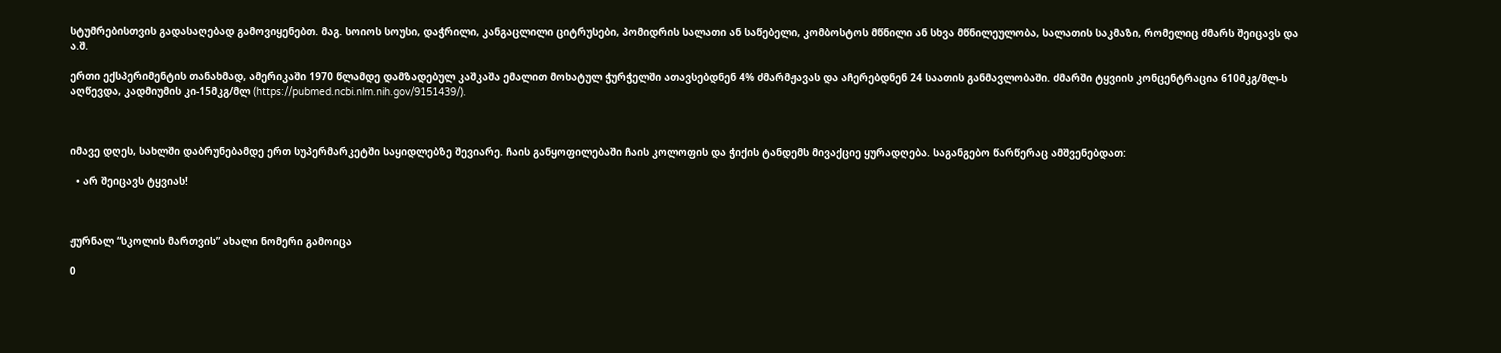სტუმრებისთვის გადასაღებად გამოვიყენებთ. მაგ. სოიოს სოუსი, დაჭრილი, კანგაცლილი ციტრუსები, პომიდრის სალათი ან საწებელი, კომბოსტოს მწნილი ან სხვა მწნილეულობა, სალათის საკმაზი, რომელიც ძმარს შეიცავს და ა.შ.

ერთი ექსპერიმენტის თანახმად, ამერიკაში 1970 წლამდე დამზადებულ კაშკაშა ემალით მოხატულ ჭურჭელში ათავსებდნენ 4% ძმარმჟავას და აჩერებდნენ 24 საათის განმავლობაში. ძმარში ტყვიის კონცენტრაცია 610მკგ/მლ-ს აღწევდა, კადმიუმის კი-15მკგ/მლ (https://pubmed.ncbi.nlm.nih.gov/9151439/).



იმავე დღეს, სახლში დაბრუნებამდე ერთ სუპერმარკეტში საყიდლებზე შევიარე. ჩაის განყოფილებაში ჩაის კოლოფის და ჭიქის ტანდემს მივაქციე ყურადღება. საგანგებო წარწერაც ამშვენებდათ:

  • არ შეიცავს ტყვიას!



ჟურნალ “სკოლის მართვის” ახალი ნომერი გამოიცა

0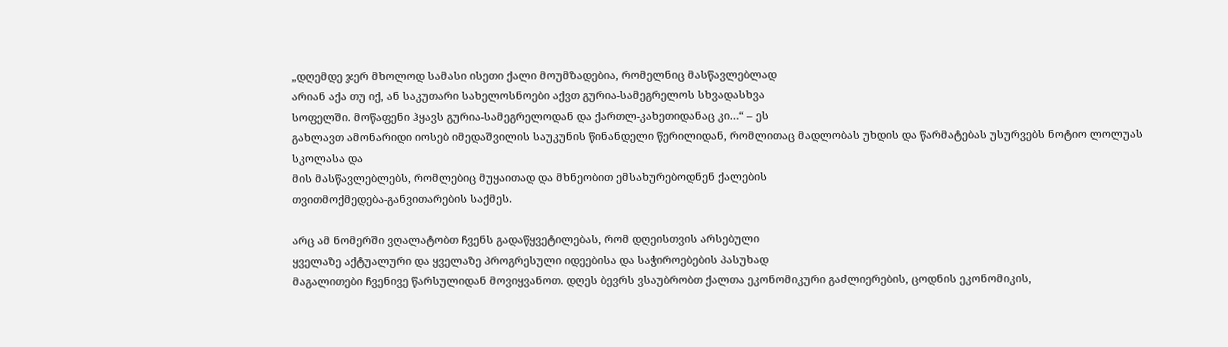„დღემდე ჯერ მხოლოდ სამასი ისეთი ქალი მოუმზადებია, რომელნიც მასწავლებლად
არიან აქა თუ იქ, ან საკუთარი სახელოსნოები აქვთ გურია-სამეგრელოს სხვადასხვა
სოფელში. მოწაფენი ჰყავს გურია-სამეგრელოდან და ქართლ-კახეთიდანაც კი…“ – ეს
გახლავთ ამონარიდი იოსებ იმედაშვილის საუკუნის წინანდელი წერილიდან, რომლითაც მადლობას უხდის და წარმატებას უსურვებს ნოტიო ლოლუას სკოლასა და
მის მასწავლებლებს, რომლებიც მუყაითად და მხნეობით ემსახურებოდნენ ქალების
თვითმოქმედება-განვითარების საქმეს.

არც ამ ნომერში ვღალატობთ ჩვენს გადაწყვეტილებას, რომ დღეისთვის არსებული
ყველაზე აქტუალური და ყველაზე პროგრესული იდეებისა და საჭიროებების პასუხად
მაგალითები ჩვენივე წარსულიდან მოვიყვანოთ. დღეს ბევრს ვსაუბრობთ ქალთა ეკონომიკური გაძლიერების, ცოდნის ეკონომიკის,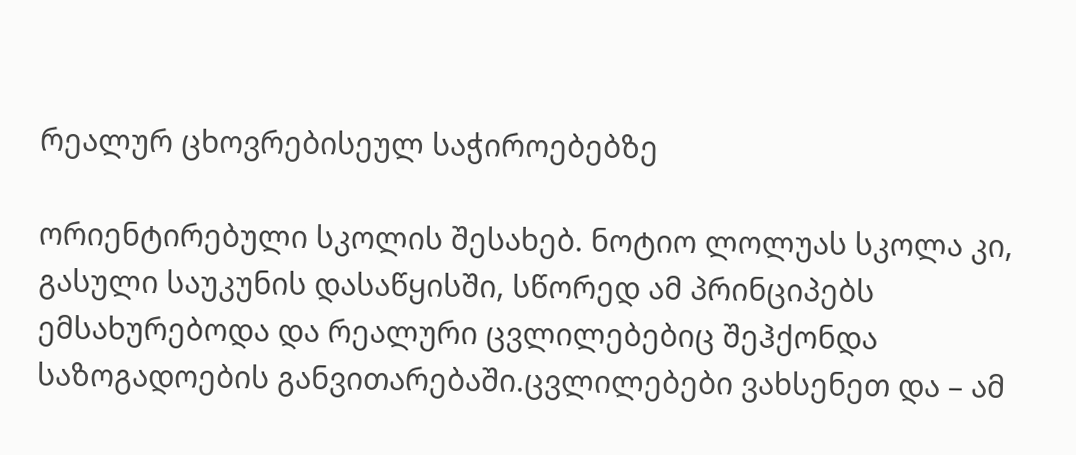რეალურ ცხოვრებისეულ საჭიროებებზე

ორიენტირებული სკოლის შესახებ. ნოტიო ლოლუას სკოლა კი, გასული საუკუნის დასაწყისში, სწორედ ამ პრინციპებს ემსახურებოდა და რეალური ცვლილებებიც შეჰქონდა საზოგადოების განვითარებაში.ცვლილებები ვახსენეთ და – ამ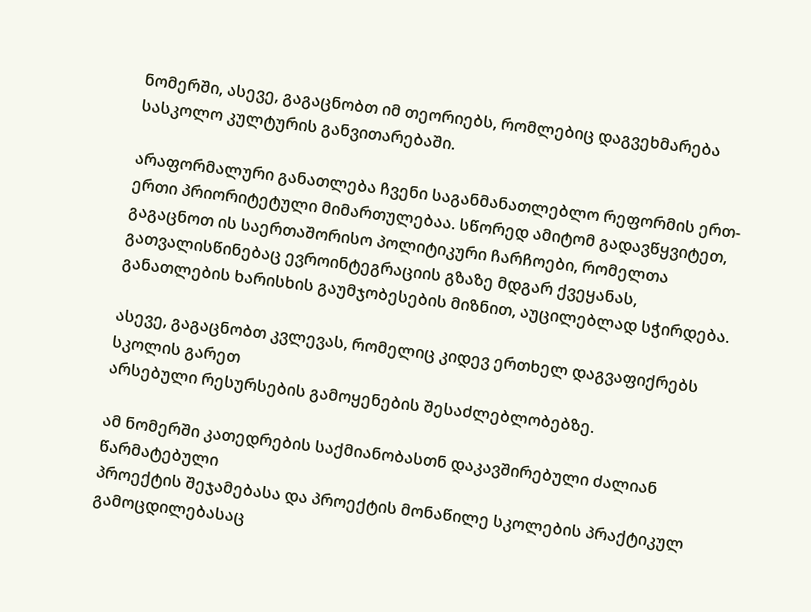ნომერში, ასევე, გაგაცნობთ იმ თეორიებს, რომლებიც დაგვეხმარება სასკოლო კულტურის განვითარებაში.

არაფორმალური განათლება ჩვენი საგანმანათლებლო რეფორმის ერთ-ერთი პრიორიტეტული მიმართულებაა. სწორედ ამიტომ გადავწყვიტეთ, გაგაცნოთ ის საერთაშორისო პოლიტიკური ჩარჩოები, რომელთა გათვალისწინებაც ევროინტეგრაციის გზაზე მდგარ ქვეყანას, განათლების ხარისხის გაუმჯობესების მიზნით, აუცილებლად სჭირდება.

ასევე, გაგაცნობთ კვლევას, რომელიც კიდევ ერთხელ დაგვაფიქრებს სკოლის გარეთ
არსებული რესურსების გამოყენების შესაძლებლობებზე.

ამ ნომერში კათედრების საქმიანობასთნ დაკავშირებული ძალიან წარმატებული
პროექტის შეჯამებასა და პროექტის მონაწილე სკოლების პრაქტიკულ გამოცდილებასაც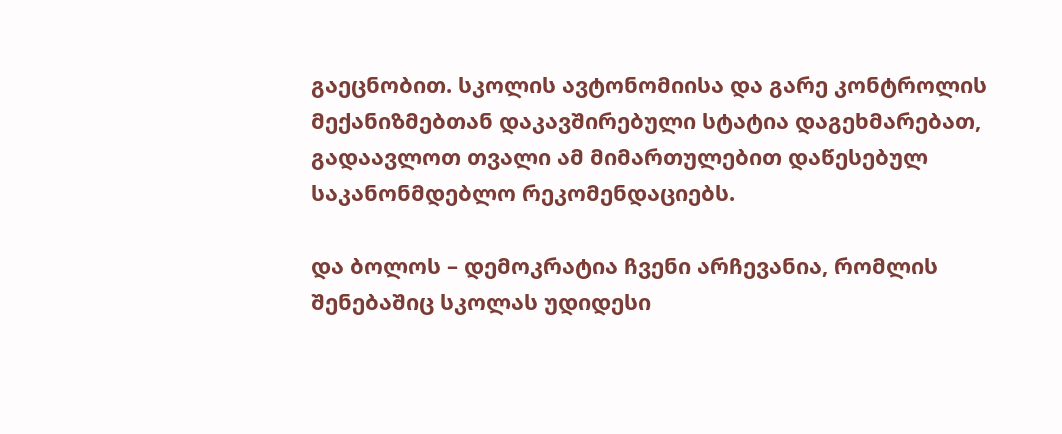გაეცნობით. სკოლის ავტონომიისა და გარე კონტროლის მექანიზმებთან დაკავშირებული სტატია დაგეხმარებათ, გადაავლოთ თვალი ამ მიმართულებით დაწესებულ
საკანონმდებლო რეკომენდაციებს.

და ბოლოს – დემოკრატია ჩვენი არჩევანია, რომლის შენებაშიც სკოლას უდიდესი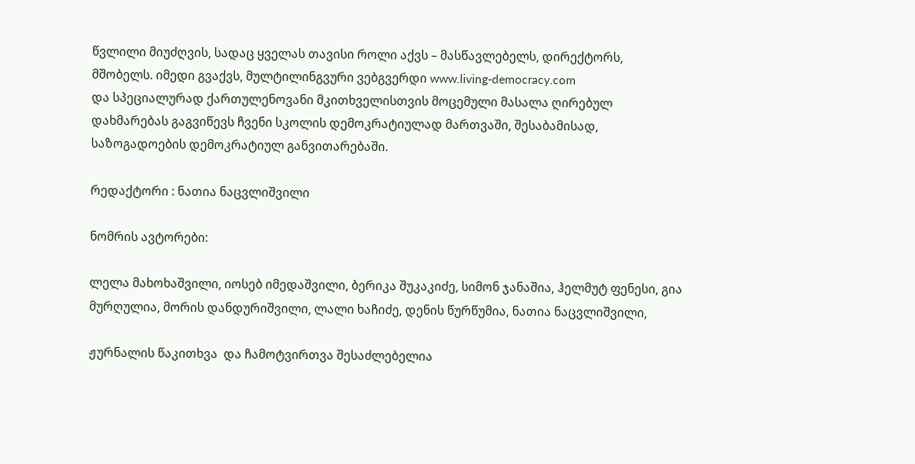წვლილი მიუძღვის, სადაც ყველას თავისი როლი აქვს – მასწავლებელს, დირექტორს,
მშობელს. იმედი გვაქვს, მულტილინგვური ვებგვერდი www.living-democracy.com
და სპეციალურად ქართულენოვანი მკითხველისთვის მოცემული მასალა ღირებულ
დახმარებას გაგვიწევს ჩვენი სკოლის დემოკრატიულად მართვაში, შესაბამისად, საზოგადოების დემოკრატიულ განვითარებაში.

რედაქტორი : ნათია ნაცვლიშვილი

ნომრის ავტორები:

ლელა მახოხაშვილი, იოსებ იმედაშვილი, ბერიკა შუკაკიძე, სიმონ ჯანაშია, ჰელმუტ ფენესი, გია მურღულია, მორის დანდურიშვილი, ლალი ხაჩიძე, დენის წურწუმია, ნათია ნაცვლიშვილი,

ჟურნალის წაკითხვა  და ჩამოტვირთვა შესაძლებელია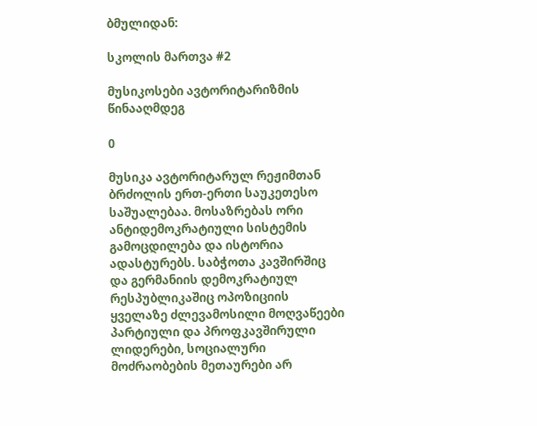ბმულიდან:

სკოლის მართვა #2

მუსიკოსები ავტორიტარიზმის წინააღმდეგ

0

მუსიკა ავტორიტარულ რეჟიმთან ბრძოლის ერთ-ერთი საუკეთესო საშუალებაა. მოსაზრებას ორი ანტიდემოკრატიული სისტემის გამოცდილება და ისტორია ადასტურებს. საბჭოთა კავშირშიც და გერმანიის დემოკრატიულ რესპუბლიკაშიც ოპოზიციის ყველაზე ძლევამოსილი მოღვაწეები პარტიული და პროფკავშირული ლიდერები, სოციალური მოძრაობების მეთაურები არ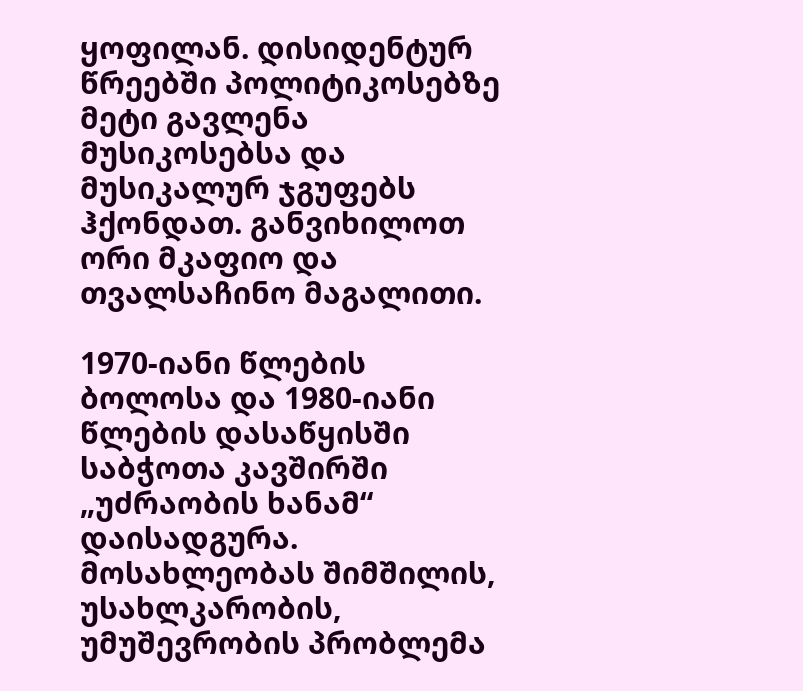ყოფილან. დისიდენტურ წრეებში პოლიტიკოსებზე მეტი გავლენა მუსიკოსებსა და მუსიკალურ ჯგუფებს ჰქონდათ. განვიხილოთ ორი მკაფიო და თვალსაჩინო მაგალითი.

1970-იანი წლების ბოლოსა და 1980-იანი წლების დასაწყისში საბჭოთა კავშირში „უძრაობის ხანამ“ დაისადგურა. მოსახლეობას შიმშილის, უსახლკარობის, უმუშევრობის პრობლემა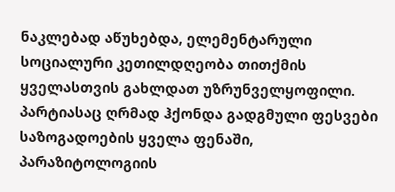ნაკლებად აწუხებდა, ელემენტარული სოციალური კეთილდღეობა თითქმის ყველასთვის გახლდათ უზრუნველყოფილი. პარტიასაც ღრმად ჰქონდა გადგმული ფესვები საზოგადოების ყველა ფენაში, პარაზიტოლოგიის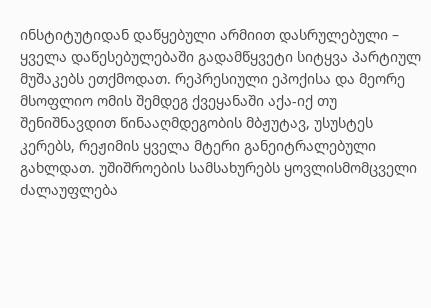ინსტიტუტიდან დაწყებული არმიით დასრულებული – ყველა დაწესებულებაში გადამწყვეტი სიტყვა პარტიულ მუშაკებს ეთქმოდათ. რეპრესიული ეპოქისა და მეორე მსოფლიო ომის შემდეგ ქვეყანაში აქა-იქ თუ შენიშნავდით წინააღმდეგობის მბჟუტავ, უსუსტეს კერებს, რეჟიმის ყველა მტერი განეიტრალებული გახლდათ. უშიშროების სამსახურებს ყოვლისმომცველი ძალაუფლება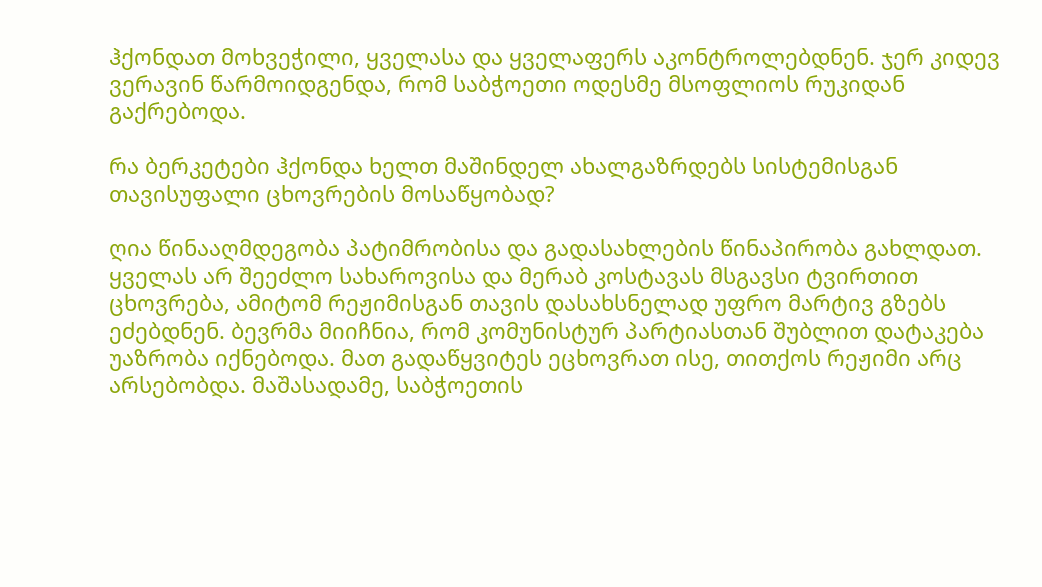ჰქონდათ მოხვეჭილი, ყველასა და ყველაფერს აკონტროლებდნენ. ჯერ კიდევ ვერავინ წარმოიდგენდა, რომ საბჭოეთი ოდესმე მსოფლიოს რუკიდან გაქრებოდა.

რა ბერკეტები ჰქონდა ხელთ მაშინდელ ახალგაზრდებს სისტემისგან თავისუფალი ცხოვრების მოსაწყობად?

ღია წინააღმდეგობა პატიმრობისა და გადასახლების წინაპირობა გახლდათ. ყველას არ შეეძლო სახაროვისა და მერაბ კოსტავას მსგავსი ტვირთით ცხოვრება, ამიტომ რეჟიმისგან თავის დასახსნელად უფრო მარტივ გზებს ეძებდნენ. ბევრმა მიიჩნია, რომ კომუნისტურ პარტიასთან შუბლით დატაკება უაზრობა იქნებოდა. მათ გადაწყვიტეს ეცხოვრათ ისე, თითქოს რეჟიმი არც არსებობდა. მაშასადამე, საბჭოეთის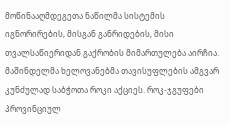მოწინააღმდეგეთა ნაწილმა სისტემის იგნორირების, მისგან განრიდების, მისი თვალსაწიერიდან გაქრობის მიმართულება აირჩია. მაშინდელმა ხელოვანებმა თავისუფლების ამგვარ კუნძულად საბჭოთა როკი აქციეს. როკ-ჯგუფები პროვინციულ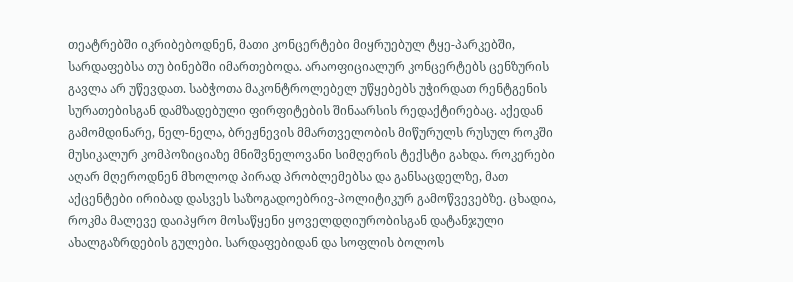თეატრებში იკრიბებოდნენ, მათი კონცერტები მიყრუებულ ტყე-პარკებში, სარდაფებსა თუ ბინებში იმართებოდა. არაოფიციალურ კონცერტებს ცენზურის გავლა არ უწევდათ. საბჭოთა მაკონტროლებელ უწყებებს უჭირდათ რენტგენის სურათებისგან დამზადებული ფირფიტების შინაარსის რედაქტირებაც. აქედან გამომდინარე, ნელ-ნელა, ბრეჟნევის მმართველობის მიწურულს რუსულ როკში მუსიკალურ კომპოზიციაზე მნიშვნელოვანი სიმღერის ტექსტი გახდა. როკერები აღარ მღეროდნენ მხოლოდ პირად პრობლემებსა და განსაცდელზე, მათ აქცენტები ირიბად დასვეს საზოგადოებრივ-პოლიტიკურ გამოწვევებზე. ცხადია, როკმა მალევე დაიპყრო მოსაწყენი ყოველდღიურობისგან დატანჯული ახალგაზრდების გულები. სარდაფებიდან და სოფლის ბოლოს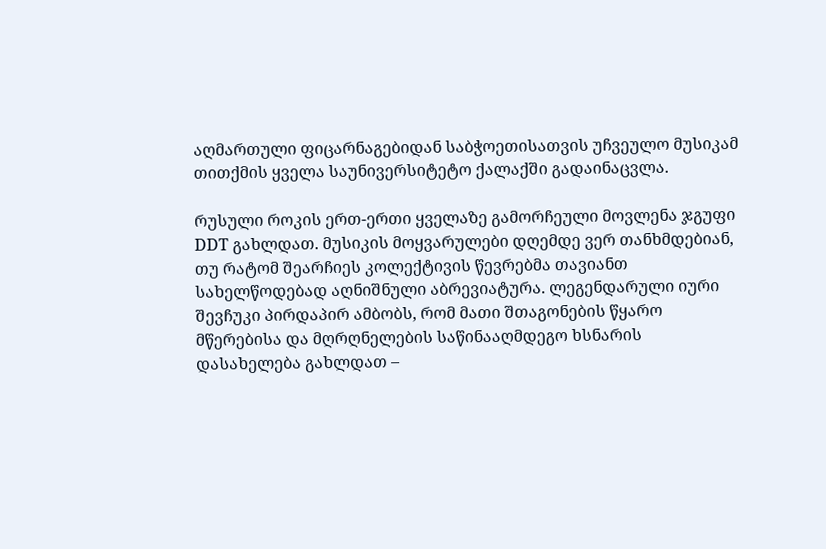აღმართული ფიცარნაგებიდან საბჭოეთისათვის უჩვეულო მუსიკამ თითქმის ყველა საუნივერსიტეტო ქალაქში გადაინაცვლა.

რუსული როკის ერთ-ერთი ყველაზე გამორჩეული მოვლენა ჯგუფი DDT გახლდათ. მუსიკის მოყვარულები დღემდე ვერ თანხმდებიან, თუ რატომ შეარჩიეს კოლექტივის წევრებმა თავიანთ სახელწოდებად აღნიშნული აბრევიატურა. ლეგენდარული იური შევჩუკი პირდაპირ ამბობს, რომ მათი შთაგონების წყარო მწერებისა და მღრღნელების საწინააღმდეგო ხსნარის დასახელება გახლდათ –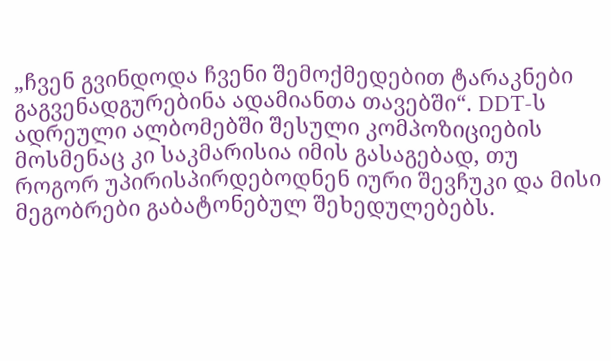„ჩვენ გვინდოდა ჩვენი შემოქმედებით ტარაკნები გაგვენადგურებინა ადამიანთა თავებში“. DDT-ს ადრეული ალბომებში შესული კომპოზიციების მოსმენაც კი საკმარისია იმის გასაგებად, თუ როგორ უპირისპირდებოდნენ იური შევჩუკი და მისი მეგობრები გაბატონებულ შეხედულებებს.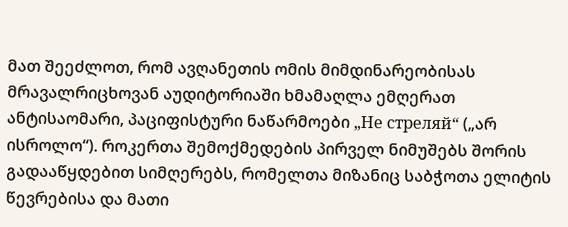მათ შეეძლოთ, რომ ავღანეთის ომის მიმდინარეობისას მრავალრიცხოვან აუდიტორიაში ხმამაღლა ემღერათ ანტისაომარი, პაციფისტური ნაწარმოები „Не стреляй“ („არ ისროლო“). როკერთა შემოქმედების პირველ ნიმუშებს შორის გადააწყდებით სიმღერებს, რომელთა მიზანიც საბჭოთა ელიტის წევრებისა და მათი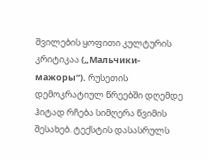შვილების ყოფითი კულტურის კრიტიკაა („Мальчики-мажоры“). რუსეთის დემოკრატიულ წრეებში დღემდე ჰიტად რჩება სიმღერა წვიმის შესახებ. ტექსტის დასასრულს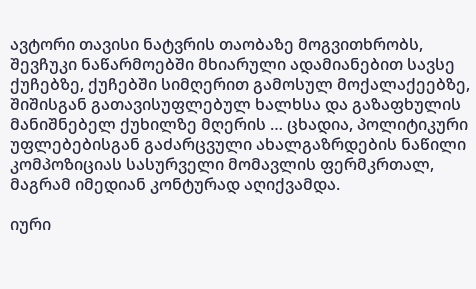ავტორი თავისი ნატვრის თაობაზე მოგვითხრობს, შევჩუკი ნაწარმოებში მხიარული ადამიანებით სავსე ქუჩებზე, ქუჩებში სიმღერით გამოსულ მოქალაქეებზე, შიშისგან გათავისუფლებულ ხალხსა და გაზაფხულის მანიშნებელ ქუხილზე მღერის … ცხადია, პოლიტიკური უფლებებისგან გაძარცვული ახალგაზრდების ნაწილი კომპოზიციას სასურველი მომავლის ფერმკრთალ, მაგრამ იმედიან კონტურად აღიქვამდა.

იური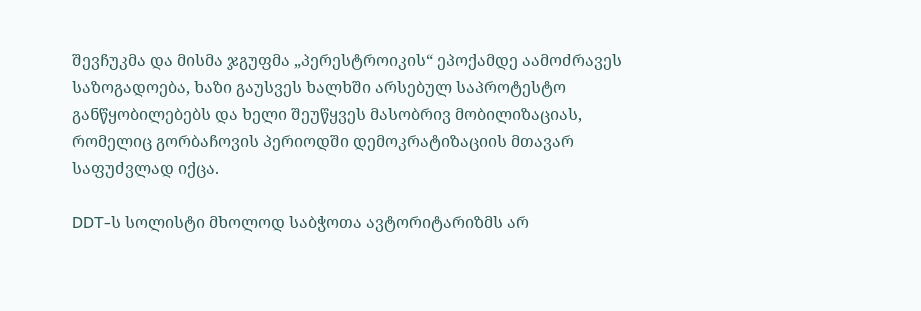შევჩუკმა და მისმა ჯგუფმა „პერესტროიკის“ ეპოქამდე აამოძრავეს საზოგადოება, ხაზი გაუსვეს ხალხში არსებულ საპროტესტო განწყობილებებს და ხელი შეუწყვეს მასობრივ მობილიზაციას, რომელიც გორბაჩოვის პერიოდში დემოკრატიზაციის მთავარ საფუძვლად იქცა.

DDT-ს სოლისტი მხოლოდ საბჭოთა ავტორიტარიზმს არ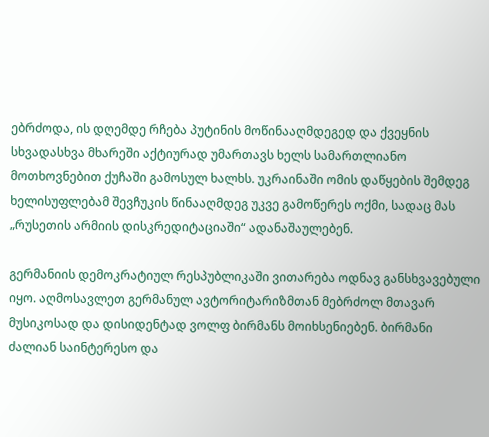ებრძოდა, ის დღემდე რჩება პუტინის მოწინააღმდეგედ და ქვეყნის სხვადასხვა მხარეში აქტიურად უმართავს ხელს სამართლიანო მოთხოვნებით ქუჩაში გამოსულ ხალხს. უკრაინაში ომის დაწყების შემდეგ ხელისუფლებამ შევჩუკის წინააღმდეგ უკვე გამოწერეს ოქმი, სადაც მას „რუსეთის არმიის დისკრედიტაციაში“ ადანაშაულებენ.

გერმანიის დემოკრატიულ რესპუბლიკაში ვითარება ოდნავ განსხვავებული იყო. აღმოსავლეთ გერმანულ ავტორიტარიზმთან მებრძოლ მთავარ მუსიკოსად და დისიდენტად ვოლფ ბირმანს მოიხსენიებენ. ბირმანი ძალიან საინტერესო და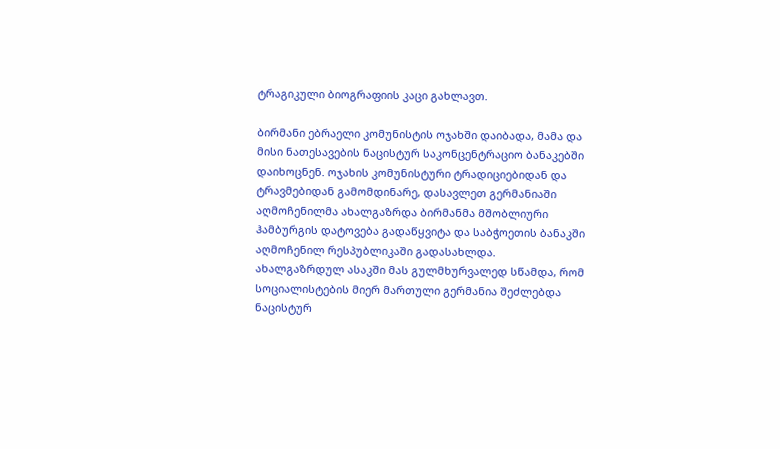ტრაგიკული ბიოგრაფიის კაცი გახლავთ.

ბირმანი ებრაელი კომუნისტის ოჯახში დაიბადა, მამა და მისი ნათესავების ნაცისტურ საკონცენტრაციო ბანაკებში დაიხოცნენ. ოჯახის კომუნისტური ტრადიციებიდან და ტრავმებიდან გამომდინარე, დასავლეთ გერმანიაში აღმოჩენილმა ახალგაზრდა ბირმანმა მშობლიური ჰამბურგის დატოვება გადაწყვიტა და საბჭოეთის ბანაკში აღმოჩენილ რესპუბლიკაში გადასახლდა. ახალგაზრდულ ასაკში მას გულმხურვალედ სწამდა, რომ სოციალისტების მიერ მართული გერმანია შეძლებდა ნაცისტურ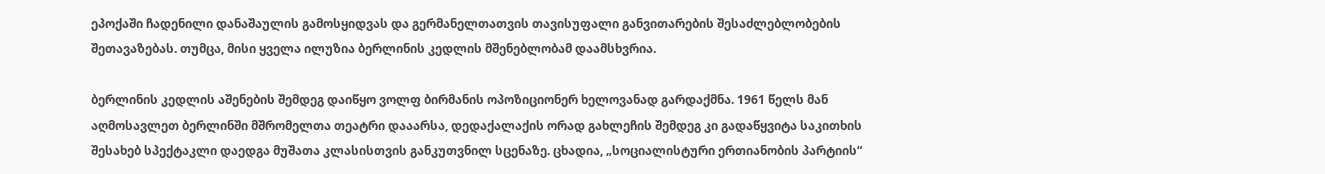ეპოქაში ჩადენილი დანაშაულის გამოსყიდვას და გერმანელთათვის თავისუფალი განვითარების შესაძლებლობების შეთავაზებას. თუმცა, მისი ყველა ილუზია ბერლინის კედლის მშენებლობამ დაამსხვრია.

ბერლინის კედლის აშენების შემდეგ დაიწყო ვოლფ ბირმანის ოპოზიციონერ ხელოვანად გარდაქმნა. 1961 წელს მან აღმოსავლეთ ბერლინში მშრომელთა თეატრი დააარსა, დედაქალაქის ორად გახლეჩის შემდეგ კი გადაწყვიტა საკითხის შესახებ სპექტაკლი დაედგა მუშათა კლასისთვის განკუთვნილ სცენაზე. ცხადია, „სოციალისტური ერთიანობის პარტიის“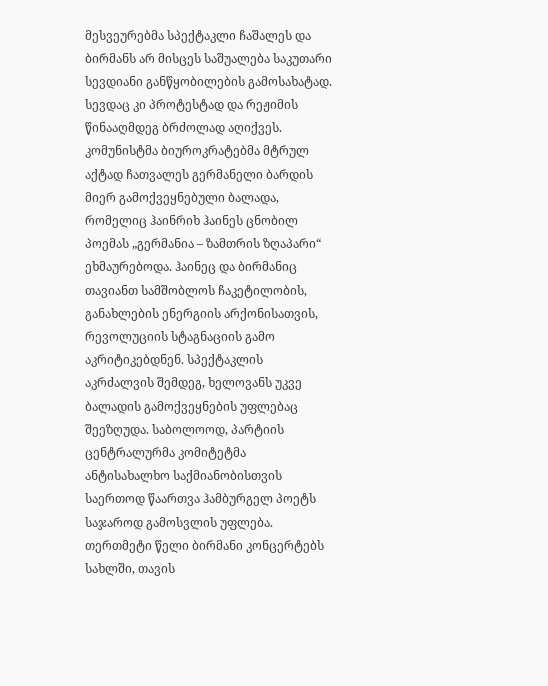მესვეურებმა სპექტაკლი ჩაშალეს და ბირმანს არ მისცეს საშუალება საკუთარი სევდიანი განწყობილების გამოსახატად. სევდაც კი პროტესტად და რეჟიმის წინააღმდეგ ბრძოლად აღიქვეს. კომუნისტმა ბიუროკრატებმა მტრულ აქტად ჩათვალეს გერმანელი ბარდის მიერ გამოქვეყნებული ბალადა, რომელიც ჰაინრიხ ჰაინეს ცნობილ პოემას „გერმანია – ზამთრის ზღაპარი“ ეხმაურებოდა. ჰაინეც და ბირმანიც თავიანთ სამშობლოს ჩაკეტილობის, განახლების ენერგიის არქონისათვის, რევოლუციის სტაგნაციის გამო აკრიტიკებდნენ. სპექტაკლის აკრძალვის შემდეგ, ხელოვანს უკვე ბალადის გამოქვეყნების უფლებაც შეეზღუდა. საბოლოოდ, პარტიის ცენტრალურმა კომიტეტმა ანტისახალხო საქმიანობისთვის საერთოდ წაართვა ჰამბურგელ პოეტს საჯაროდ გამოსვლის უფლება. თერთმეტი წელი ბირმანი კონცერტებს სახლში, თავის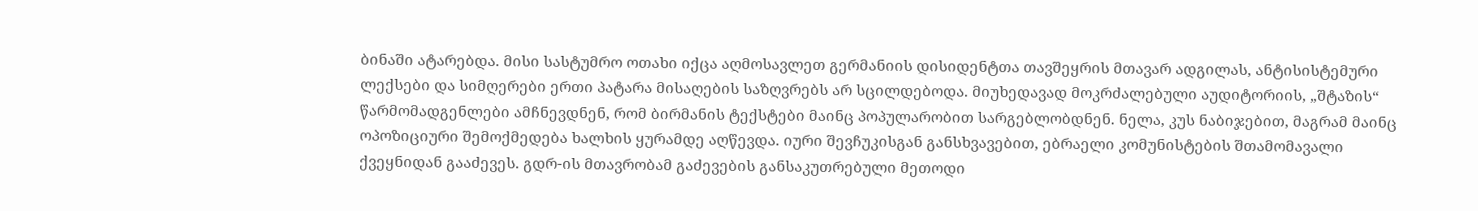ბინაში ატარებდა. მისი სასტუმრო ოთახი იქცა აღმოსავლეთ გერმანიის დისიდენტთა თავშეყრის მთავარ ადგილას, ანტისისტემური ლექსები და სიმღერები ერთი პატარა მისაღების საზღვრებს არ სცილდებოდა. მიუხედავად მოკრძალებული აუდიტორიის, „შტაზის“ წარმომადგენლები ამჩნევდნენ, რომ ბირმანის ტექსტები მაინც პოპულარობით სარგებლობდნენ. ნელა, კუს ნაბიჯებით, მაგრამ მაინც ოპოზიციური შემოქმედება ხალხის ყურამდე აღწევდა. იური შევჩუკისგან განსხვავებით, ებრაელი კომუნისტების შთამომავალი ქვეყნიდან გააძევეს. გდრ-ის მთავრობამ გაძევების განსაკუთრებული მეთოდი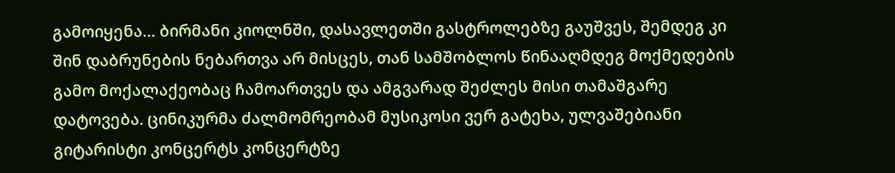გამოიყენა… ბირმანი კიოლნში, დასავლეთში გასტროლებზე გაუშვეს, შემდეგ კი შინ დაბრუნების ნებართვა არ მისცეს, თან სამშობლოს წინააღმდეგ მოქმედების გამო მოქალაქეობაც ჩამოართვეს და ამგვარად შეძლეს მისი თამაშგარე დატოვება. ცინიკურმა ძალმომრეობამ მუსიკოსი ვერ გატეხა, ულვაშებიანი გიტარისტი კონცერტს კონცერტზე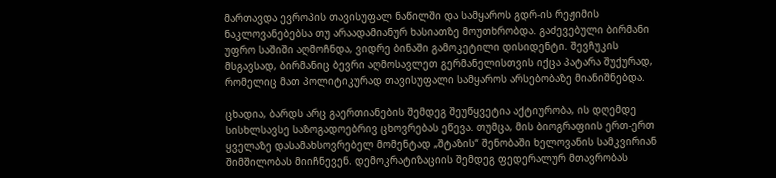მართავდა ევროპის თავისუფალ ნაწილში და სამყაროს გდრ-ის რეჟიმის ნაკლოვანებებსა თუ არაადამიანურ ხასიათზე მოუთხრობდა. გაძევებული ბირმანი უფრო საშიში აღმოჩნდა, ვიდრე ბინაში გამოკეტილი დისიდენტი. შევჩუკის მსგავსად, ბირმანიც ბევრი აღმოსავლეთ გერმანელისთვის იქცა პატარა შუქურად, რომელიც მათ პოლიტიკურად თავისუფალი სამყაროს არსებობაზე მიანიშნებდა.

ცხადია, ბარდს არც გაერთიანების შემდეგ შეუწყვეტია აქტიურობა, ის დღემდე სისხლსავსე საზოგადოებრივ ცხოვრებას ეწევა. თუმცა, მის ბიოგრაფიის ერთ-ერთ ყველაზე დასამახსოვრებელ მომენტად „შტაზის“ შენობაში ხელოვანის სამკვირიან შიმშილობას მიიჩნევენ. დემოკრატიზაციის შემდეგ ფედერალურ მთავრობას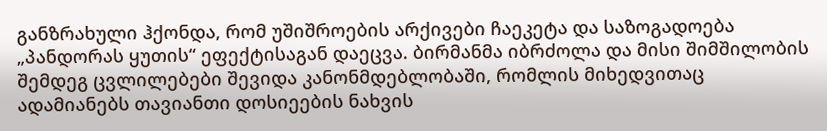განზრახული ჰქონდა, რომ უშიშროების არქივები ჩაეკეტა და საზოგადოება „პანდორას ყუთის“ ეფექტისაგან დაეცვა. ბირმანმა იბრძოლა და მისი შიმშილობის შემდეგ ცვლილებები შევიდა კანონმდებლობაში, რომლის მიხედვითაც ადამიანებს თავიანთი დოსიეების ნახვის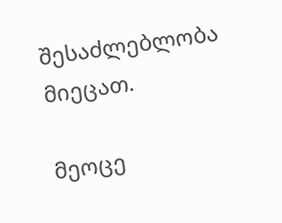შესაძლებლობა მიეცათ.

მეოცე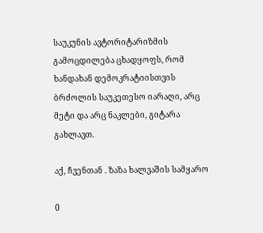საუკუნის ავტორიტარიზმის გამოცდილება ცხადყოფს, რომ ხანდახან დემოკრატიისთვის ბრძოლის საუკეთესო იარაღი, არც მეტი და არც ნაკლები, გიტარა გახლავთ.

აქ, ჩვენთან . ზაზა ხალვაშის სამყარო

0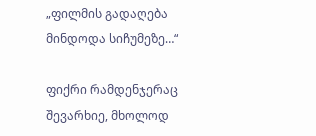„ფილმის გადაღება მინდოდა სიჩუმეზე…“

ფიქრი რამდენჯერაც შევარხიე, მხოლოდ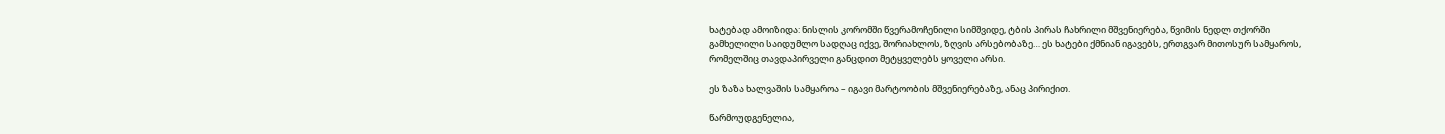ხატებად ამოიზიდა: ნისლის კორომში წვერამოჩენილი სიმშვიდე, ტბის პირას ჩახრილი მშვენიერება, წვიმის ნედლ თქორში გამხელილი საიდუმლო სადღაც იქვე, შორიახლოს, ზღვის არსებობაზე… ეს ხატები ქმნიან იგავებს, ერთგვარ მითოსურ სამყაროს, რომელშიც თავდაპირველი განცდით მეტყველებს ყოველი არსი.

ეს ზაზა ხალვაშის სამყაროა – იგავი მარტოობის მშვენიერებაზე, ანაც პირიქით.

წარმოუდგენელია,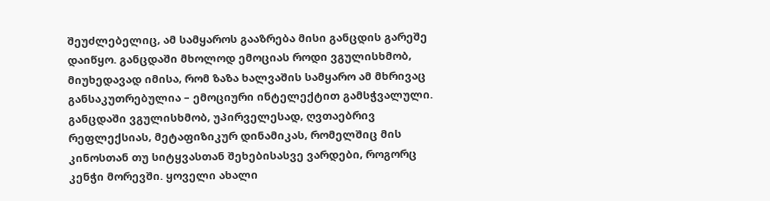შეუძლებელიც, ამ სამყაროს გააზრება მისი განცდის გარეშე დაიწყო. განცდაში მხოლოდ ემოციას როდი ვგულისხმობ, მიუხედავად იმისა, რომ ზაზა ხალვაშის სამყარო ამ მხრივაც განსაკუთრებულია – ემოციური ინტელექტით გამსჭვალული. განცდაში ვგულისხმობ, უპირველესად, ღვთაებრივ რეფლექსიას, მეტაფიზიკურ დინამიკას, რომელშიც მის კინოსთან თუ სიტყვასთან შეხებისასვე ვარდები, როგორც კენჭი მორევში. ყოველი ახალი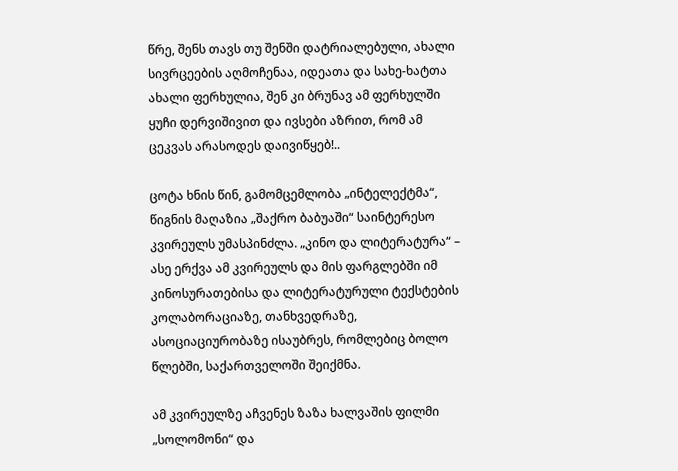წრე, შენს თავს თუ შენში დატრიალებული, ახალი სივრცეების აღმოჩენაა, იდეათა და სახე-ხატთა ახალი ფერხულია, შენ კი ბრუნავ ამ ფერხულში ყუჩი დერვიშივით და ივსები აზრით, რომ ამ ცეკვას არასოდეს დაივიწყებ!..

ცოტა ხნის წინ, გამომცემლობა „ინტელექტმა“, წიგნის მაღაზია „შაქრო ბაბუაში“ საინტერესო კვირეულს უმასპინძლა. „კინო და ლიტერატურა“ – ასე ერქვა ამ კვირეულს და მის ფარგლებში იმ კინოსურათებისა და ლიტერატურული ტექსტების კოლაბორაციაზე, თანხვედრაზე, ასოციაციურობაზე ისაუბრეს, რომლებიც ბოლო წლებში, საქართველოში შეიქმნა.

ამ კვირეულზე აჩვენეს ზაზა ხალვაშის ფილმი „სოლომონი“ და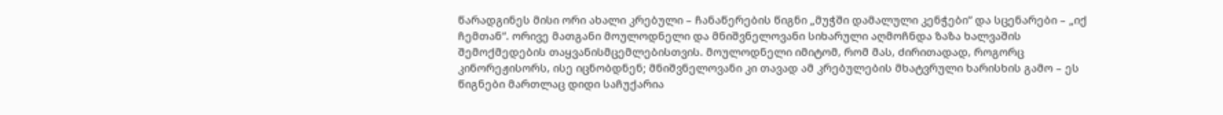წარადგინეს მისი ორი ახალი კრებული – ჩანაწერების წიგნი „მუჭში დამალული კენჭები“ და სცენარები – „იქ ჩემთან“. ორივე მათგანი მოულოდნელი და მნიშვნელოვანი სიხარული აღმოჩნდა ზაზა ხალვაშის შემოქმედების თაყვანისმცემლებისთვის. მოულოდნელი იმიტომ, რომ მას, ძირითადად, როგორც კინორეჟისორს, ისე იცნობდნენ; მნიშვნელოვანი კი თავად ამ კრებულების მხატვრული ხარისხის გამო – ეს წიგნები მართლაც დიდი საჩუქარია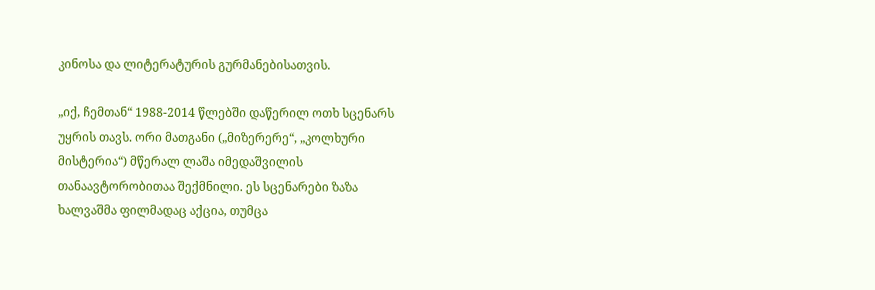კინოსა და ლიტერატურის გურმანებისათვის.

„იქ, ჩემთან“ 1988-2014 წლებში დაწერილ ოთხ სცენარს უყრის თავს. ორი მათგანი („მიზერერე“, „კოლხური მისტერია“) მწერალ ლაშა იმედაშვილის თანაავტორობითაა შექმნილი. ეს სცენარები ზაზა ხალვაშმა ფილმადაც აქცია, თუმცა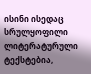ისინი ისედაც სრულყოფილი ლიტერატურული ტექსტებია,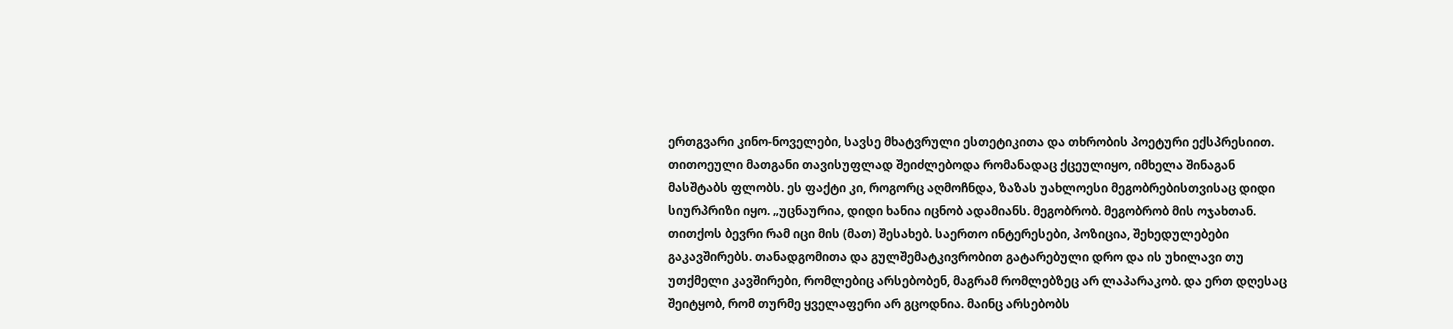ერთგვარი კინო-ნოველები, სავსე მხატვრული ესთეტიკითა და თხრობის პოეტური ექსპრესიით. თითოეული მათგანი თავისუფლად შეიძლებოდა რომანადაც ქცეულიყო, იმხელა შინაგან მასშტაბს ფლობს. ეს ფაქტი კი, როგორც აღმოჩნდა, ზაზას უახლოესი მეგობრებისთვისაც დიდი სიურპრიზი იყო. „უცნაურია, დიდი ხანია იცნობ ადამიანს. მეგობრობ. მეგობრობ მის ოჯახთან. თითქოს ბევრი რამ იცი მის (მათ) შესახებ. საერთო ინტერესები, პოზიცია, შეხედულებები გაკავშირებს. თანადგომითა და გულშემატკივრობით გატარებული დრო და ის უხილავი თუ უთქმელი კავშირები, რომლებიც არსებობენ, მაგრამ რომლებზეც არ ლაპარაკობ. და ერთ დღესაც შეიტყობ, რომ თურმე ყველაფერი არ გცოდნია. მაინც არსებობს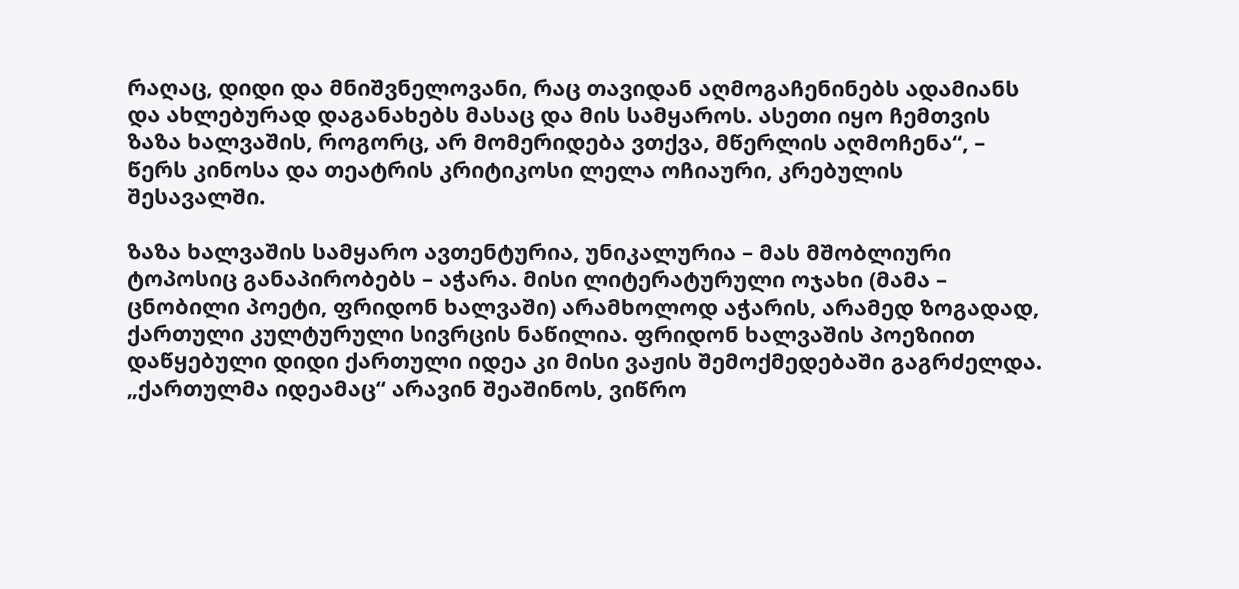რაღაც, დიდი და მნიშვნელოვანი, რაც თავიდან აღმოგაჩენინებს ადამიანს და ახლებურად დაგანახებს მასაც და მის სამყაროს. ასეთი იყო ჩემთვის ზაზა ხალვაშის, როგორც, არ მომერიდება ვთქვა, მწერლის აღმოჩენა“, – წერს კინოსა და თეატრის კრიტიკოსი ლელა ოჩიაური, კრებულის შესავალში.

ზაზა ხალვაშის სამყარო ავთენტურია, უნიკალურია – მას მშობლიური ტოპოსიც განაპირობებს – აჭარა. მისი ლიტერატურული ოჯახი (მამა – ცნობილი პოეტი, ფრიდონ ხალვაში) არამხოლოდ აჭარის, არამედ ზოგადად, ქართული კულტურული სივრცის ნაწილია. ფრიდონ ხალვაშის პოეზიით დაწყებული დიდი ქართული იდეა კი მისი ვაჟის შემოქმედებაში გაგრძელდა. „ქართულმა იდეამაც“ არავინ შეაშინოს, ვიწრო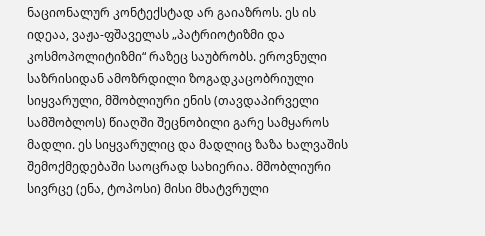ნაციონალურ კონტექსტად არ გაიაზროს. ეს ის იდეაა, ვაჟა-ფშაველას „პატრიოტიზმი და კოსმოპოლიტიზმი“ რაზეც საუბრობს. ეროვნული საზრისიდან ამოზრდილი ზოგადკაცობრიული სიყვარული, მშობლიური ენის (თავდაპირველი სამშობლოს) წიაღში შეცნობილი გარე სამყაროს მადლი. ეს სიყვარულიც და მადლიც ზაზა ხალვაშის შემოქმედებაში საოცრად სახიერია. მშობლიური სივრცე (ენა, ტოპოსი) მისი მხატვრული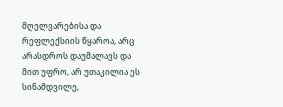მღელვარებისა და რეფლექსიის წყაროა, არც არასდროს დაუმალავს და მით უფრო, არ უთაკილია ეს სინამდვილე,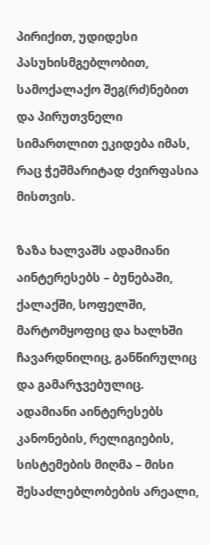პირიქით, უდიდესი პასუხისმგებლობით, სამოქალაქო შეგ(რძ)ნებით და პირუთვნელი სიმართლით ეკიდება იმას, რაც ჭეშმარიტად ძვირფასია მისთვის.

ზაზა ხალვაშს ადამიანი აინტერესებს – ბუნებაში, ქალაქში, სოფელში, მარტომყოფიც და ხალხში ჩავარდნილიც, განწირულიც და გამარჯვებულიც. ადამიანი აინტერესებს კანონების, რელიგიების, სისტემების მიღმა – მისი შესაძლებლობების არეალი,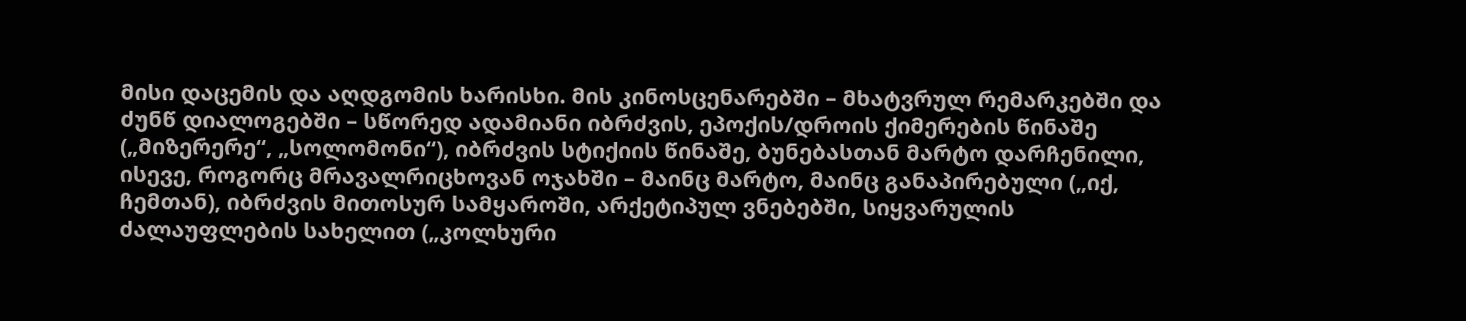მისი დაცემის და აღდგომის ხარისხი. მის კინოსცენარებში – მხატვრულ რემარკებში და ძუნწ დიალოგებში – სწორედ ადამიანი იბრძვის, ეპოქის/დროის ქიმერების წინაშე („მიზერერე“, „სოლომონი“), იბრძვის სტიქიის წინაშე, ბუნებასთან მარტო დარჩენილი, ისევე, როგორც მრავალრიცხოვან ოჯახში – მაინც მარტო, მაინც განაპირებული („იქ, ჩემთან), იბრძვის მითოსურ სამყაროში, არქეტიპულ ვნებებში, სიყვარულის ძალაუფლების სახელით („კოლხური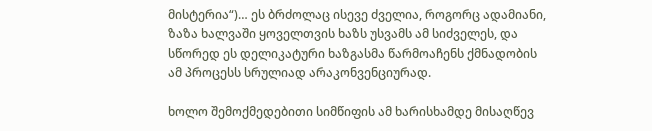მისტერია“)… ეს ბრძოლაც ისევე ძველია, როგორც ადამიანი, ზაზა ხალვაში ყოველთვის ხაზს უსვამს ამ სიძველეს, და სწორედ ეს დელიკატური ხაზგასმა წარმოაჩენს ქმნადობის ამ პროცესს სრულიად არაკონვენციურად.

ხოლო შემოქმედებითი სიმწიფის ამ ხარისხამდე მისაღწევ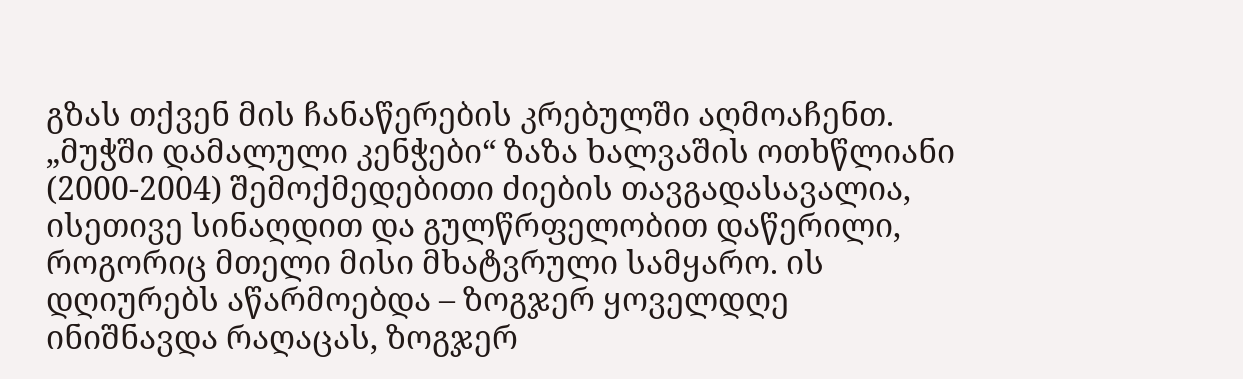გზას თქვენ მის ჩანაწერების კრებულში აღმოაჩენთ. „მუჭში დამალული კენჭები“ ზაზა ხალვაშის ოთხწლიანი (2000-2004) შემოქმედებითი ძიების თავგადასავალია, ისეთივე სინაღდით და გულწრფელობით დაწერილი, როგორიც მთელი მისი მხატვრული სამყარო. ის დღიურებს აწარმოებდა – ზოგჯერ ყოველდღე ინიშნავდა რაღაცას, ზოგჯერ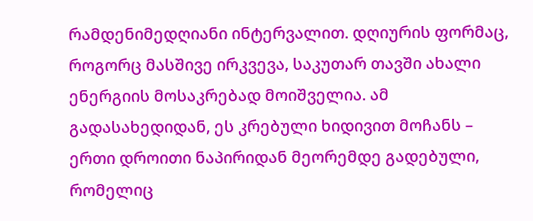რამდენიმედღიანი ინტერვალით. დღიურის ფორმაც, როგორც მასშივე ირკვევა, საკუთარ თავში ახალი ენერგიის მოსაკრებად მოიშველია. ამ გადასახედიდან, ეს კრებული ხიდივით მოჩანს – ერთი დროითი ნაპირიდან მეორემდე გადებული, რომელიც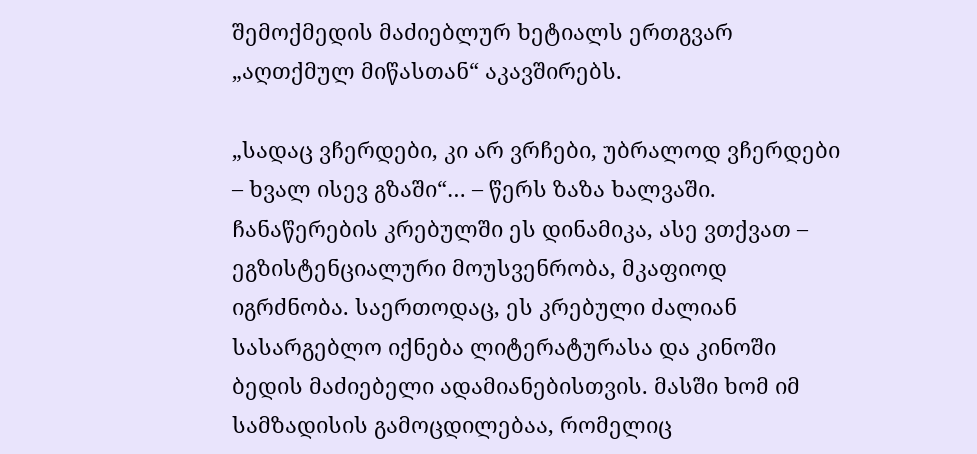შემოქმედის მაძიებლურ ხეტიალს ერთგვარ „აღთქმულ მიწასთან“ აკავშირებს.

„სადაც ვჩერდები, კი არ ვრჩები, უბრალოდ ვჩერდები – ხვალ ისევ გზაში“… – წერს ზაზა ხალვაში. ჩანაწერების კრებულში ეს დინამიკა, ასე ვთქვათ – ეგზისტენციალური მოუსვენრობა, მკაფიოდ იგრძნობა. საერთოდაც, ეს კრებული ძალიან სასარგებლო იქნება ლიტერატურასა და კინოში ბედის მაძიებელი ადამიანებისთვის. მასში ხომ იმ სამზადისის გამოცდილებაა, რომელიც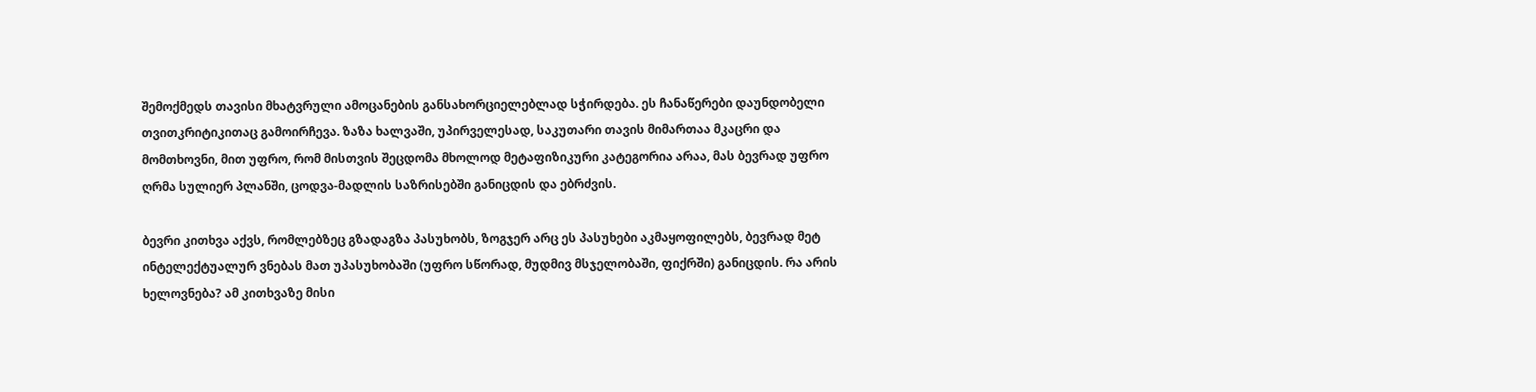შემოქმედს თავისი მხატვრული ამოცანების განსახორციელებლად სჭირდება. ეს ჩანაწერები დაუნდობელი თვითკრიტიკითაც გამოირჩევა. ზაზა ხალვაში, უპირველესად, საკუთარი თავის მიმართაა მკაცრი და მომთხოვნი, მით უფრო, რომ მისთვის შეცდომა მხოლოდ მეტაფიზიკური კატეგორია არაა, მას ბევრად უფრო ღრმა სულიერ პლანში, ცოდვა-მადლის საზრისებში განიცდის და ებრძვის.

ბევრი კითხვა აქვს, რომლებზეც გზადაგზა პასუხობს, ზოგჯერ არც ეს პასუხები აკმაყოფილებს, ბევრად მეტ ინტელექტუალურ ვნებას მათ უპასუხობაში (უფრო სწორად, მუდმივ მსჯელობაში, ფიქრში) განიცდის. რა არის ხელოვნება? ამ კითხვაზე მისი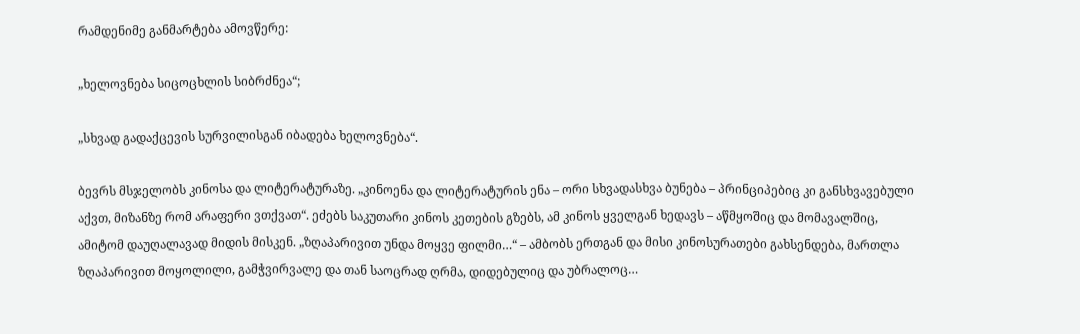რამდენიმე განმარტება ამოვწერე:

„ხელოვნება სიცოცხლის სიბრძნეა“;

„სხვად გადაქცევის სურვილისგან იბადება ხელოვნება“.

ბევრს მსჯელობს კინოსა და ლიტერატურაზე. „კინოენა და ლიტერატურის ენა – ორი სხვადასხვა ბუნება – პრინციპებიც კი განსხვავებული აქვთ, მიზანზე რომ არაფერი ვთქვათ“. ეძებს საკუთარი კინოს კეთების გზებს, ამ კინოს ყველგან ხედავს – აწმყოშიც და მომავალშიც, ამიტომ დაუღალავად მიდის მისკენ. „ზღაპარივით უნდა მოყვე ფილმი…“ – ამბობს ერთგან და მისი კინოსურათები გახსენდება, მართლა ზღაპარივით მოყოლილი, გამჭვირვალე და თან საოცრად ღრმა, დიდებულიც და უბრალოც…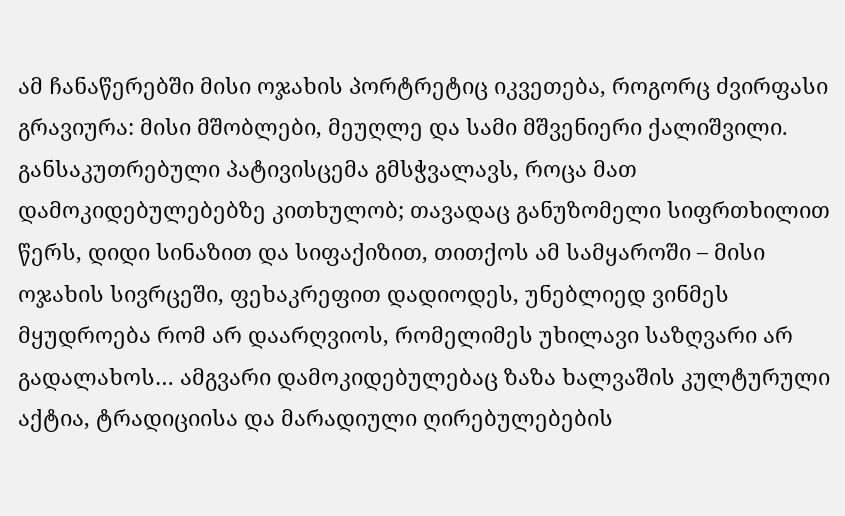ამ ჩანაწერებში მისი ოჯახის პორტრეტიც იკვეთება, როგორც ძვირფასი გრავიურა: მისი მშობლები, მეუღლე და სამი მშვენიერი ქალიშვილი. განსაკუთრებული პატივისცემა გმსჭვალავს, როცა მათ დამოკიდებულებებზე კითხულობ; თავადაც განუზომელი სიფრთხილით წერს, დიდი სინაზით და სიფაქიზით, თითქოს ამ სამყაროში – მისი ოჯახის სივრცეში, ფეხაკრეფით დადიოდეს, უნებლიედ ვინმეს მყუდროება რომ არ დაარღვიოს, რომელიმეს უხილავი საზღვარი არ გადალახოს… ამგვარი დამოკიდებულებაც ზაზა ხალვაშის კულტურული აქტია, ტრადიციისა და მარადიული ღირებულებების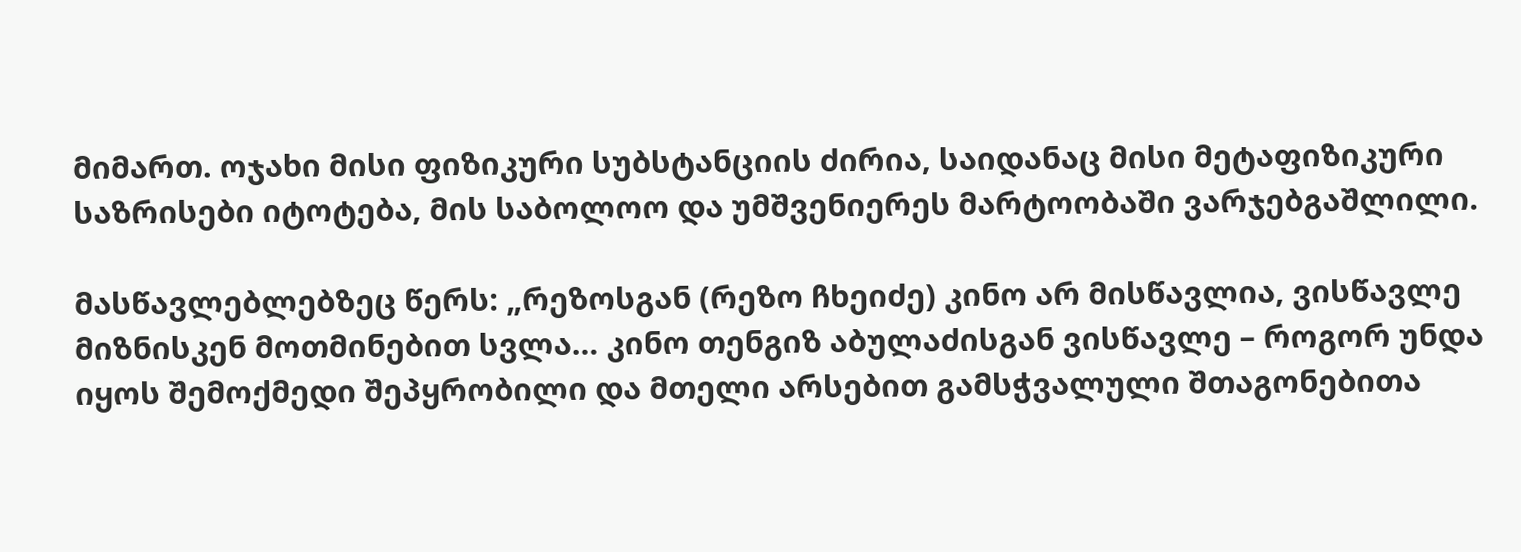მიმართ. ოჯახი მისი ფიზიკური სუბსტანციის ძირია, საიდანაც მისი მეტაფიზიკური საზრისები იტოტება, მის საბოლოო და უმშვენიერეს მარტოობაში ვარჯებგაშლილი.

მასწავლებლებზეც წერს: „რეზოსგან (რეზო ჩხეიძე) კინო არ მისწავლია, ვისწავლე მიზნისკენ მოთმინებით სვლა… კინო თენგიზ აბულაძისგან ვისწავლე – როგორ უნდა იყოს შემოქმედი შეპყრობილი და მთელი არსებით გამსჭვალული შთაგონებითა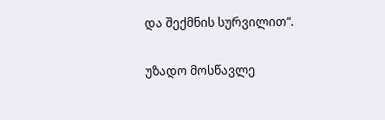და შექმნის სურვილით“.

უზადო მოსწავლე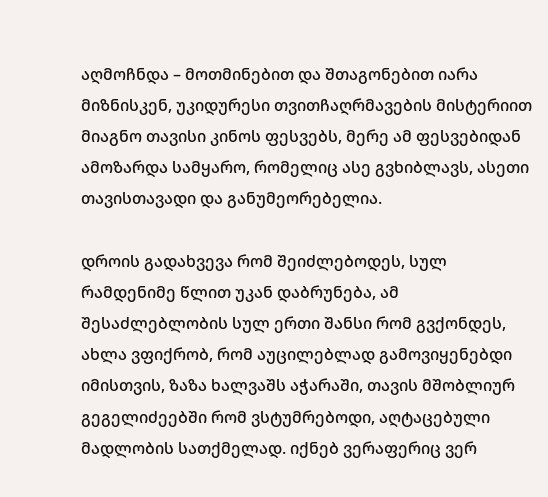აღმოჩნდა – მოთმინებით და შთაგონებით იარა მიზნისკენ, უკიდურესი თვითჩაღრმავების მისტერიით მიაგნო თავისი კინოს ფესვებს, მერე ამ ფესვებიდან ამოზარდა სამყარო, რომელიც ასე გვხიბლავს, ასეთი თავისთავადი და განუმეორებელია.

დროის გადახვევა რომ შეიძლებოდეს, სულ რამდენიმე წლით უკან დაბრუნება, ამ შესაძლებლობის სულ ერთი შანსი რომ გვქონდეს, ახლა ვფიქრობ, რომ აუცილებლად გამოვიყენებდი იმისთვის, ზაზა ხალვაშს აჭარაში, თავის მშობლიურ გეგელიძეებში რომ ვსტუმრებოდი, აღტაცებული მადლობის სათქმელად. იქნებ ვერაფერიც ვერ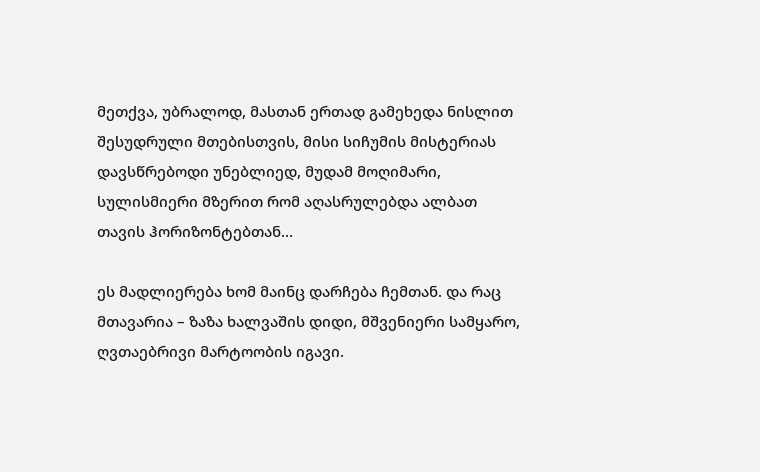მეთქვა, უბრალოდ, მასთან ერთად გამეხედა ნისლით შესუდრული მთებისთვის, მისი სიჩუმის მისტერიას დავსწრებოდი უნებლიედ, მუდამ მოღიმარი, სულისმიერი მზერით რომ აღასრულებდა ალბათ თავის ჰორიზონტებთან…

ეს მადლიერება ხომ მაინც დარჩება ჩემთან. და რაც მთავარია – ზაზა ხალვაშის დიდი, მშვენიერი სამყარო, ღვთაებრივი მარტოობის იგავი.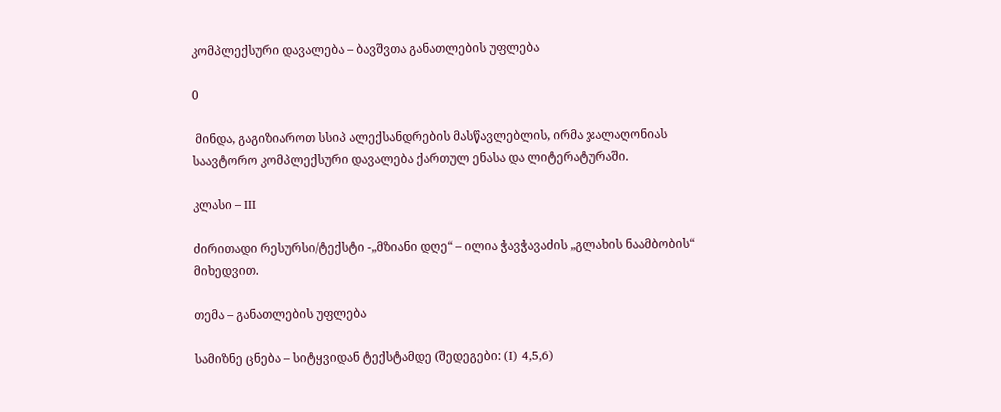კომპლექსური დავალება – ბავშვთა განათლების უფლება

0

 მინდა, გაგიზიაროთ სსიპ ალექსანდრების მასწავლებლის, ირმა ჯალაღონიას საავტორო კომპლექსური დავალება ქართულ ენასა და ლიტერატურაში.

კლასი – III

ძირითადი რესურსი/ტექსტი -„მზიანი დღე“ – ილია ჭავჭავაძის „გლახის ნაამბობის“ მიხედვით.

თემა – განათლების უფლება

სამიზნე ცნება – სიტყვიდან ტექსტამდე (შედეგები: (I) 4,5,6)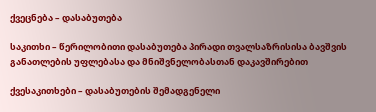ქვეცნება – დასაბუთება

საკითხი – წერილობითი დასაბუთება პირადი თვალსაზრისისა ბავშვის განათლების უფლებასა და მნიშვნელობასთან დაკავშირებით

ქვესაკითხები – დასაბუთების შემადგენელი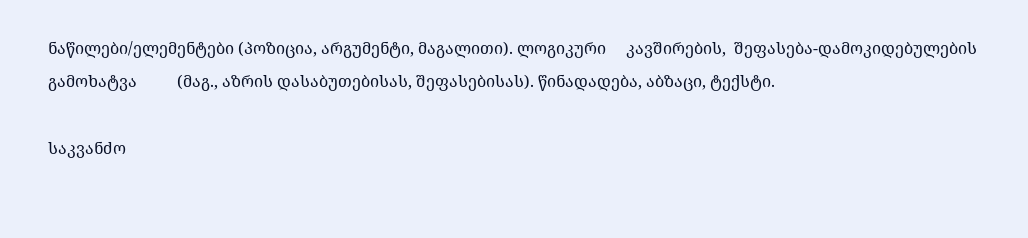ნაწილები/ელემენტები (პოზიცია, არგუმენტი, მაგალითი). ლოგიკური     კავშირების,  შეფასება-დამოკიდებულების გამოხატვა          (მაგ., აზრის დასაბუთებისას, შეფასებისას). წინადადება, აბზაცი, ტექსტი.

საკვანძო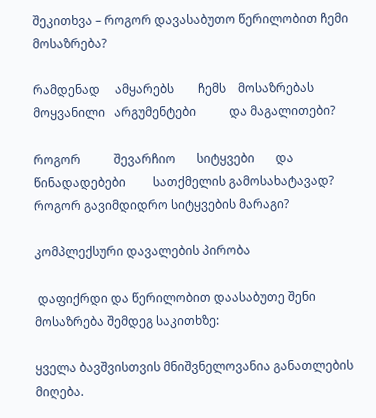შეკითხვა – როგორ დავასაბუთო წერილობით ჩემი მოსაზრება?

რამდენად     ამყარებს        ჩემს    მოსაზრებას  მოყვანილი   არგუმენტები           და მაგალითები?

როგორ           შევარჩიო       სიტყვები       და       წინადადებები         სათქმელის გამოსახატავად? როგორ გავიმდიდრო სიტყვების მარაგი?

კომპლექსური დავალების პირობა

 დაფიქრდი და წერილობით დაასაბუთე შენი მოსაზრება შემდეგ საკითხზე:

ყველა ბავშვისთვის მნიშვნელოვანია განათლების მიღება.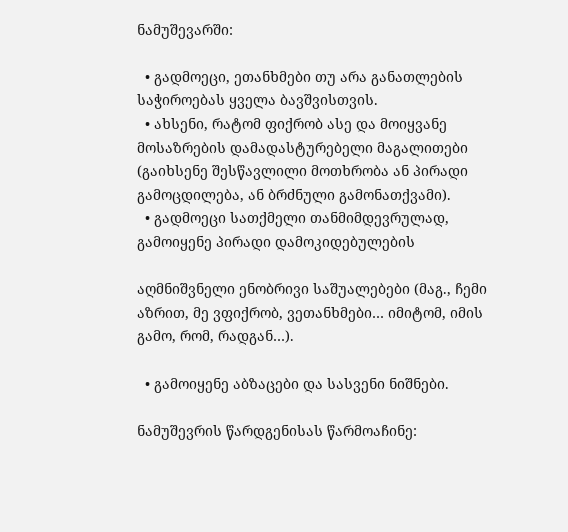ნამუშევარში:

  • გადმოეცი, ეთანხმები თუ არა განათლების საჭიროებას ყველა ბავშვისთვის.
  • ახსენი, რატომ ფიქრობ ასე და მოიყვანე მოსაზრების დამადასტურებელი მაგალითები (გაიხსენე შესწავლილი მოთხრობა ან პირადი გამოცდილება, ან ბრძნული გამონათქვამი).
  • გადმოეცი სათქმელი თანმიმდევრულად, გამოიყენე პირადი დამოკიდებულების

აღმნიშვნელი ენობრივი საშუალებები (მაგ., ჩემი აზრით, მე ვფიქრობ, ვეთანხმები… იმიტომ, იმის გამო, რომ, რადგან…).

  • გამოიყენე აბზაცები და სასვენი ნიშნები.

ნამუშევრის წარდგენისას წარმოაჩინე: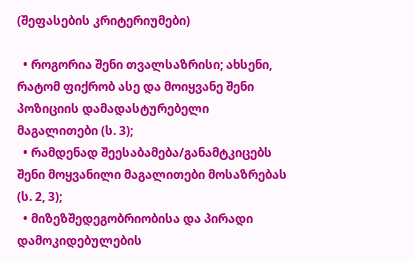(შეფასების კრიტერიუმები)

  • როგორია შენი თვალსაზრისი; ახსენი, რატომ ფიქრობ ასე და მოიყვანე შენი პოზიციის დამადასტურებელი მაგალითები (ს. 3);
  • რამდენად შეესაბამება/განამტკიცებს შენი მოყვანილი მაგალითები მოსაზრებას (ს. 2, 3);
  • მიზეზშედეგობრიობისა და პირადი დამოკიდებულების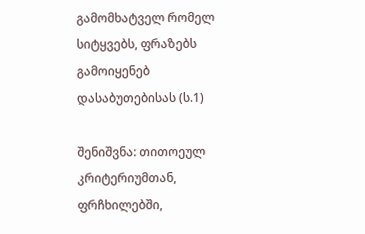გამომხატველ რომელ სიტყვებს, ფრაზებს გამოიყენებ დასაბუთებისას (ს.1)

შენიშვნა: თითოეულ კრიტერიუმთან, ფრჩხილებში,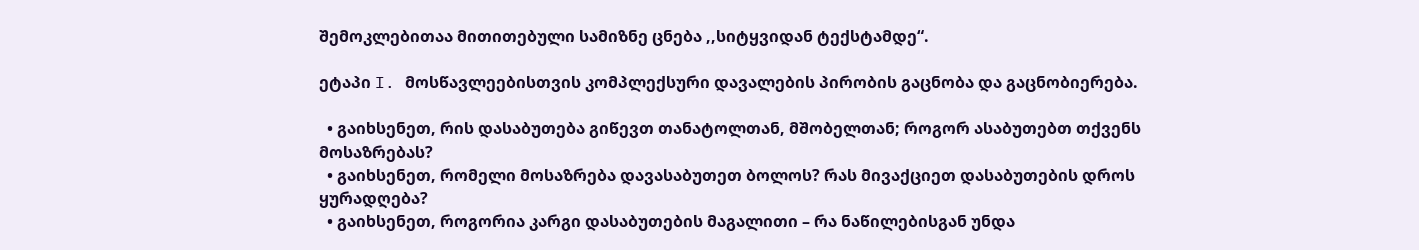შემოკლებითაა მითითებული სამიზნე ცნება ,,სიტყვიდან ტექსტამდე“.

ეტაპი I. მოსწავლეებისთვის კომპლექსური დავალების პირობის გაცნობა და გაცნობიერება.

  • გაიხსენეთ, რის დასაბუთება გიწევთ თანატოლთან, მშობელთან; როგორ ასაბუთებთ თქვენს მოსაზრებას?
  • გაიხსენეთ, რომელი მოსაზრება დავასაბუთეთ ბოლოს? რას მივაქციეთ დასაბუთების დროს ყურადღება?
  • გაიხსენეთ, როგორია კარგი დასაბუთების მაგალითი – რა ნაწილებისგან უნდა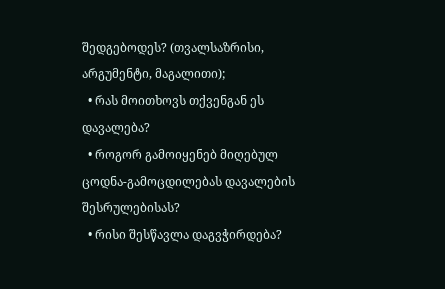შედგებოდეს? (თვალსაზრისი, არგუმენტი, მაგალითი);
  • რას მოითხოვს თქვენგან ეს დავალება?
  • როგორ გამოიყენებ მიღებულ ცოდნა-გამოცდილებას დავალების შესრულებისას?
  • რისი შესწავლა დაგვჭირდება?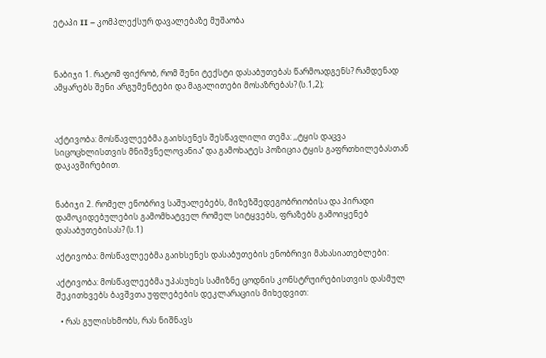ეტაპი II – კომპლექსურ დავალებაზე მუშაობა



ნაბიჯი 1. რატომ ფიქრობ, რომ შენი ტექსტი დასაბუთებას წარმოადგენს? რამდენად ამყარებს შენი არგუმენტები და მაგალითები მოსაზრებას? (ს.1,2);



აქტივობა: მოსწავლეებმა გაიხსენეს შესწავლილი თემა: ,,ტყის დაცვა სიცოცხლისთვის მნიშვნელოვანია’’ და გამოხატეს პოზიცია ტყის გაფრთხილებასთან დაკავშირებით.


ნაბიჯი 2. რომელ ენობრივ საშუალებებს, მიზეზშედეგობრიობისა და პირადი დამოკიდებულების გამომხატველ რომელ სიტყვებს, ფრაზებს გამოიყენებ დასაბუთებისას? (ს.1)

აქტივობა: მოსწავლეებმა გაიხსენეს დასაბუთების ენობრივი მახასიათებლები:

აქტივობა: მოსწავლეებმა უპასუხეს სამიზნე ცოდნის კონსტრუირებისთვის დასმულ შეკითხვებს ბავშვთა უფლებების დეკლარაციის მიხედვით:

  • რას გულისხმობს, რას ნიშნავს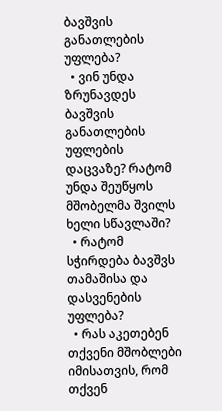ბავშვის განათლების უფლება?
  • ვინ უნდა ზრუნავდეს ბავშვის განათლების უფლების დაცვაზე? რატომ უნდა შეუწყოს მშობელმა შვილს ხელი სწავლაში?
  • რატომ სჭირდება ბავშვს თამაშისა და დასვენების უფლება?
  • რას აკეთებენ თქვენი მშობლები იმისათვის, რომ თქვენ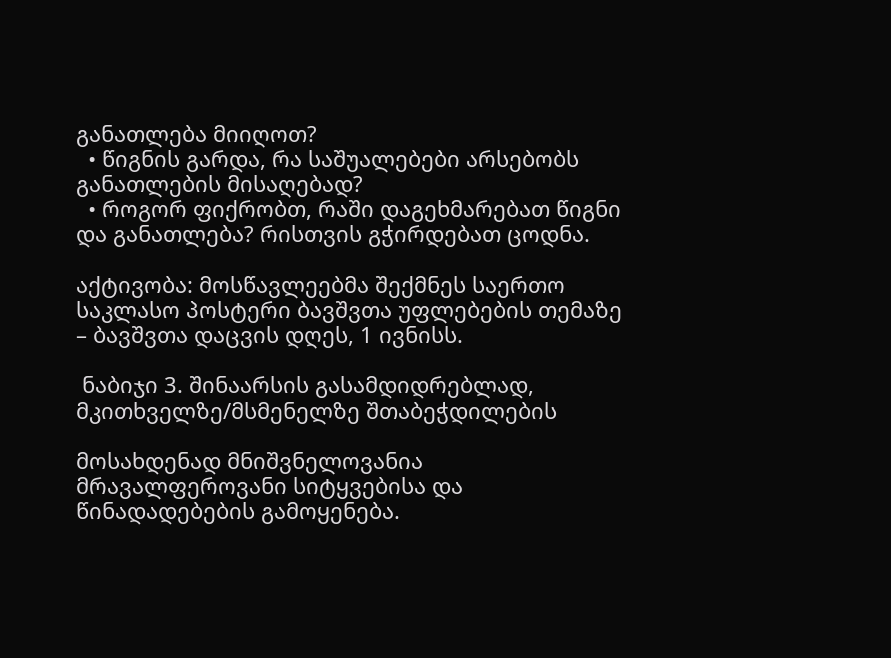განათლება მიიღოთ?
  • წიგნის გარდა, რა საშუალებები არსებობს განათლების მისაღებად?
  • როგორ ფიქრობთ, რაში დაგეხმარებათ წიგნი და განათლება? რისთვის გჭირდებათ ცოდნა.

აქტივობა: მოსწავლეებმა შექმნეს საერთო საკლასო პოსტერი ბავშვთა უფლებების თემაზე – ბავშვთა დაცვის დღეს, 1 ივნისს.

 ნაბიჯი 3. შინაარსის გასამდიდრებლად, მკითხველზე/მსმენელზე შთაბეჭდილების

მოსახდენად მნიშვნელოვანია მრავალფეროვანი სიტყვებისა და წინადადებების გამოყენება.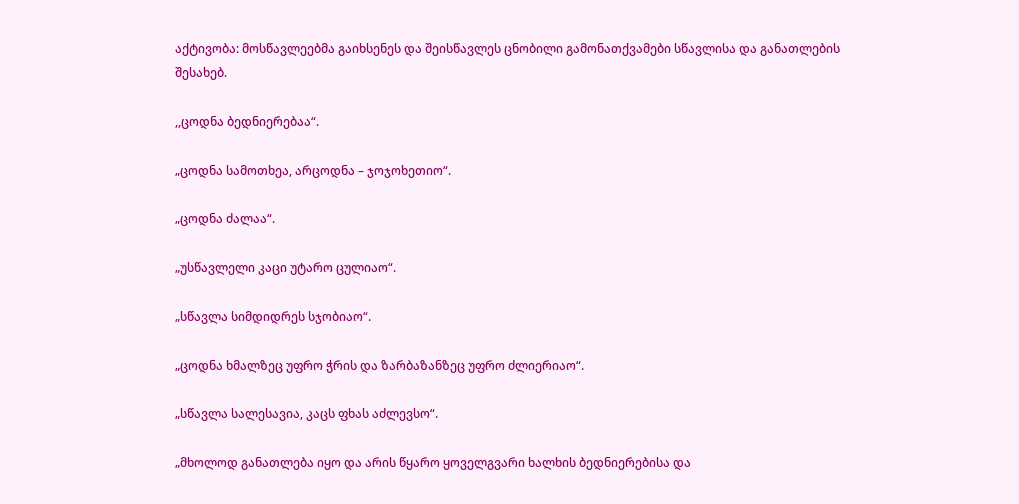აქტივობა: მოსწავლეებმა გაიხსენეს და შეისწავლეს ცნობილი გამონათქვამები სწავლისა და განათლების შესახებ.

,,ცოდნა ბედნიერებაა“.

„ცოდნა სამოთხეა, არცოდნა – ჯოჯოხეთიო“.

„ცოდნა ძალაა“.

„უსწავლელი კაცი უტარო ცულიაო“.

„სწავლა სიმდიდრეს სჯობიაო“.

„ცოდნა ხმალზეც უფრო ჭრის და ზარბაზანზეც უფრო ძლიერიაო“.

„სწავლა სალესავია, კაცს ფხას აძლევსო“.

„მხოლოდ განათლება იყო და არის წყარო ყოველგვარი ხალხის ბედნიერებისა და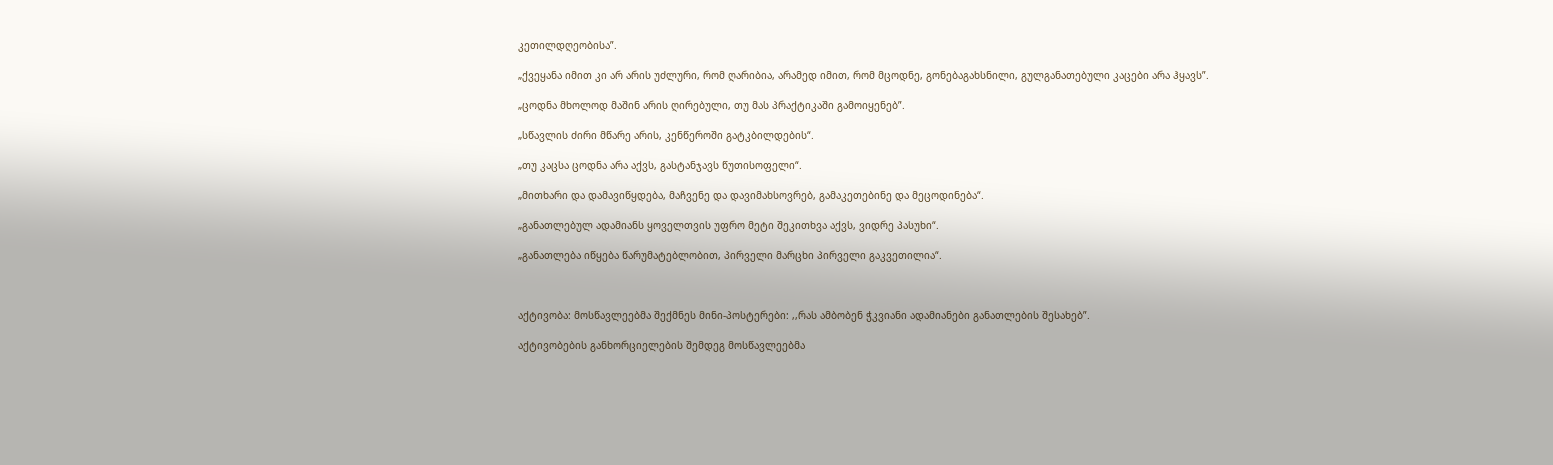კეთილდღეობისა”.

„ქვეყანა იმით კი არ არის უძლური, რომ ღარიბია, არამედ იმით, რომ მცოდნე, გონებაგახსნილი, გულგანათებული კაცები არა ჰყავს”.

„ცოდნა მხოლოდ მაშინ არის ღირებული, თუ მას პრაქტიკაში გამოიყენებ”.

„სწავლის ძირი მწარე არის, კენწეროში გატკბილდების“.

„თუ კაცსა ცოდნა არა აქვს, გასტანჯავს წუთისოფელი“.

„მითხარი და დამავიწყდება, მაჩვენე და დავიმახსოვრებ, გამაკეთებინე და მეცოდინება“.

„განათლებულ ადამიანს ყოველთვის უფრო მეტი შეკითხვა აქვს, ვიდრე პასუხი“.

„განათლება იწყება წარუმატებლობით, პირველი მარცხი პირველი გაკვეთილია“.



აქტივობა: მოსწავლეებმა შექმნეს მინი-პოსტერები: ,,რას ამბობენ ჭკვიანი ადამიანები განათლების შესახებ”.

აქტივობების განხორციელების შემდეგ მოსწავლეებმა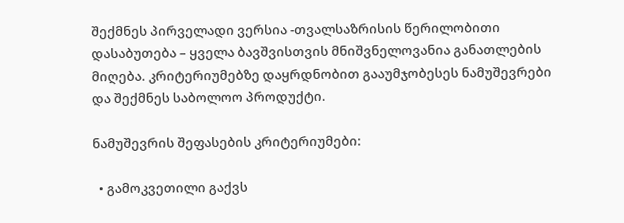შექმნეს პირველადი ვერსია -თვალსაზრისის წერილობითი დასაბუთება – ყველა ბავშვისთვის მნიშვნელოვანია განათლების მიღება. კრიტერიუმებზე დაყრდნობით გააუმჯობესეს ნამუშევრები და შექმნეს საბოლოო პროდუქტი.

ნამუშევრის შეფასების კრიტერიუმები:

  • გამოკვეთილი გაქვს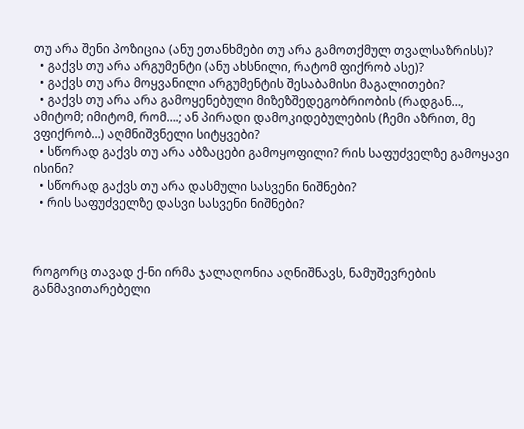თუ არა შენი პოზიცია (ანუ ეთანხმები თუ არა გამოთქმულ თვალსაზრისს)?
  • გაქვს თუ არა არგუმენტი (ანუ ახსნილი, რატომ ფიქრობ ასე)?
  • გაქვს თუ არა მოყვანილი არგუმენტის შესაბამისი მაგალითები?
  • გაქვს თუ არა არა გამოყენებული მიზეზშედეგობრიობის (რადგან…, ამიტომ; იმიტომ, რომ….; ან პირადი დამოკიდებულების (ჩემი აზრით, მე ვფიქრობ…) აღმნიშვნელი სიტყვები?
  • სწორად გაქვს თუ არა აბზაცები გამოყოფილი? რის საფუძველზე გამოყავი ისინი?
  • სწორად გაქვს თუ არა დასმული სასვენი ნიშნები?
  • რის საფუძველზე დასვი სასვენი ნიშნები?



როგორც თავად ქ-ნი ირმა ჯალაღონია აღნიშნავს, ნამუშევრების განმავითარებელი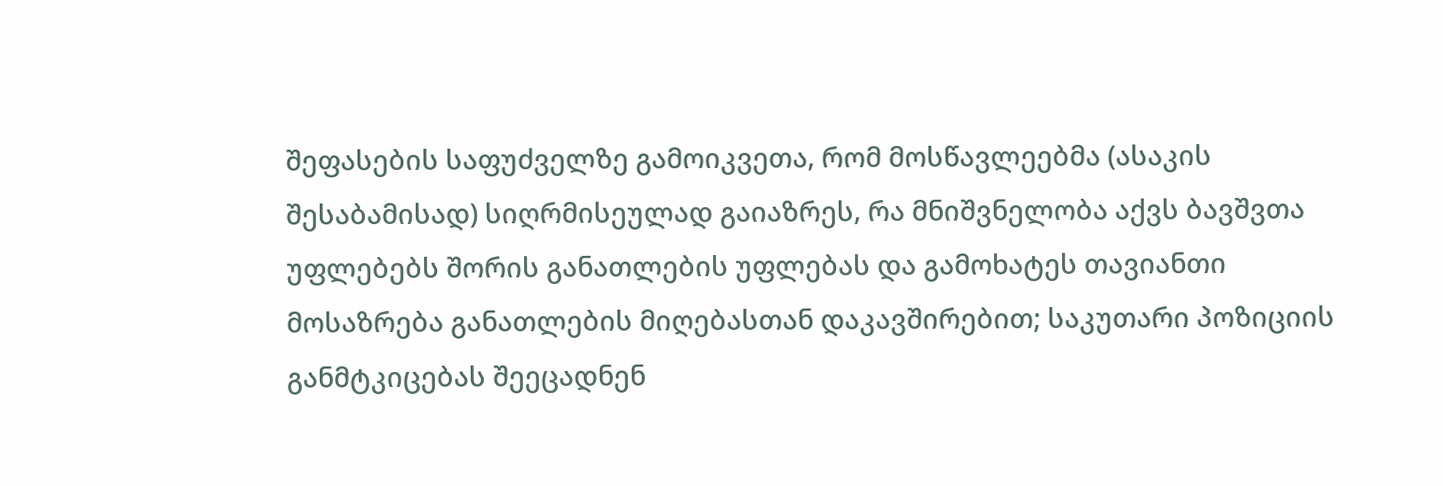შეფასების საფუძველზე გამოიკვეთა, რომ მოსწავლეებმა (ასაკის შესაბამისად) სიღრმისეულად გაიაზრეს, რა მნიშვნელობა აქვს ბავშვთა უფლებებს შორის განათლების უფლებას და გამოხატეს თავიანთი მოსაზრება განათლების მიღებასთან დაკავშირებით; საკუთარი პოზიციის განმტკიცებას შეეცადნენ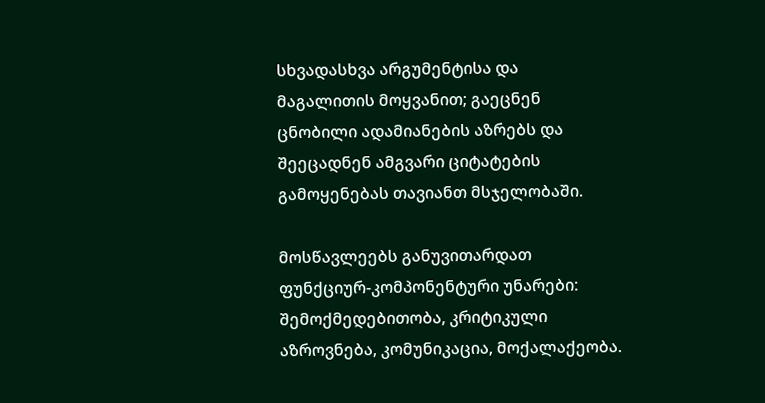სხვადასხვა არგუმენტისა და მაგალითის მოყვანით; გაეცნენ ცნობილი ადამიანების აზრებს და შეეცადნენ ამგვარი ციტატების გამოყენებას თავიანთ მსჯელობაში.

მოსწავლეებს განუვითარდათ ფუნქციურ-კომპონენტური უნარები: შემოქმედებითობა, კრიტიკული აზროვნება, კომუნიკაცია, მოქალაქეობა.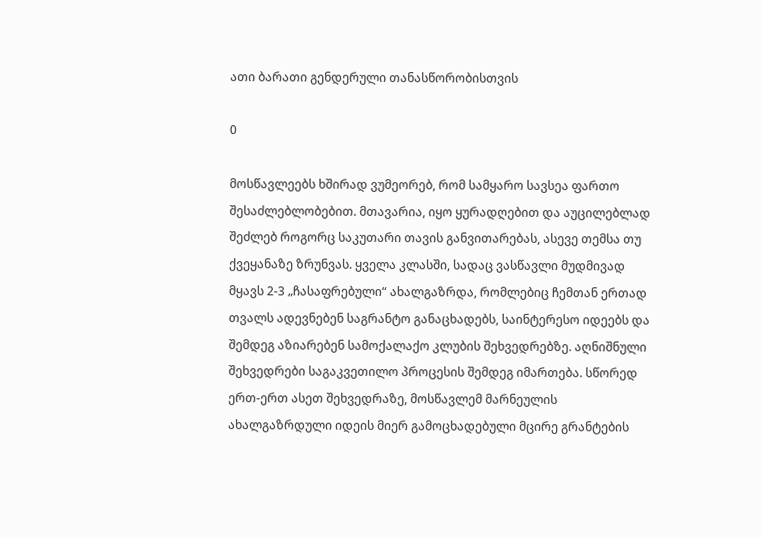ათი ბარათი გენდერული თანასწორობისთვის

0

მოსწავლეებს ხშირად ვუმეორებ, რომ სამყარო სავსეა ფართო შესაძლებლობებით. მთავარია, იყო ყურადღებით და აუცილებლად შეძლებ როგორც საკუთარი თავის განვითარებას, ასევე თემსა თუ ქვეყანაზე ზრუნვას. ყველა კლასში, სადაც ვასწავლი მუდმივად მყავს 2-3 „ჩასაფრებული“ ახალგაზრდა, რომლებიც ჩემთან ერთად თვალს ადევნებენ საგრანტო განაცხადებს, საინტერესო იდეებს და შემდეგ აზიარებენ სამოქალაქო კლუბის შეხვედრებზე. აღნიშნული შეხვედრები საგაკვეთილო პროცესის შემდეგ იმართება. სწორედ ერთ-ერთ ასეთ შეხვედრაზე, მოსწავლემ მარნეულის ახალგაზრდული იდეის მიერ გამოცხადებული მცირე გრანტების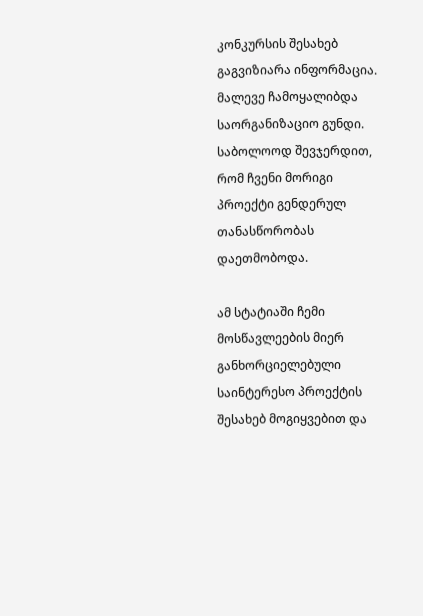კონკურსის შესახებ გაგვიზიარა ინფორმაცია. მალევე ჩამოყალიბდა საორგანიზაციო გუნდი. საბოლოოდ შევჯერდით, რომ ჩვენი მორიგი პროექტი გენდერულ თანასწორობას დაეთმობოდა.

ამ სტატიაში ჩემი მოსწავლეების მიერ განხორციელებული საინტერესო პროექტის შესახებ მოგიყვებით და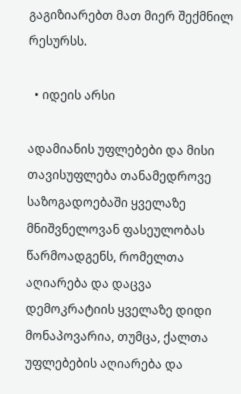გაგიზიარებთ მათ მიერ შექმნილ რესურსს.

  • იდეის არსი

ადამიანის უფლებები და მისი თავისუფლება თანამედროვე საზოგადოებაში ყველაზე მნიშვნელოვან ფასეულობას წარმოადგენს, რომელთა აღიარება და დაცვა დემოკრატიის ყველაზე დიდი მონაპოვარია, თუმცა, ქალთა უფლებების აღიარება და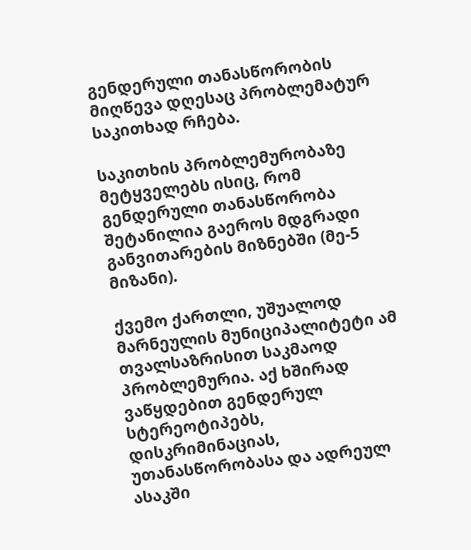გენდერული თანასწორობის მიღწევა დღესაც პრობლემატურ საკითხად რჩება.

საკითხის პრობლემურობაზე მეტყველებს ისიც, რომ გენდერული თანასწორობა შეტანილია გაეროს მდგრადი განვითარების მიზნებში (მე-5 მიზანი).

ქვემო ქართლი, უშუალოდ მარნეულის მუნიციპალიტეტი ამ თვალსაზრისით საკმაოდ პრობლემურია. აქ ხშირად ვაწყდებით გენდერულ სტერეოტიპებს, დისკრიმინაციას, უთანასწორობასა და ადრეულ ასაკში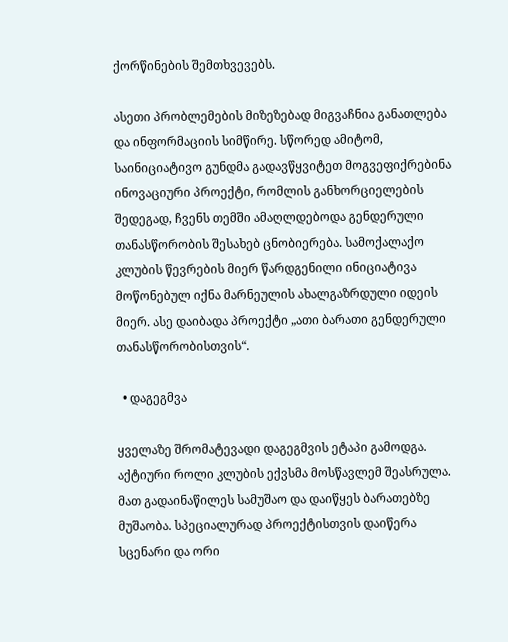ქორწინების შემთხვევებს.

ასეთი პრობლემების მიზეზებად მიგვაჩნია განათლება და ინფორმაციის სიმწირე. სწორედ ამიტომ, საინიციატივო გუნდმა გადავწყვიტეთ მოგვეფიქრებინა ინოვაციური პროექტი, რომლის განხორციელების შედეგად, ჩვენს თემში ამაღლდებოდა გენდერული თანასწორობის შესახებ ცნობიერება. სამოქალაქო კლუბის წევრების მიერ წარდგენილი ინიციატივა მოწონებულ იქნა მარნეულის ახალგაზრდული იდეის მიერ. ასე დაიბადა პროექტი „ათი ბარათი გენდერული თანასწორობისთვის“.

  • დაგეგმვა

ყველაზე შრომატევადი დაგეგმვის ეტაპი გამოდგა. აქტიური როლი კლუბის ექვსმა მოსწავლემ შეასრულა. მათ გადაინაწილეს სამუშაო და დაიწყეს ბარათებზე მუშაობა. სპეციალურად პროექტისთვის დაიწერა სცენარი და ორი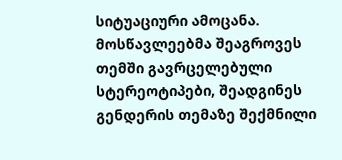სიტუაციური ამოცანა. მოსწავლეებმა შეაგროვეს თემში გავრცელებული სტერეოტიპები, შეადგინეს გენდერის თემაზე შექმნილი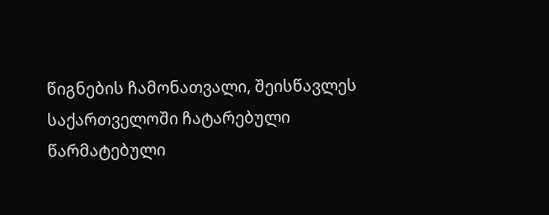წიგნების ჩამონათვალი, შეისწავლეს საქართველოში ჩატარებული წარმატებული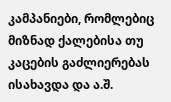კამპანიები, რომლებიც მიზნად ქალებისა თუ კაცების გაძლიერებას ისახავდა და ა.შ.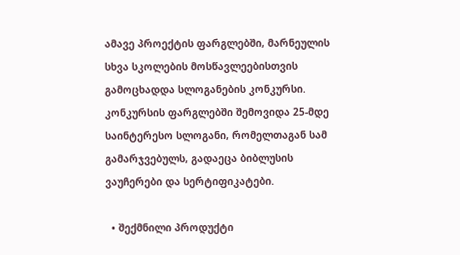ამავე პროექტის ფარგლებში, მარნეულის სხვა სკოლების მოსწავლეებისთვის გამოცხადდა სლოგანების კონკურსი. კონკურსის ფარგლებში შემოვიდა 25-მდე საინტერესო სლოგანი, რომელთაგან სამ გამარჯვებულს, გადაეცა ბიბლუსის ვაუჩერები და სერტიფიკატები.

  • შექმნილი პროდუქტი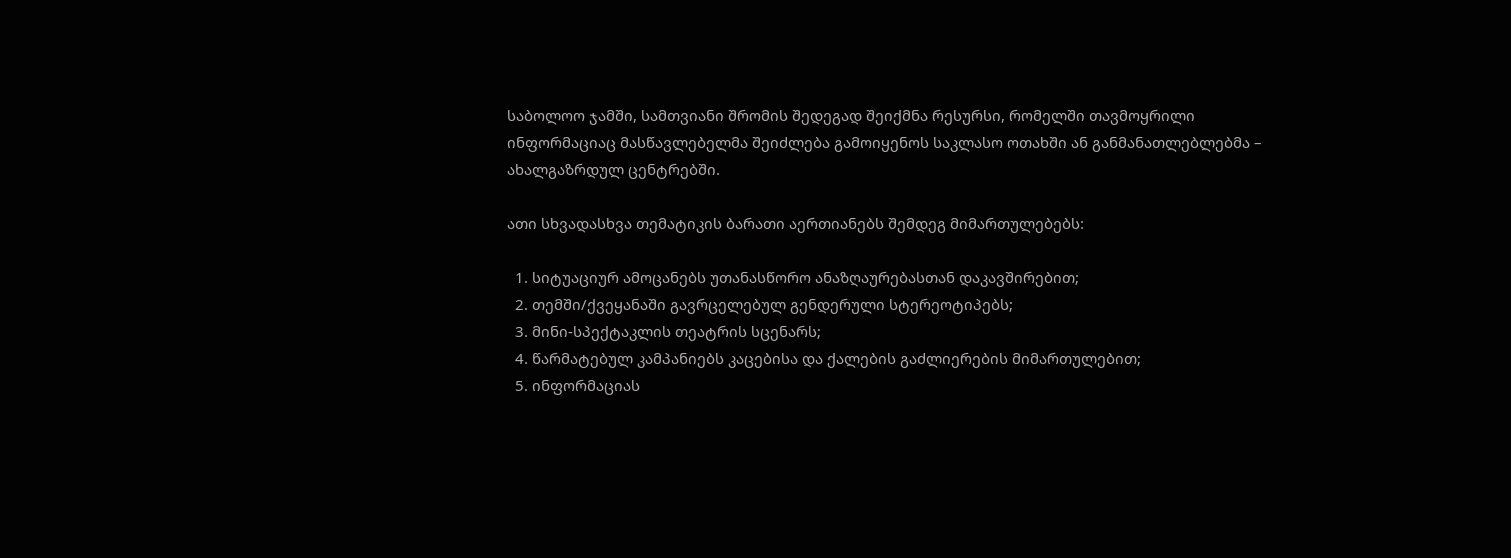საბოლოო ჯამში, სამთვიანი შრომის შედეგად შეიქმნა რესურსი, რომელში თავმოყრილი ინფორმაციაც მასწავლებელმა შეიძლება გამოიყენოს საკლასო ოთახში ან განმანათლებლებმა – ახალგაზრდულ ცენტრებში.

ათი სხვადასხვა თემატიკის ბარათი აერთიანებს შემდეგ მიმართულებებს:

  1. სიტუაციურ ამოცანებს უთანასწორო ანაზღაურებასთან დაკავშირებით;
  2. თემში/ქვეყანაში გავრცელებულ გენდერული სტერეოტიპებს;
  3. მინი-სპექტაკლის თეატრის სცენარს;
  4. წარმატებულ კამპანიებს კაცებისა და ქალების გაძლიერების მიმართულებით;
  5. ინფორმაციას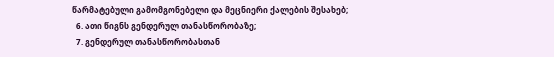წარმატებული გამომგონებელი და მეცნიერი ქალების შესახებ;
  6. ათი წიგნს გენდერულ თანასწორობაზე;
  7. გენდერულ თანასწორობასთან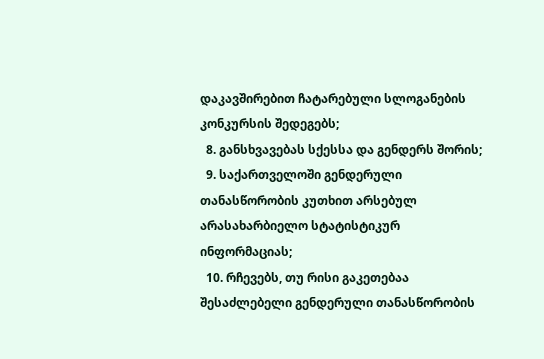დაკავშირებით ჩატარებული სლოგანების კონკურსის შედეგებს;
  8. განსხვავებას სქესსა და გენდერს შორის;
  9. საქართველოში გენდერული თანასწორობის კუთხით არსებულ არასახარბიელო სტატისტიკურ ინფორმაციას;
  10. რჩევებს, თუ რისი გაკეთებაა შესაძლებელი გენდერული თანასწორობის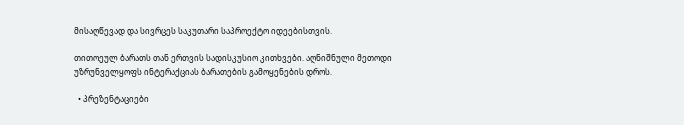მისაღწევად და სივრცეს საკუთარი საპროექტო იდეებისთვის.

თითოეულ ბარათს თან ერთვის სადისკუსიო კითხვები. აღნიშნული მეთოდი უზრუნველყოფს ინტერაქციას ბარათების გამოყენების დროს.

  • პრეზენტაციები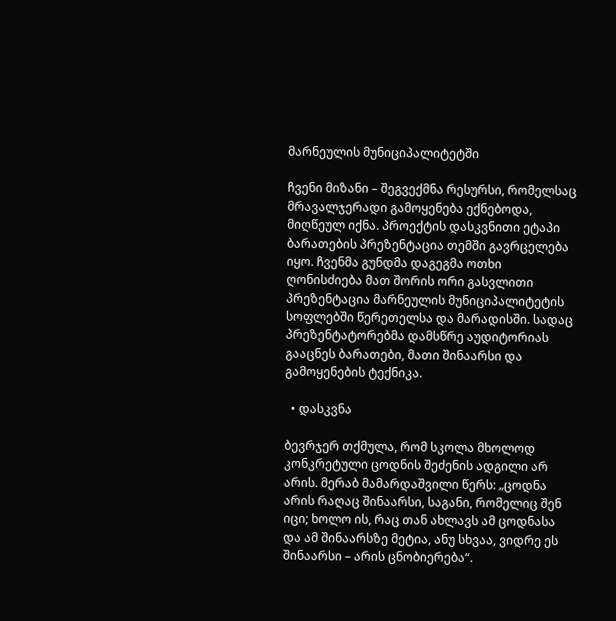მარნეულის მუნიციპალიტეტში

ჩვენი მიზანი – შეგვექმნა რესურსი, რომელსაც მრავალჯერადი გამოყენება ექნებოდა, მიღწეულ იქნა. პროექტის დასკვნითი ეტაპი ბარათების პრეზენტაცია თემში გავრცელება იყო. ჩვენმა გუნდმა დაგეგმა ოთხი ღონისძიება მათ შორის ორი გასვლითი პრეზენტაცია მარნეულის მუნიციპალიტეტის სოფლებში წერეთელსა და მარადისში. სადაც პრეზენტატორებმა დამსწრე აუდიტორიას გააცნეს ბარათები, მათი შინაარსი და გამოყენების ტექნიკა.

  • დასკვნა

ბევრჯერ თქმულა, რომ სკოლა მხოლოდ კონკრეტული ცოდნის შეძენის ადგილი არ არის. მერაბ მამარდაშვილი წერს: „ცოდნა არის რაღაც შინაარსი, საგანი, რომელიც შენ იცი; ხოლო ის, რაც თან ახლავს ამ ცოდნასა და ამ შინაარსზე მეტია, ანუ სხვაა, ვიდრე ეს შინაარსი – არის ცნობიერება“.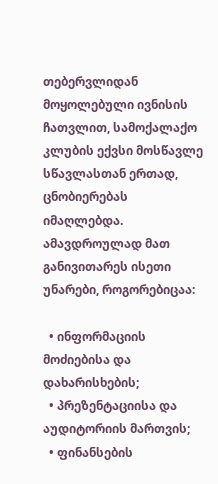თებერვლიდან მოყოლებული ივნისის ჩათვლით, სამოქალაქო კლუბის ექვსი მოსწავლე სწავლასთან ერთად, ცნობიერებას იმაღლებდა. ამავდროულად მათ განივითარეს ისეთი უნარები, როგორებიცაა:

  • ინფორმაციის მოძიებისა და დახარისხების;
  • პრეზენტაციისა და აუდიტორიის მართვის;
  • ფინანსების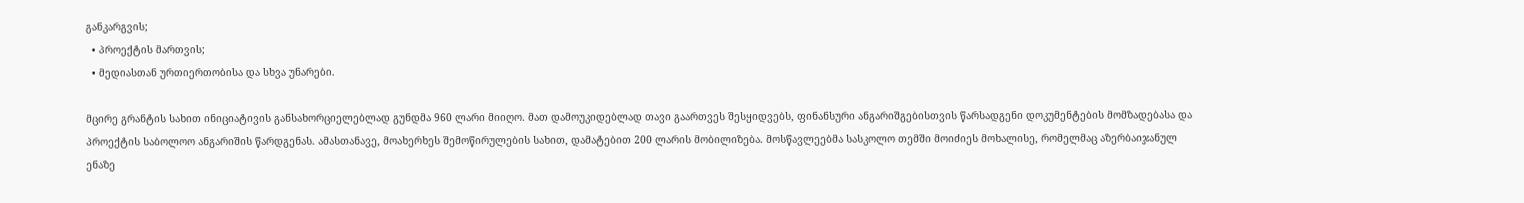განკარგვის;
  • პროექტის მართვის;
  • მედიასთან ურთიერთობისა და სხვა უნარები.

მცირე გრანტის სახით ინიციატივის განსახორციელებლად გუნდმა 960 ლარი მიიღო. მათ დამოუკიდებლად თავი გაართვეს შესყიდვებს, ფინანსური ანგარიშგებისთვის წარსადგენი დოკუმენტების მომზადებასა და პროექტის საბოლოო ანგარიშის წარდგენას. ამასთანავე, მოახერხეს შემოწირულების სახით, დამატებით 200 ლარის მობილიზება. მოსწავლეებმა სასკოლო თემში მოიძიეს მოხალისე, რომელმაც აზერბაიჯანულ ენაზე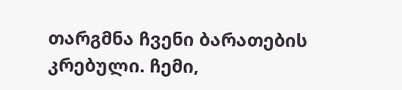თარგმნა ჩვენი ბარათების კრებული. ჩემი,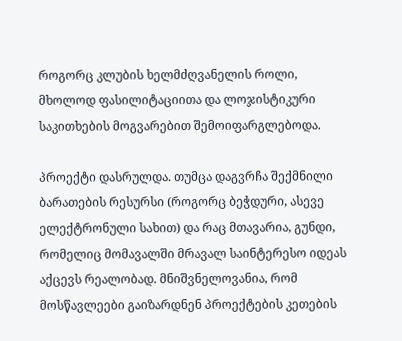როგორც კლუბის ხელმძღვანელის როლი, მხოლოდ ფასილიტაციითა და ლოჯისტიკური საკითხების მოგვარებით შემოიფარგლებოდა.

პროექტი დასრულდა. თუმცა დაგვრჩა შექმნილი ბარათების რესურსი (როგორც ბეჭდური, ასევე ელექტრონული სახით) და რაც მთავარია, გუნდი, რომელიც მომავალში მრავალ საინტერესო იდეას აქცევს რეალობად. მნიშვნელოვანია, რომ მოსწავლეები გაიზარდნენ პროექტების კეთების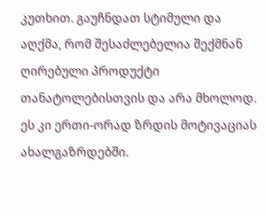კუთხით. გაუჩნდათ სტიმული და აღქმა, რომ შესაძლებელია შექმნან ღირებული პროდუქტი თანატოლებისთვის და არა მხოლოდ. ეს კი ერთი-ორად ზრდის მოტივაციას ახალგაზრდებში.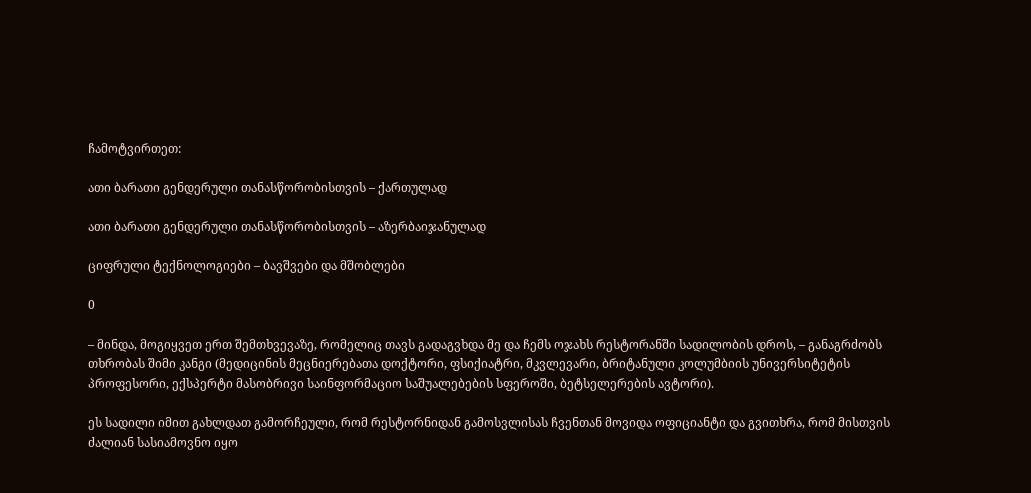ჩამოტვირთეთ:

ათი ბარათი გენდერული თანასწორობისთვის – ქართულად

ათი ბარათი გენდერული თანასწორობისთვის – აზერბაიჯანულად

ციფრული ტექნოლოგიები – ბავშვები და მშობლები

0

– მინდა, მოგიყვეთ ერთ შემთხვევაზე, რომელიც თავს გადაგვხდა მე და ჩემს ოჯახს რესტორანში სადილობის დროს, – განაგრძობს თხრობას შიმი კანგი (მედიცინის მეცნიერებათა დოქტორი, ფსიქიატრი, მკვლევარი, ბრიტანული კოლუმბიის უნივერსიტეტის პროფესორი, ექსპერტი მასობრივი საინფორმაციო საშუალებების სფეროში, ბეტსელერების ავტორი).

ეს სადილი იმით გახლდათ გამორჩეული, რომ რესტორნიდან გამოსვლისას ჩვენთან მოვიდა ოფიციანტი და გვითხრა, რომ მისთვის ძალიან სასიამოვნო იყო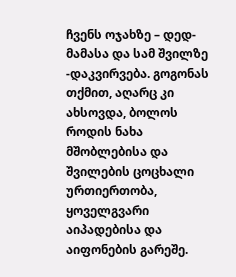ჩვენს ოჯახზე – დედ-მამასა და სამ შვილზე -დაკვირვება. გოგონას თქმით, აღარც კი ახსოვდა, ბოლოს როდის ნახა მშობლებისა და შვილების ცოცხალი ურთიერთობა, ყოველგვარი აიპადებისა და აიფონების გარეშე.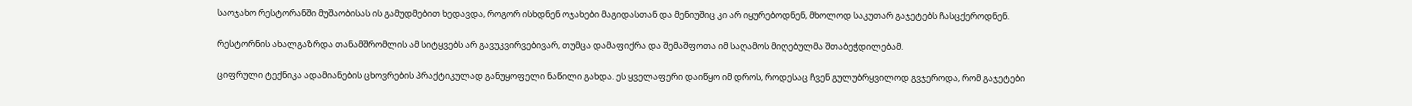საოჯახო რესტორანში მუშაობისას ის გამუდმებით ხედავდა, როგორ ისხდნენ ოჯახები მაგიდასთან და მენიუშიც კი არ იყურებოდნენ, მხოლოდ საკუთარ გაჯეტებს ჩასცქეროდნენ.

რესტორნის ახალგაზრდა თანამშრომლის ამ სიტყვებს არ გავუკვირვებივარ, თუმცა დამაფიქრა და შემაშფოთა იმ საღამოს მიღებულმა შთაბეჭდილებამ.

ციფრული ტექნიკა ადამიანების ცხოვრების პრაქტიკულად განუყოფელი ნაწილი გახდა. ეს ყველაფერი დაიწყო იმ დროს, როდესაც ჩვენ გულუბრყვილოდ გვჯეროდა, რომ გაჯეტები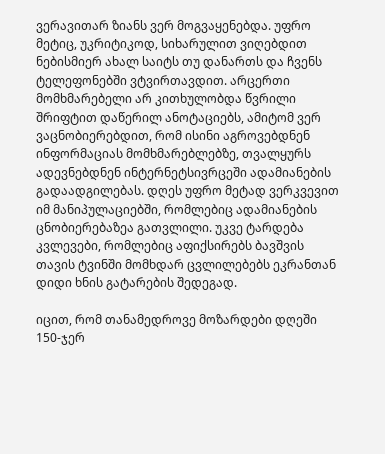ვერავითარ ზიანს ვერ მოგვაყენებდა. უფრო მეტიც, უკრიტიკოდ, სიხარულით ვიღებდით ნებისმიერ ახალ საიტს თუ დანართს და ჩვენს ტელეფონებში ვტვირთავდით. არცერთი მომხმარებელი არ კითხულობდა წვრილი შრიფტით დაწერილ ანოტაციებს, ამიტომ ვერ ვაცნობიერებდით, რომ ისინი აგროვებდნენ ინფორმაციას მომხმარებლებზე, თვალყურს ადევნებდნენ ინტერნეტსივრცეში ადამიანების გადაადგილებას. დღეს უფრო მეტად ვერკვევით იმ მანიპულაციებში, რომლებიც ადამიანების ცნობიერებაზეა გათვლილი. უკვე ტარდება კვლევები, რომლებიც აფიქსირებს ბავშვის თავის ტვინში მომხდარ ცვლილებებს ეკრანთან დიდი ხნის გატარების შედეგად.

იცით, რომ თანამედროვე მოზარდები დღეში 150-ჯერ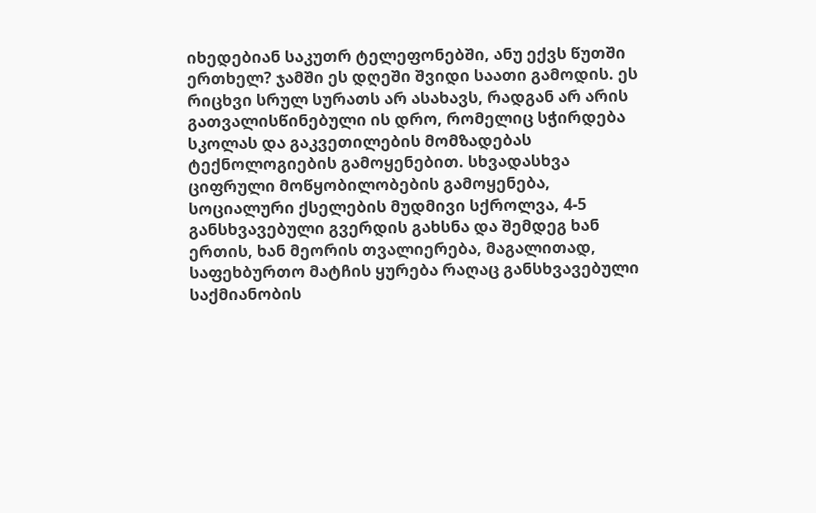იხედებიან საკუთრ ტელეფონებში, ანუ ექვს წუთში ერთხელ? ჯამში ეს დღეში შვიდი საათი გამოდის. ეს რიცხვი სრულ სურათს არ ასახავს, რადგან არ არის გათვალისწინებული ის დრო, რომელიც სჭირდება სკოლას და გაკვეთილების მომზადებას ტექნოლოგიების გამოყენებით. სხვადასხვა ციფრული მოწყობილობების გამოყენება, სოციალური ქსელების მუდმივი სქროლვა, 4-5 განსხვავებული გვერდის გახსნა და შემდეგ ხან ერთის, ხან მეორის თვალიერება, მაგალითად, საფეხბურთო მატჩის ყურება რაღაც განსხვავებული საქმიანობის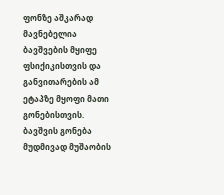ფონზე აშკარად მავნებელია ბავშვების მყიფე ფსიქიკისთვის და განვითარების ამ ეტაპზე მყოფი მათი გონებისთვის. ბავშვის გონება მუდმივად მუშაობის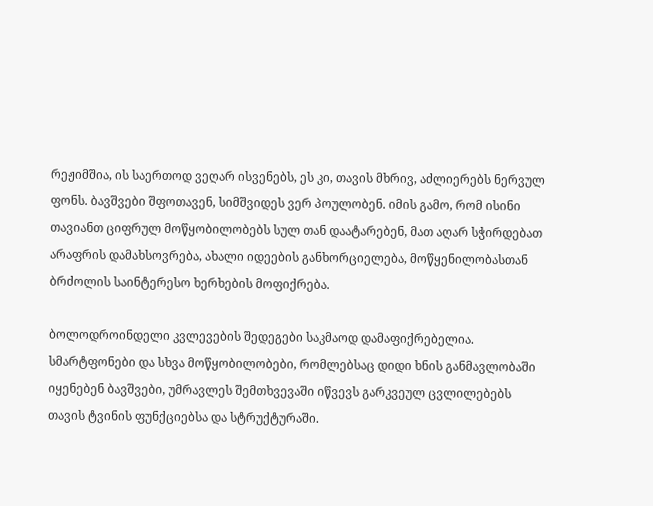რეჟიმშია, ის საერთოდ ვეღარ ისვენებს, ეს კი, თავის მხრივ, აძლიერებს ნერვულ ფონს. ბავშვები შფოთავენ, სიმშვიდეს ვერ პოულობენ. იმის გამო, რომ ისინი თავიანთ ციფრულ მოწყობილობებს სულ თან დაატარებენ, მათ აღარ სჭირდებათ არაფრის დამახსოვრება, ახალი იდეების განხორციელება, მოწყენილობასთან ბრძოლის საინტერესო ხერხების მოფიქრება.

ბოლოდროინდელი კვლევების შედეგები საკმაოდ დამაფიქრებელია. სმარტფონები და სხვა მოწყობილობები, რომლებსაც დიდი ხნის განმავლობაში იყენებენ ბავშვები, უმრავლეს შემთხვევაში იწვევს გარკვეულ ცვლილებებს თავის ტვინის ფუნქციებსა და სტრუქტურაში.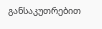განსაკუთრებით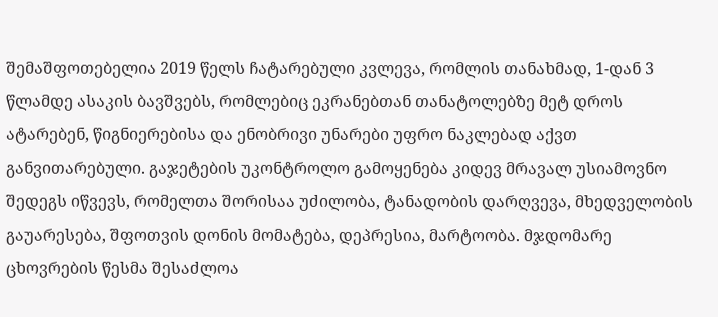შემაშფოთებელია 2019 წელს ჩატარებული კვლევა, რომლის თანახმად, 1-დან 3 წლამდე ასაკის ბავშვებს, რომლებიც ეკრანებთან თანატოლებზე მეტ დროს ატარებენ, წიგნიერებისა და ენობრივი უნარები უფრო ნაკლებად აქვთ განვითარებული. გაჯეტების უკონტროლო გამოყენება კიდევ მრავალ უსიამოვნო შედეგს იწვევს, რომელთა შორისაა უძილობა, ტანადობის დარღვევა, მხედველობის გაუარესება, შფოთვის დონის მომატება, დეპრესია, მარტოობა. მჯდომარე ცხოვრების წესმა შესაძლოა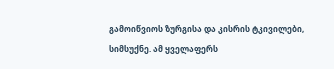გამოიწვიოს ზურგისა და კისრის ტკივილები, სიმსუქნე. ამ ყველაფერს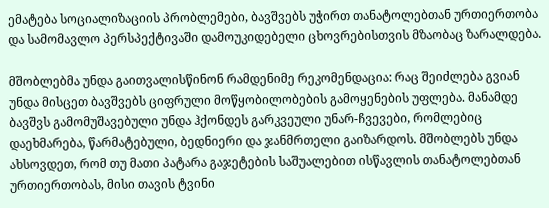ემატება სოციალიზაციის პრობლემები, ბავშვებს უჭირთ თანატოლებთან ურთიერთობა და სამომავლო პერსპექტივაში დამოუკიდებელი ცხოვრებისთვის მზაობაც ზარალდება.

მშობლებმა უნდა გაითვალისწინონ რამდენიმე რეკომენდაცია: რაც შეიძლება გვიან უნდა მისცეთ ბავშვებს ციფრული მოწყობილობების გამოყენების უფლება. მანამდე ბავშვს გამომუშავებული უნდა ჰქონდეს გარკვეული უნარ-ჩვევები, რომლებიც დაეხმარება, წარმატებული, ბედნიერი და ჯანმრთელი გაიზარდოს. მშობლებს უნდა ახსოვდეთ, რომ თუ მათი პატარა გაჯეტების საშუალებით ისწავლის თანატოლებთან ურთიერთობას, მისი თავის ტვინი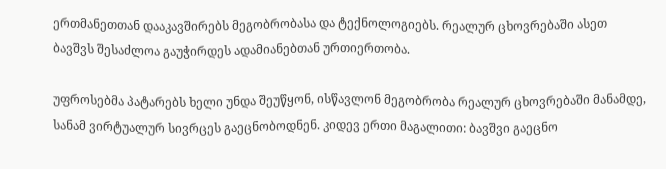ერთმანეთთან დააკავშირებს მეგობრობასა და ტექნოლოგიებს. რეალურ ცხოვრებაში ასეთ ბავშვს შესაძლოა გაუჭირდეს ადამიანებთან ურთიერთობა.

უფროსებმა პატარებს ხელი უნდა შეუწყონ, ისწავლონ მეგობრობა რეალურ ცხოვრებაში მანამდე, სანამ ვირტუალურ სივრცეს გაეცნობოდნენ. კიდევ ერთი მაგალითი: ბავშვი გაეცნო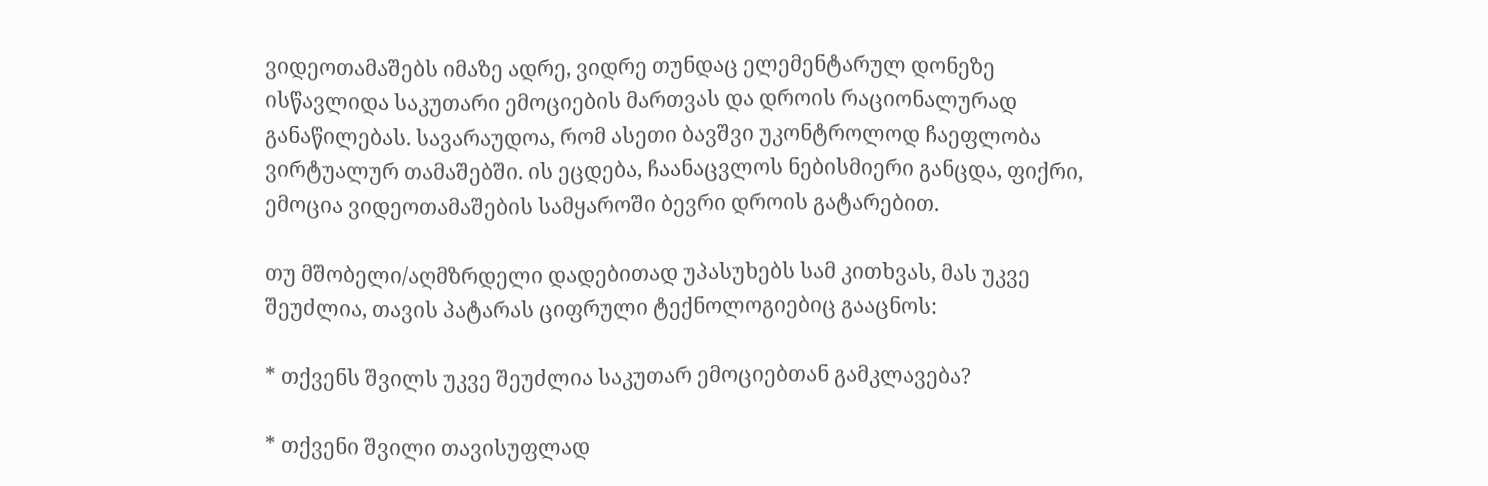ვიდეოთამაშებს იმაზე ადრე, ვიდრე თუნდაც ელემენტარულ დონეზე ისწავლიდა საკუთარი ემოციების მართვას და დროის რაციონალურად განაწილებას. სავარაუდოა, რომ ასეთი ბავშვი უკონტროლოდ ჩაეფლობა ვირტუალურ თამაშებში. ის ეცდება, ჩაანაცვლოს ნებისმიერი განცდა, ფიქრი, ემოცია ვიდეოთამაშების სამყაროში ბევრი დროის გატარებით.

თუ მშობელი/აღმზრდელი დადებითად უპასუხებს სამ კითხვას, მას უკვე შეუძლია, თავის პატარას ციფრული ტექნოლოგიებიც გააცნოს:

* თქვენს შვილს უკვე შეუძლია საკუთარ ემოციებთან გამკლავება?

* თქვენი შვილი თავისუფლად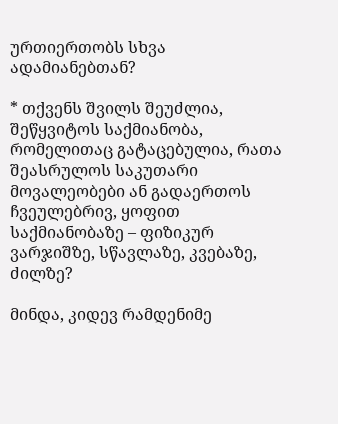ურთიერთობს სხვა ადამიანებთან?

* თქვენს შვილს შეუძლია, შეწყვიტოს საქმიანობა, რომელითაც გატაცებულია, რათა შეასრულოს საკუთარი მოვალეობები ან გადაერთოს ჩვეულებრივ, ყოფით საქმიანობაზე – ფიზიკურ ვარჯიშზე, სწავლაზე, კვებაზე, ძილზე?

მინდა, კიდევ რამდენიმე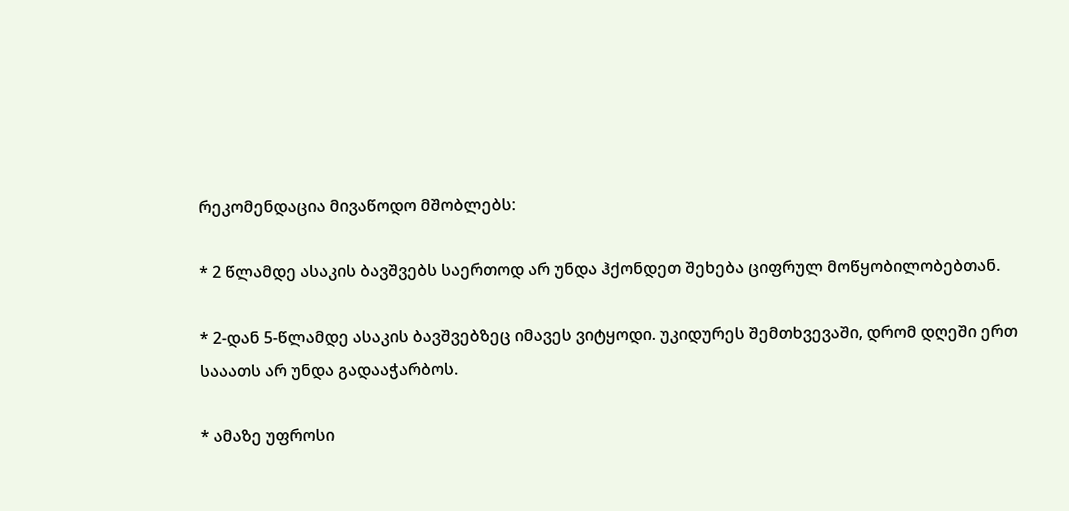რეკომენდაცია მივაწოდო მშობლებს:

* 2 წლამდე ასაკის ბავშვებს საერთოდ არ უნდა ჰქონდეთ შეხება ციფრულ მოწყობილობებთან.

* 2-დან 5-წლამდე ასაკის ბავშვებზეც იმავეს ვიტყოდი. უკიდურეს შემთხვევაში, დრომ დღეში ერთ სააათს არ უნდა გადააჭარბოს.

* ამაზე უფროსი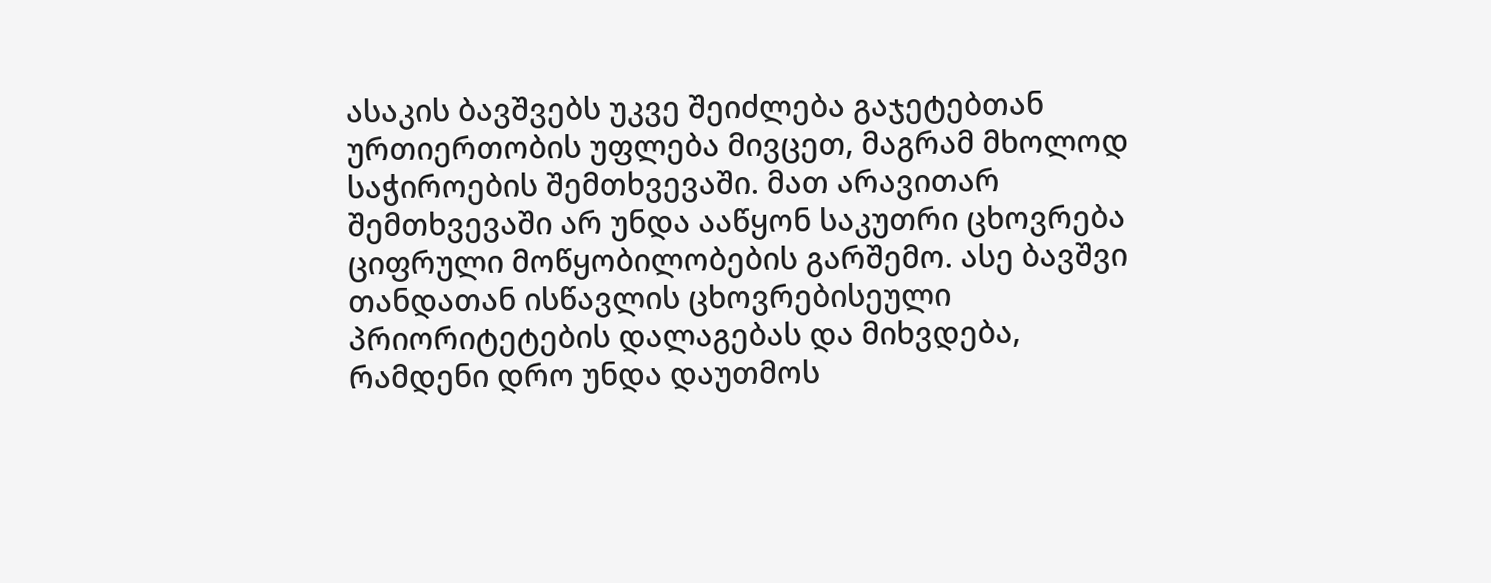ასაკის ბავშვებს უკვე შეიძლება გაჯეტებთან ურთიერთობის უფლება მივცეთ, მაგრამ მხოლოდ საჭიროების შემთხვევაში. მათ არავითარ შემთხვევაში არ უნდა ააწყონ საკუთრი ცხოვრება ციფრული მოწყობილობების გარშემო. ასე ბავშვი თანდათან ისწავლის ცხოვრებისეული პრიორიტეტების დალაგებას და მიხვდება, რამდენი დრო უნდა დაუთმოს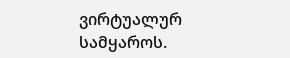ვირტუალურ სამყაროს.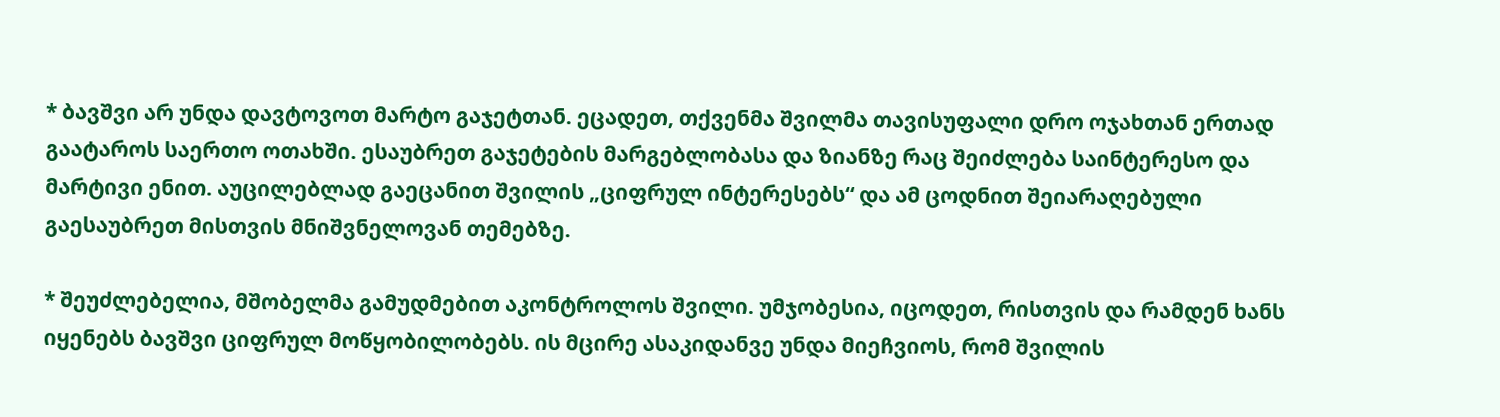* ბავშვი არ უნდა დავტოვოთ მარტო გაჯეტთან. ეცადეთ, თქვენმა შვილმა თავისუფალი დრო ოჯახთან ერთად გაატაროს საერთო ოთახში. ესაუბრეთ გაჯეტების მარგებლობასა და ზიანზე რაც შეიძლება საინტერესო და მარტივი ენით. აუცილებლად გაეცანით შვილის „ციფრულ ინტერესებს“ და ამ ცოდნით შეიარაღებული გაესაუბრეთ მისთვის მნიშვნელოვან თემებზე.

* შეუძლებელია, მშობელმა გამუდმებით აკონტროლოს შვილი. უმჯობესია, იცოდეთ, რისთვის და რამდენ ხანს იყენებს ბავშვი ციფრულ მოწყობილობებს. ის მცირე ასაკიდანვე უნდა მიეჩვიოს, რომ შვილის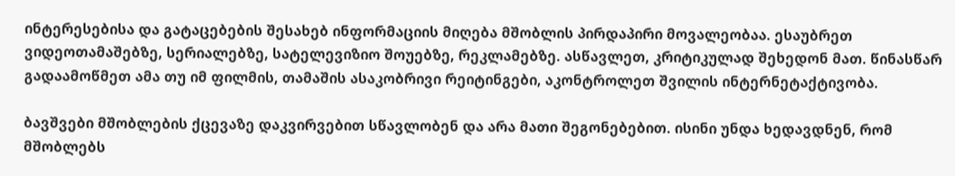ინტერესებისა და გატაცებების შესახებ ინფორმაციის მიღება მშობლის პირდაპირი მოვალეობაა. ესაუბრეთ ვიდეოთამაშებზე, სერიალებზე, სატელევიზიო შოუებზე, რეკლამებზე. ასწავლეთ, კრიტიკულად შეხედონ მათ. წინასწარ გადაამოწმეთ ამა თუ იმ ფილმის, თამაშის ასაკობრივი რეიტინგები, აკონტროლეთ შვილის ინტერნეტაქტივობა.

ბავშვები მშობლების ქცევაზე დაკვირვებით სწავლობენ და არა მათი შეგონებებით. ისინი უნდა ხედავდნენ, რომ მშობლებს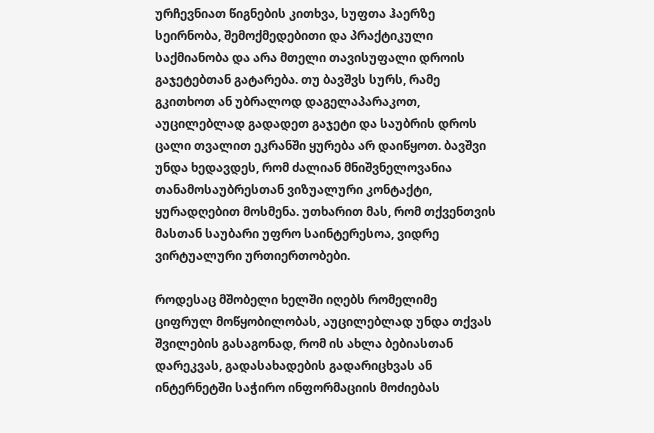ურჩევნიათ წიგნების კითხვა, სუფთა ჰაერზე სეირნობა, შემოქმედებითი და პრაქტიკული საქმიანობა და არა მთელი თავისუფალი დროის გაჯეტებთან გატარება. თუ ბავშვს სურს, რამე გკითხოთ ან უბრალოდ დაგელაპარაკოთ, აუცილებლად გადადეთ გაჯეტი და საუბრის დროს ცალი თვალით ეკრანში ყურება არ დაიწყოთ. ბავშვი უნდა ხედავდეს, რომ ძალიან მნიშვნელოვანია თანამოსაუბრესთან ვიზუალური კონტაქტი, ყურადღებით მოსმენა. უთხარით მას, რომ თქვენთვის მასთან საუბარი უფრო საინტერესოა, ვიდრე ვირტუალური ურთიერთობები.

როდესაც მშობელი ხელში იღებს რომელიმე ციფრულ მოწყობილობას, აუცილებლად უნდა თქვას შვილების გასაგონად, რომ ის ახლა ბებიასთან დარეკვას, გადასახადების გადარიცხვას ან ინტერნეტში საჭირო ინფორმაციის მოძიებას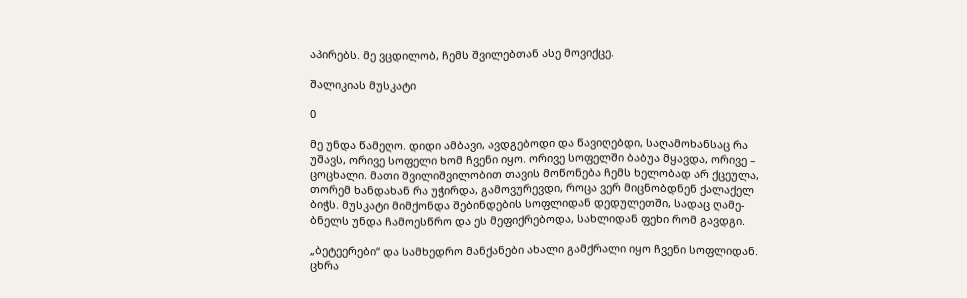აპირებს. მე ვცდილობ, ჩემს შვილებთან ასე მოვიქცე.

შალიკიას მუსკატი

0

მე უნდა წამეღო. დიდი ამბავი, ავდგებოდი და წავიღებდი, საღამოხანსაც რა უშავს, ორივე სოფელი ხომ ჩვენი იყო. ორივე სოფელში ბაბუა მყავდა, ორივე – ცოცხალი. მათი შვილიშვილობით თავის მოწონება ჩემს ხელობად არ ქცეულა, თორემ ხანდახან რა უჭირდა, გამოვურევდი, როცა ვერ მიცნობდნენ ქალაქელ ბიჭს. მუსკატი მიმქონდა შებინდების სოფლიდან დედულეთში, სადაც ღამე-ბნელს უნდა ჩამოესწრო და ეს მეფიქრებოდა, სახლიდან ფეხი რომ გავდგი.

„ბეტეერები“ და სამხედრო მანქანები ახალი გამქრალი იყო ჩვენი სოფლიდან. ცხრა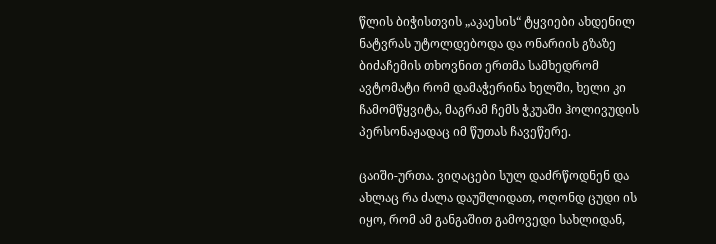წლის ბიჭისთვის „აკაესის“ ტყვიები ახდენილ ნატვრას უტოლდებოდა და ონარიის გზაზე ბიძაჩემის თხოვნით ერთმა სამხედრომ ავტომატი რომ დამაჭერინა ხელში, ხელი კი ჩამომწყვიტა, მაგრამ ჩემს ჭკუაში ჰოლივუდის პერსონაჟადაც იმ წუთას ჩავეწერე.

ცაიში-ურთა. ვიღაცები სულ დაძრწოდნენ და ახლაც რა ძალა დაუშლიდათ, ოღონდ ცუდი ის იყო, რომ ამ განგაშით გამოვედი სახლიდან,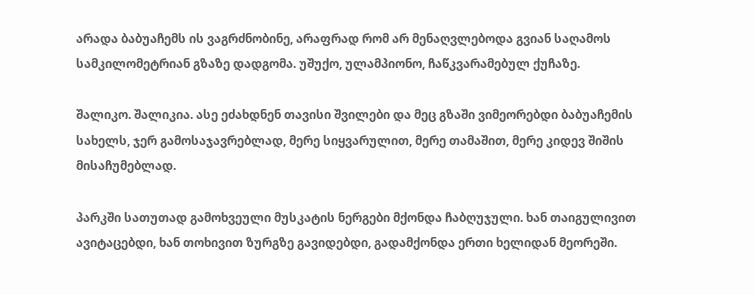არადა ბაბუაჩემს ის ვაგრძნობინე, არაფრად რომ არ მენაღვლებოდა გვიან საღამოს სამკილომეტრიან გზაზე დადგომა. უშუქო, ულამპიონო, ჩაწკვარამებულ ქუჩაზე.

შალიკო. შალიკია. ასე ეძახდნენ თავისი შვილები და მეც გზაში ვიმეორებდი ბაბუაჩემის სახელს, ჯერ გამოსაჯავრებლად, მერე სიყვარულით, მერე თამაშით, მერე კიდევ შიშის მისაჩუმებლად.

პარკში სათუთად გამოხვეული მუსკატის ნერგები მქონდა ჩაბღუჯული. ხან თაიგულივით ავიტაცებდი, ხან თოხივით ზურგზე გავიდებდი, გადამქონდა ერთი ხელიდან მეორეში.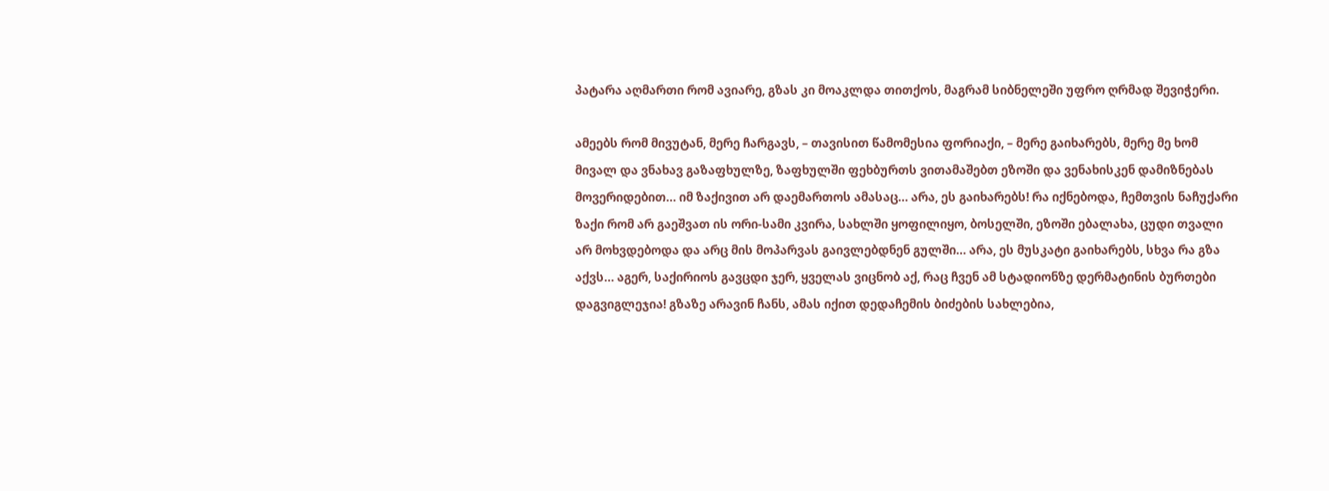პატარა აღმართი რომ ავიარე, გზას კი მოაკლდა თითქოს, მაგრამ სიბნელეში უფრო ღრმად შევიჭერი.

ამეებს რომ მივუტან, მერე ჩარგავს, – თავისით წამომესია ფორიაქი, – მერე გაიხარებს, მერე მე ხომ მივალ და ვნახავ გაზაფხულზე, ზაფხულში ფეხბურთს ვითამაშებთ ეზოში და ვენახისკენ დამიზნებას მოვერიდებით… იმ ზაქივით არ დაემართოს ამასაც… არა, ეს გაიხარებს! რა იქნებოდა, ჩემთვის ნაჩუქარი ზაქი რომ არ გაეშვათ ის ორი-სამი კვირა, სახლში ყოფილიყო, ბოსელში, ეზოში ებალახა, ცუდი თვალი არ მოხვდებოდა და არც მის მოპარვას გაივლებდნენ გულში… არა, ეს მუსკატი გაიხარებს, სხვა რა გზა აქვს… აგერ, საქირიოს გავცდი ჯერ, ყველას ვიცნობ აქ, რაც ჩვენ ამ სტადიონზე დერმატინის ბურთები დაგვიგლეჯია! გზაზე არავინ ჩანს, ამას იქით დედაჩემის ბიძების სახლებია,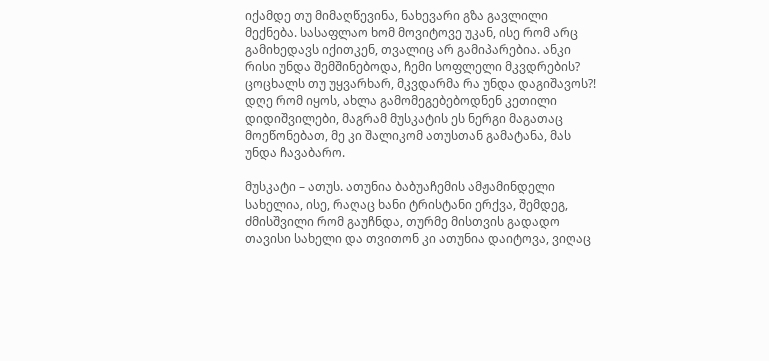იქამდე თუ მიმაღწევინა, ნახევარი გზა გავლილი მექნება. სასაფლაო ხომ მოვიტოვე უკან, ისე რომ არც გამიხედავს იქითკენ, თვალიც არ გამიპარებია. ანკი რისი უნდა შემშინებოდა, ჩემი სოფლელი მკვდრების? ცოცხალს თუ უყვარხარ, მკვდარმა რა უნდა დაგიშავოს?! დღე რომ იყოს, ახლა გამომეგებებოდნენ კეთილი დიდიშვილები, მაგრამ მუსკატის ეს ნერგი მაგათაც მოეწონებათ, მე კი შალიკომ ათუსთან გამატანა, მას უნდა ჩავაბარო.

მუსკატი – ათუს. ათუნია ბაბუაჩემის ამჟამინდელი სახელია, ისე, რაღაც ხანი ტრისტანი ერქვა, შემდეგ, ძმისშვილი რომ გაუჩნდა, თურმე მისთვის გადადო თავისი სახელი და თვითონ კი ათუნია დაიტოვა, ვიღაც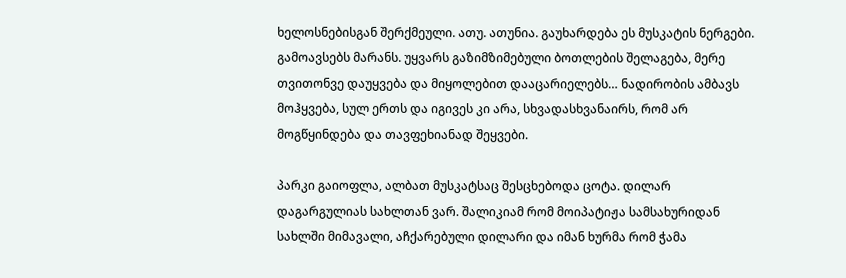ხელოსნებისგან შერქმეული. ათუ. ათუნია. გაუხარდება ეს მუსკატის ნერგები. გამოავსებს მარანს. უყვარს გაზიმზიმებული ბოთლების შელაგება, მერე თვითონვე დაუყვება და მიყოლებით დააცარიელებს… ნადირობის ამბავს მოჰყვება, სულ ერთს და იგივეს კი არა, სხვადასხვანაირს, რომ არ მოგწყინდება და თავფეხიანად შეყვები.

პარკი გაიოფლა, ალბათ მუსკატსაც შესცხებოდა ცოტა. დილარ დაგარგულიას სახლთან ვარ. შალიკიამ რომ მოიპატიჟა სამსახურიდან სახლში მიმავალი, აჩქარებული დილარი და იმან ხურმა რომ ჭამა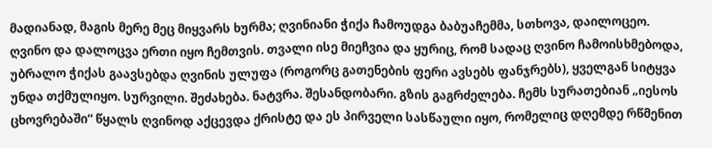მადიანად, მაგის მერე მეც მიყვარს ხურმა; ღვინიანი ჭიქა ჩამოუდგა ბაბუაჩემმა, სთხოვა, დაილოცეო. ღვინო და დალოცვა ერთი იყო ჩემთვის. თვალი ისე მიეჩვია და ყურიც, რომ სადაც ღვინო ჩამოისხმებოდა, უბრალო ჭიქას გაავსებდა ღვინის ულუფა (როგორც გათენების ფერი ავსებს ფანჯრებს), ყველგან სიტყვა უნდა თქმულიყო. სურვილი. შეძახება. ნატვრა. შესანდობარი. გზის გაგრძელება. ჩემს სურათებიან „იესოს ცხოვრებაში“ წყალს ღვინოდ აქცევდა ქრისტე და ეს პირველი სასწაული იყო, რომელიც დღემდე რწმენით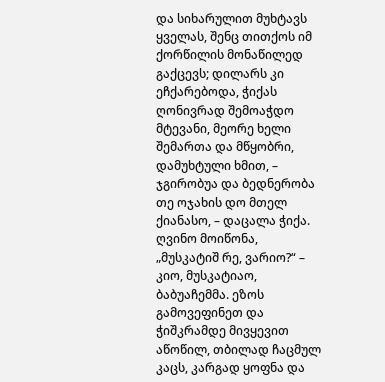და სიხარულით მუხტავს ყველას, შენც თითქოს იმ ქორწილის მონაწილედ გაქცევს; დილარს კი ეჩქარებოდა, ჭიქას ღონივრად შემოაჭდო მტევანი, მეორე ხელი შემართა და მწყობრი, დამუხტული ხმით, – ჯგირობუა და ბედნერობა თე ოჯახის დო მთელ ქიანასო, – დაცალა ჭიქა. ღვინო მოიწონა, „მუსკატიშ რე, ვარიო?“ – კიო, მუსკატიაო, ბაბუაჩემმა. ეზოს გამოვეფინეთ და ჭიშკრამდე მივყევით აწოწილ, თბილად ჩაცმულ კაცს, კარგად ყოფნა და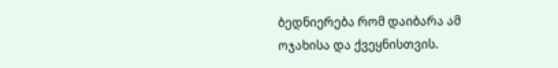ბედნიერება რომ დაიბარა ამ ოჯახისა და ქვეყნისთვის.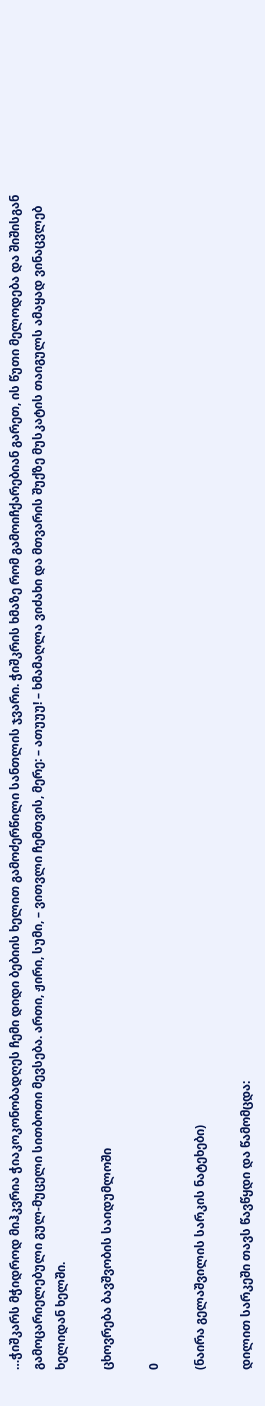…ჭიშკარს მჭიდროდ მიჰკვრია ჭიაკოკონობადღეს ჩემი დიდი ბებიის ხელით გამოძერწილი სანთლის ჯვარი. ჭიშკრის ხმაზე რომ გამოიჩქარებიან გარეთ, ის წუთი მელოდება და შიშისგან გამოცარიელებული გულ-მუცელი სითბოთი მევსება. ართი, ჟირი, სუმი, – ვითვლი ჩემთვის, მერე: – ათუუუ! – ხმამაღლა ვიძახი და მთვარის შუქზე მუსკატის თაიგულს ამაყად ვინაცვლებ ხელიდან ხელში.

ცხოვრება ბავშვობის საიდუმლოში

0

(ნაირა გელაშვილის სარკის ნატეხები)

დილით სარკეში თავს წავწყდი და წამომცდა: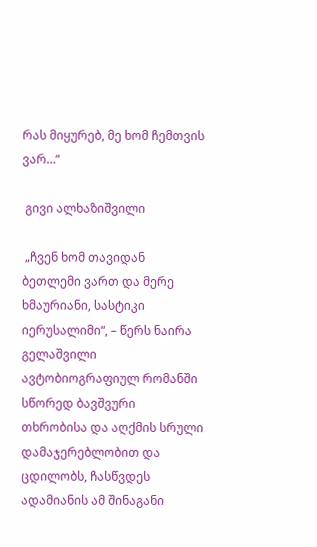რას მიყურებ, მე ხომ ჩემთვის ვარ…“

 გივი ალხაზიშვილი

 „ჩვენ ხომ თავიდან ბეთლემი ვართ და მერე ხმაურიანი, სასტიკი იერუსალიმი“, – წერს ნაირა გელაშვილი ავტობიოგრაფიულ რომანში სწორედ ბავშვური თხრობისა და აღქმის სრული დამაჯერებლობით და ცდილობს, ჩასწვდეს ადამიანის ამ შინაგანი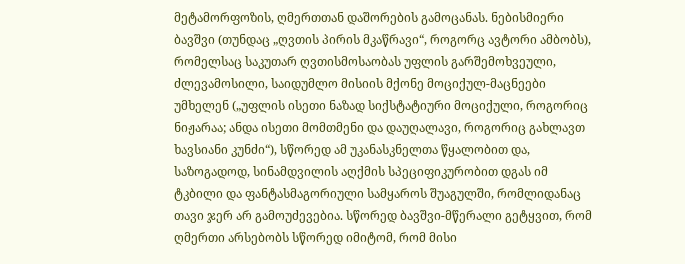მეტამორფოზის, ღმერთთან დაშორების გამოცანას. ნებისმიერი ბავშვი (თუნდაც „ღვთის პირის მკაწრავი“, როგორც ავტორი ამბობს), რომელსაც საკუთარ ღვთისმოსაობას უფლის გარშემოხვეული, ძლევამოსილი, საიდუმლო მისიის მქონე მოციქულ-მაცნეები უმხელენ („უფლის ისეთი ნაზად სიქსტატიური მოციქული, როგორიც ნიჟარაა; ანდა ისეთი მომთმენი და დაუღალავი, როგორიც გახლავთ ხავსიანი კუნძი“), სწორედ ამ უკანასკნელთა წყალობით და, საზოგადოდ, სინამდვილის აღქმის სპეციფიკურობით დგას იმ ტკბილი და ფანტასმაგორიული სამყაროს შუაგულში, რომლიდანაც თავი ჯერ არ გამოუძევებია. სწორედ ბავშვი-მწერალი გეტყვით, რომ ღმერთი არსებობს სწორედ იმიტომ, რომ მისი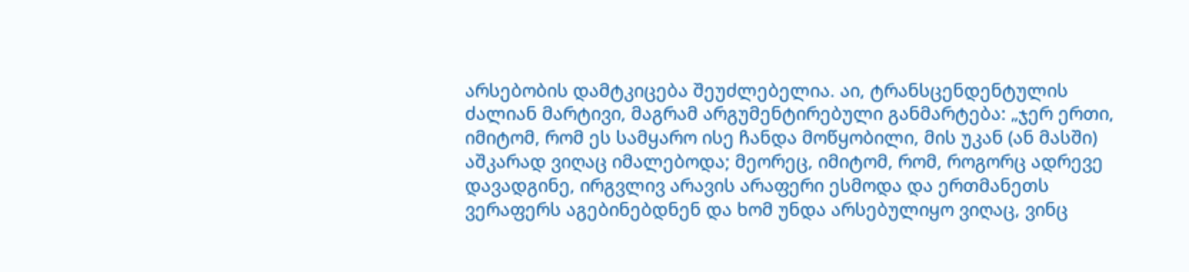არსებობის დამტკიცება შეუძლებელია. აი, ტრანსცენდენტულის ძალიან მარტივი, მაგრამ არგუმენტირებული განმარტება: „ჯერ ერთი, იმიტომ, რომ ეს სამყარო ისე ჩანდა მოწყობილი, მის უკან (ან მასში) აშკარად ვიღაც იმალებოდა; მეორეც, იმიტომ, რომ, როგორც ადრევე დავადგინე, ირგვლივ არავის არაფერი ესმოდა და ერთმანეთს ვერაფერს აგებინებდნენ და ხომ უნდა არსებულიყო ვიღაც, ვინც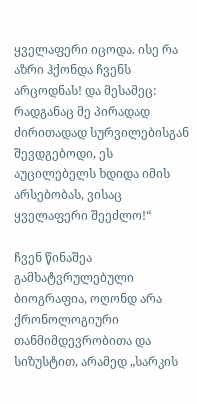ყველაფერი იცოდა. ისე რა აზრი ჰქონდა ჩვენს არცოდნას! და მესამეც: რადგანაც მე პირადად ძირითადად სურვილებისგან შევდგებოდი, ეს აუცილებელს ხდიდა იმის არსებობას, ვისაც ყველაფერი შეეძლო!“

ჩვენ წინაშეა გამხატვრულებული ბიოგრაფია, ოღონდ არა ქრონოლოგიური თანმიმდევრობითა და სიზუსტით, არამედ „სარკის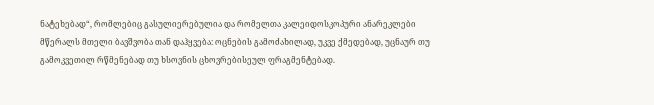ნატეხებად“, რომლებიც გასულიერებულია და რომელთა კალეიდოსკოპური ანარეკლები მწერალს მთელი ბავშვობა თან დაჰყვება: ოცნების გამოძახილად, უკვე ქმედებად, უცნაურ თუ გამოკვეთილ რწმენებად თუ ხსოვნის ცხოვრებისეულ ფრაგმენტებად.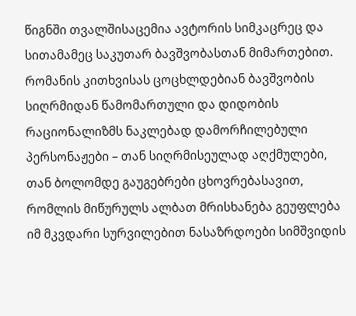წიგნში თვალშისაცემია ავტორის სიმკაცრეც და სითამამეც საკუთარ ბავშვობასთან მიმართებით. რომანის კითხვისას ცოცხლდებიან ბავშვობის სიღრმიდან წამომართული და დიდობის რაციონალიზმს ნაკლებად დამორჩილებული პერსონაჟები – თან სიღრმისეულად აღქმულები, თან ბოლომდე გაუგებრები ცხოვრებასავით, რომლის მიწურულს ალბათ მრისხანება გეუფლება იმ მკვდარი სურვილებით ნასაზრდოები სიმშვიდის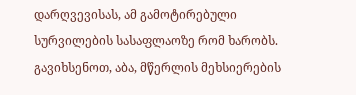დარღვევისას, ამ გამოტირებული სურვილების სასაფლაოზე რომ ხარობს. გავიხსენოთ, აბა, მწერლის მეხსიერების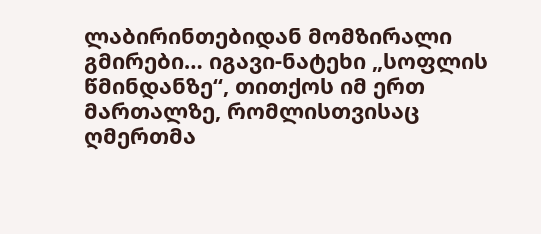ლაბირინთებიდან მომზირალი გმირები… იგავი-ნატეხი „სოფლის წმინდანზე“, თითქოს იმ ერთ მართალზე, რომლისთვისაც ღმერთმა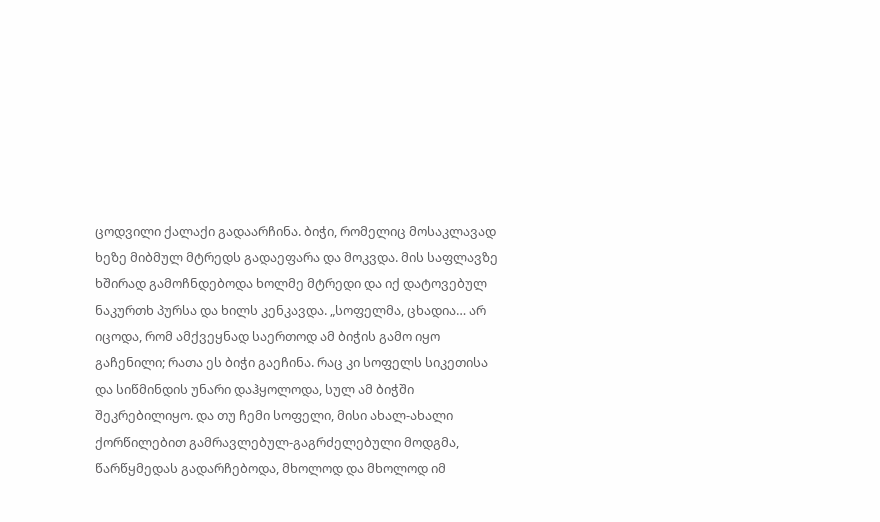ცოდვილი ქალაქი გადაარჩინა. ბიჭი, რომელიც მოსაკლავად ხეზე მიბმულ მტრედს გადაეფარა და მოკვდა. მის საფლავზე ხშირად გამოჩნდებოდა ხოლმე მტრედი და იქ დატოვებულ ნაკურთხ პურსა და ხილს კენკავდა. „სოფელმა, ცხადია… არ იცოდა, რომ ამქვეყნად საერთოდ ამ ბიჭის გამო იყო გაჩენილი; რათა ეს ბიჭი გაეჩინა. რაც კი სოფელს სიკეთისა და სიწმინდის უნარი დაჰყოლოდა, სულ ამ ბიჭში შეკრებილიყო. და თუ ჩემი სოფელი, მისი ახალ-ახალი ქორწილებით გამრავლებულ-გაგრძელებული მოდგმა, წარწყმედას გადარჩებოდა, მხოლოდ და მხოლოდ იმ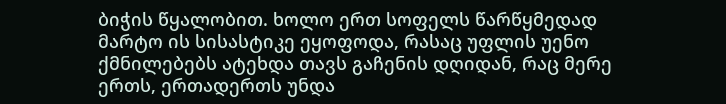ბიჭის წყალობით. ხოლო ერთ სოფელს წარწყმედად მარტო ის სისასტიკე ეყოფოდა, რასაც უფლის უენო ქმნილებებს ატეხდა თავს გაჩენის დღიდან, რაც მერე ერთს, ერთადერთს უნდა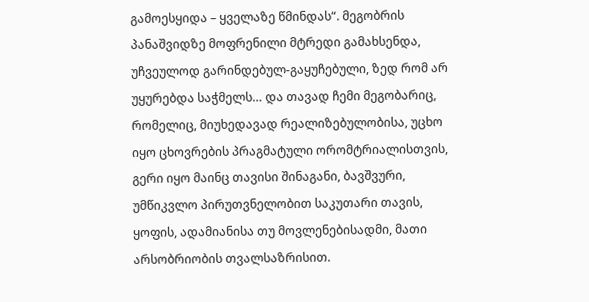გამოესყიდა – ყველაზე წმინდას“. მეგობრის პანაშვიდზე მოფრენილი მტრედი გამახსენდა, უჩვეულოდ გარინდებულ-გაყუჩებული, ზედ რომ არ უყურებდა საჭმელს… და თავად ჩემი მეგობარიც, რომელიც, მიუხედავად რეალიზებულობისა, უცხო იყო ცხოვრების პრაგმატული ორომტრიალისთვის, გერი იყო მაინც თავისი შინაგანი, ბავშვური, უმწიკვლო პირუთვნელობით საკუთარი თავის, ყოფის, ადამიანისა თუ მოვლენებისადმი, მათი არსობრიობის თვალსაზრისით.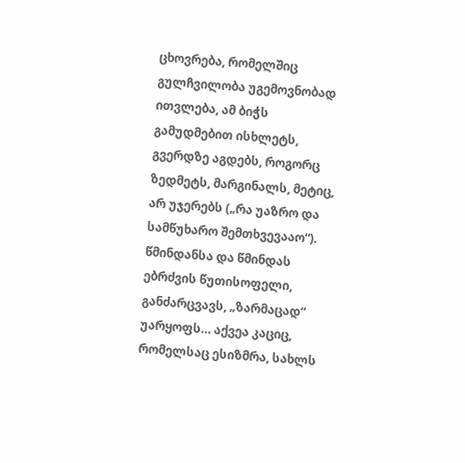ცხოვრება, რომელშიც გულჩვილობა უგემოვნობად ითვლება, ამ ბიჭს გამუდმებით ისხლეტს, გვერდზე აგდებს, როგორც ზედმეტს, მარგინალს, მეტიც, არ უჯერებს („რა უაზრო და სამწუხარო შემთხვევააო“). წმინდანსა და წმინდას ებრძვის წუთისოფელი, განძარცვავს, „ზარმაცად“ უარყოფს… აქვეა კაციც, რომელსაც ესიზმრა, სახლს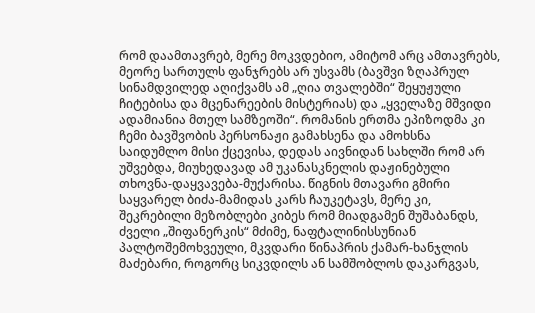რომ დაამთავრებ, მერე მოკვდებიო, ამიტომ არც ამთავრებს, მეორე სართულს ფანჯრებს არ უსვამს (ბავშვი ზღაპრულ სინამდვილედ აღიქვამს ამ „ღია თვალებში“ შეყუჟული ჩიტებისა და მცენარეების მისტერიას) და „ყველაზე მშვიდი ადამიანია მთელ სამზეოში“. რომანის ერთმა ეპიზოდმა კი ჩემი ბავშვობის პერსონაჟი გამახსენა და ამოხსნა საიდუმლო მისი ქცევისა, დედას აივნიდან სახლში რომ არ უშვებდა, მიუხედავად ამ უკანასკნელის დაჟინებული თხოვნა-დაყვავება-მუქარისა. წიგნის მთავარი გმირი საყვარელ ბიძა-მამიდას კარს ჩაუკეტავს, მერე კი, შეკრებილი მეზობლები კიბეს რომ მიადგამენ შუშაბანდს, ძველი „შიფანერკის“ მძიმე, ნაფტალინისსუნიან პალტოშემოხვეული, მკვდარი წინაპრის ქამარ-ხანჯლის მაძებარი, როგორც სიკვდილს ან სამშობლოს დაკარგვას,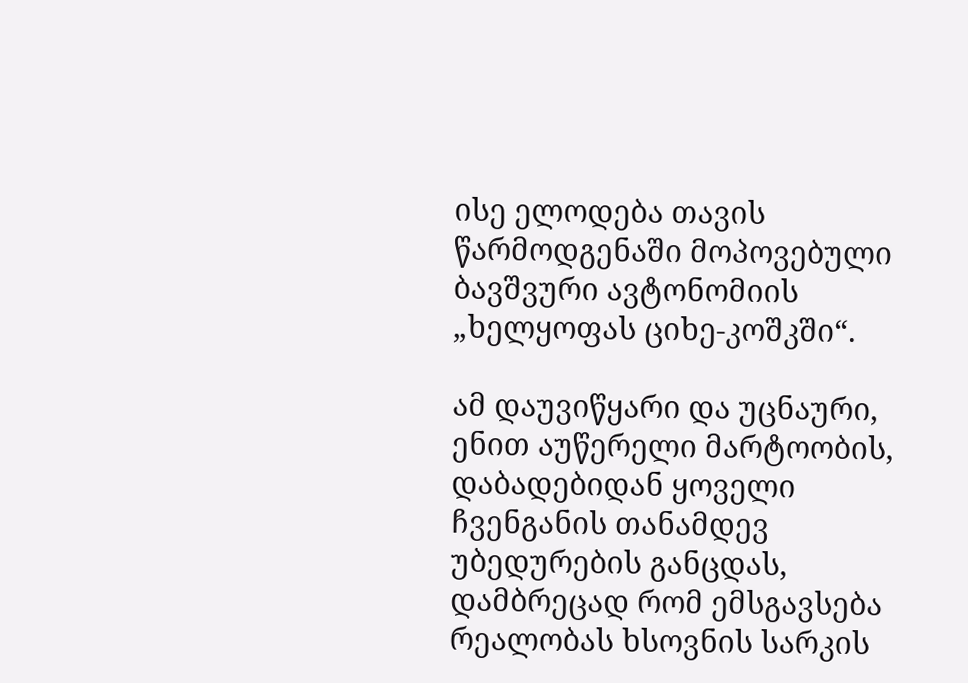ისე ელოდება თავის წარმოდგენაში მოპოვებული ბავშვური ავტონომიის „ხელყოფას ციხე-კოშკში“.

ამ დაუვიწყარი და უცნაური, ენით აუწერელი მარტოობის, დაბადებიდან ყოველი ჩვენგანის თანამდევ უბედურების განცდას, დამბრეცად რომ ემსგავსება რეალობას ხსოვნის სარკის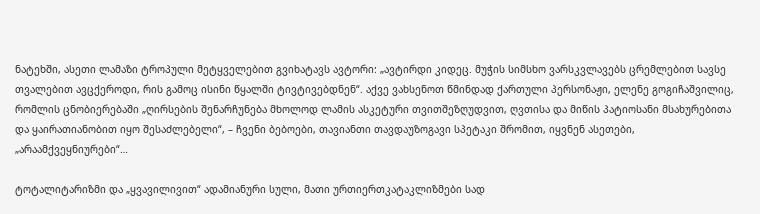ნატეხში, ასეთი ლამაზი ტროპული მეტყველებით გვიხატავს ავტორი: „ავტირდი კიდეც. მუჭის სიმსხო ვარსკვლავებს ცრემლებით სავსე თვალებით ავცქეროდი, რის გამოც ისინი წყალში ტივტივებდნენ“. აქვე ვახსენოთ წმინდად ქართული პერსონაჟი, ელენე გოგიჩაშვილიც, რომლის ცნობიერებაში „ღირსების შენარჩუნება მხოლოდ ლამის ასკეტური თვითშეზღუდვით, ღვთისა და მიწის პატიოსანი მსახურებითა და ყაირათიანობით იყო შესაძლებელი“, – ჩვენი ბებოები, თავიანთი თავდაუზოგავი სპეტაკი შრომით, იყვნენ ასეთები, „არაამქვეყნიურები“…

ტოტალიტარიზმი და „ყვავილივით“ ადამიანური სული, მათი ურთიერთკატაკლიზმები სად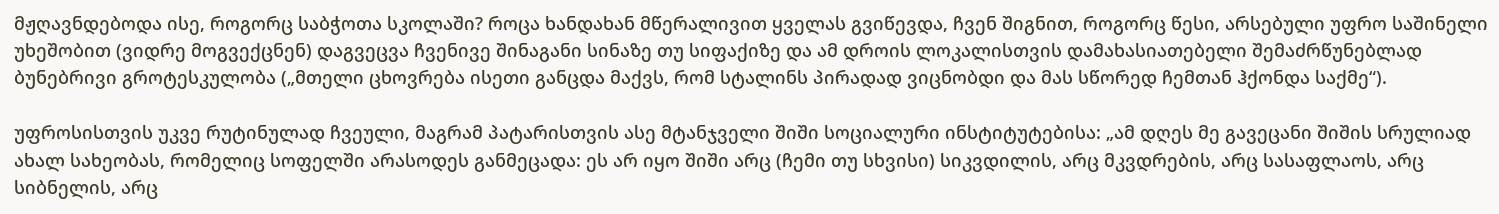მჟღავნდებოდა ისე, როგორც საბჭოთა სკოლაში? როცა ხანდახან მწერალივით ყველას გვიწევდა, ჩვენ შიგნით, როგორც წესი, არსებული უფრო საშინელი უხეშობით (ვიდრე მოგვექცნენ) დაგვეცვა ჩვენივე შინაგანი სინაზე თუ სიფაქიზე და ამ დროის ლოკალისთვის დამახასიათებელი შემაძრწუნებლად ბუნებრივი გროტესკულობა („მთელი ცხოვრება ისეთი განცდა მაქვს, რომ სტალინს პირადად ვიცნობდი და მას სწორედ ჩემთან ჰქონდა საქმე“).

უფროსისთვის უკვე რუტინულად ჩვეული, მაგრამ პატარისთვის ასე მტანჯველი შიში სოციალური ინსტიტუტებისა: „ამ დღეს მე გავეცანი შიშის სრულიად ახალ სახეობას, რომელიც სოფელში არასოდეს განმეცადა: ეს არ იყო შიში არც (ჩემი თუ სხვისი) სიკვდილის, არც მკვდრების, არც სასაფლაოს, არც სიბნელის, არც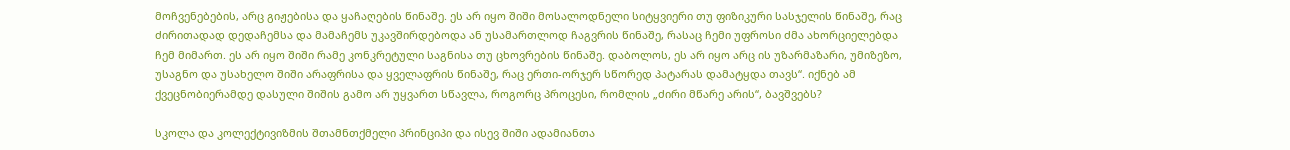მოჩვენებების, არც გიჟებისა და ყაჩაღების წინაშე. ეს არ იყო შიში მოსალოდნელი სიტყვიერი თუ ფიზიკური სასჯელის წინაშე, რაც ძირითადად დედაჩემსა და მამაჩემს უკავშირდებოდა ან უსამართლოდ ჩაგვრის წინაშე, რასაც ჩემი უფროსი ძმა ახორციელებდა ჩემ მიმართ. ეს არ იყო შიში რამე კონკრეტული საგნისა თუ ცხოვრების წინაშე. დაბოლოს, ეს არ იყო არც ის უზარმაზარი, უმიზეზო, უსაგნო და უსახელო შიში არაფრისა და ყველაფრის წინაშე, რაც ერთი-ორჯერ სწორედ პატარას დამატყდა თავს“. იქნებ ამ ქვეცნობიერამდე დასული შიშის გამო არ უყვართ სწავლა, როგორც პროცესი, რომლის „ძირი მწარე არის“, ბავშვებს?

სკოლა და კოლექტივიზმის შთამნთქმელი პრინციპი და ისევ შიში ადამიანთა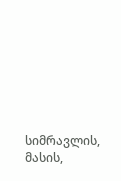სიმრავლის, მასის,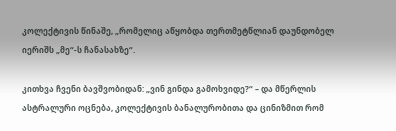კოლექტივის წინაშე, „რომელიც აწყობდა თერთმეტწლიან დაუნდობელ იერიშს „მე“-ს ჩანასახზე“.

კითხვა ჩვენი ბავშვობიდან: „ვინ გინდა გამოხვიდე?“ – და მწერლის ასტრალური ოცნება, კოლექტივის ბანალურობითა და ცინიზმით რომ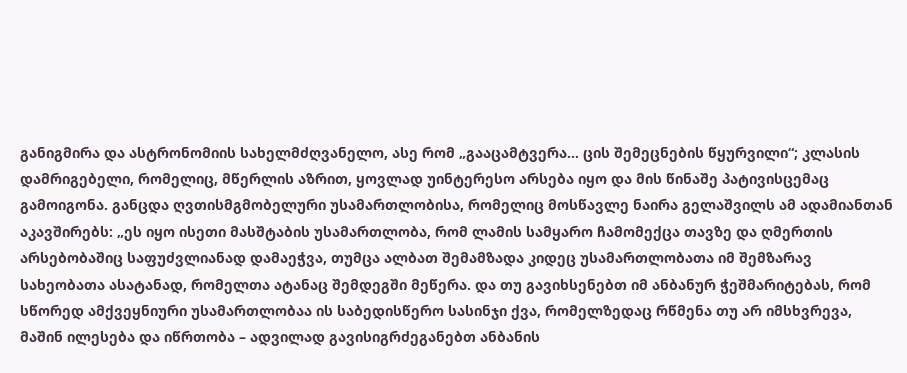განიგმირა და ასტრონომიის სახელმძღვანელო, ასე რომ „გააცამტვერა… ცის შემეცნების წყურვილი“; კლასის დამრიგებელი, რომელიც, მწერლის აზრით, ყოვლად უინტერესო არსება იყო და მის წინაშე პატივისცემაც გამოიგონა. განცდა ღვთისმგმობელური უსამართლობისა, რომელიც მოსწავლე ნაირა გელაშვილს ამ ადამიანთან აკავშირებს: „ეს იყო ისეთი მასშტაბის უსამართლობა, რომ ლამის სამყარო ჩამომექცა თავზე და ღმერთის არსებობაშიც საფუძვლიანად დამაეჭვა, თუმცა ალბათ შემამზადა კიდეც უსამართლობათა იმ შემზარავ სახეობათა ასატანად, რომელთა ატანაც შემდეგში მეწერა. და თუ გავიხსენებთ იმ ანბანურ ჭეშმარიტებას, რომ სწორედ ამქვეყნიური უსამართლობაა ის საბედისწერო სასინჯი ქვა, რომელზედაც რწმენა თუ არ იმსხვრევა, მაშინ ილესება და იწრთობა – ადვილად გავისიგრძეგანებთ ანბანის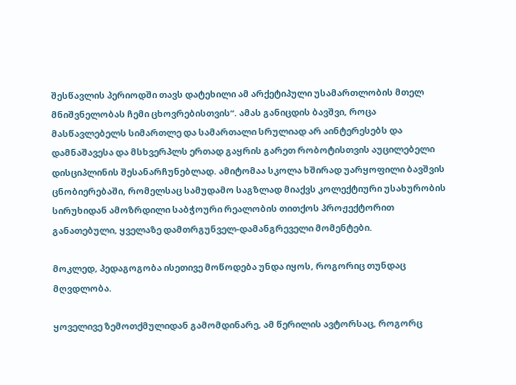შესწავლის პერიოდში თავს დატეხილი ამ არქეტიპული უსამართლობის მთელ მნიშვნელობას ჩემი ცხოვრებისთვის“. ამას განიცდის ბავშვი, როცა მასწავლებელს სიმართლე და სამართალი სრულიად არ აინტერესებს და დამნაშავესა და მსხვერპლს ერთად გაყრის გარეთ რობოტისთვის აუცილებელი დისციპლინის შესანარჩუნებლად. ამიტომაა სკოლა ხშირად უარყოფილი ბავშვის ცნობიერებაში, რომელსაც სამუდამო საგზლად მიაქვს კოლექტიური უსახურობის სირუხიდან ამოზრდილი საბჭოური რეალობის თითქოს პროჟექტორით განათებული, ყველაზე დამთრგუნველ-დამანგრეველი მომენტები.

მოკლედ, პედაგოგობა ისეთივე მოწოდება უნდა იყოს, როგორიც თუნდაც მღვდლობა.

ყოველივე ზემოთქმულიდან გამომდინარე, ამ წერილის ავტორსაც, როგორც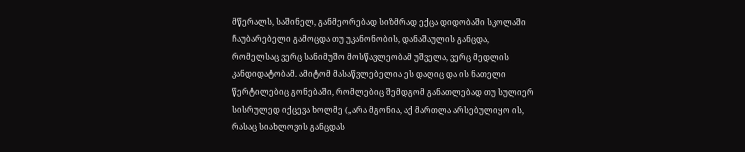მწერალს, საშინელ, განმეორებად სიზმრად ექცა დიდობაში სკოლაში ჩაუბარებელი გამოცდა თუ უკანონობის, დანაშაულის განცდა, რომელსაც ვერც სანიმუშო მოსწავლეობამ უშველა, ვერც მედლის კანდიდატობამ. ამიტომ მასაწვლებელია ეს დაღიც და ის ნათელი წერტილებიც გონებაში, რომლებიც შემდგომ განათლებად თუ სულიერ სისრულედ იქცევა ხოლმე („არა მგონია, აქ მართლა არსებულიყო ის, რასაც სიახლოვის განცდას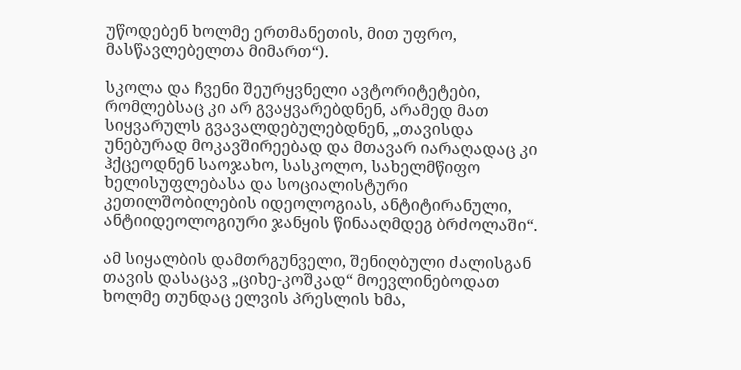უწოდებენ ხოლმე ერთმანეთის, მით უფრო, მასწავლებელთა მიმართ“).

სკოლა და ჩვენი შეურყვნელი ავტორიტეტები, რომლებსაც კი არ გვაყვარებდნენ, არამედ მათ სიყვარულს გვავალდებულებდნენ, „თავისდა უნებურად მოკავშირეებად და მთავარ იარაღადაც კი ჰქცეოდნენ საოჯახო, სასკოლო, სახელმწიფო ხელისუფლებასა და სოციალისტური კეთილშობილების იდეოლოგიას, ანტიტირანული, ანტიიდეოლოგიური ჯანყის წინააღმდეგ ბრძოლაში“.

ამ სიყალბის დამთრგუნველი, შენიღბული ძალისგან თავის დასაცავ „ციხე-კოშკად“ მოევლინებოდათ ხოლმე თუნდაც ელვის პრესლის ხმა,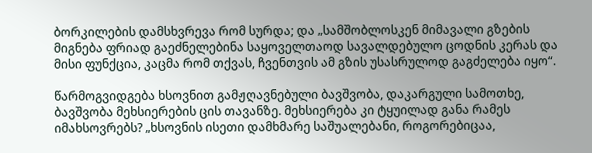ბორკილების დამსხვრევა რომ სურდა; და „სამშობლოსკენ მიმავალი გზების მიგნება ფრიად გაეძნელებინა საყოველთაოდ სავალდებულო ცოდნის კერას და მისი ფუნქცია, კაცმა რომ თქვას, ჩვენთვის ამ გზის უსასრულოდ გაგძელება იყო“.

წარმოგვიდგება ხსოვნით გამჟღავნებული ბავშვობა, დაკარგული სამოთხე, ბავშვობა მეხსიერების ცის თავანზე. მეხსიერება კი ტყუილად განა რამეს იმახსოვრებს? „ხსოვნის ისეთი დამხმარე საშუალებანი, როგორებიცაა,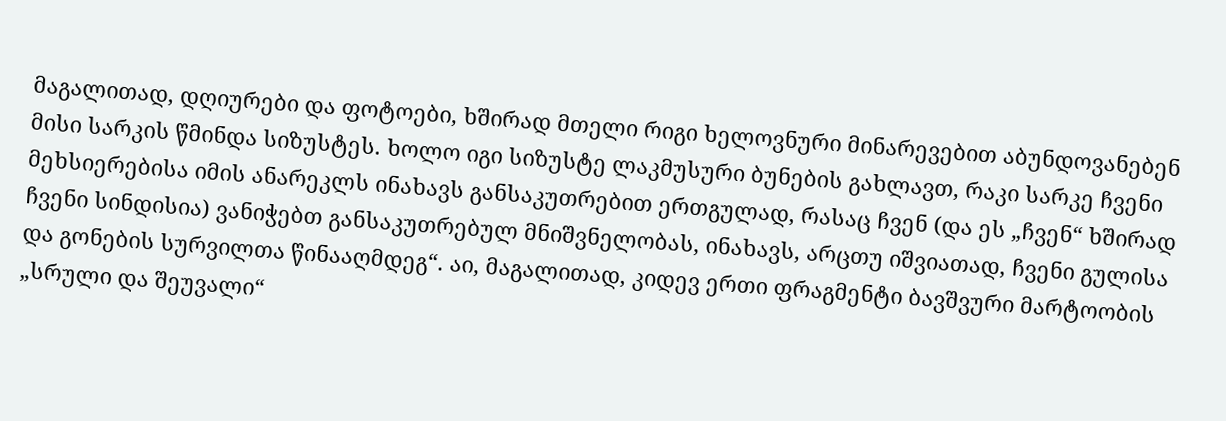მაგალითად, დღიურები და ფოტოები, ხშირად მთელი რიგი ხელოვნური მინარევებით აბუნდოვანებენ მისი სარკის წმინდა სიზუსტეს. ხოლო იგი სიზუსტე ლაკმუსური ბუნების გახლავთ, რაკი სარკე ჩვენი მეხსიერებისა იმის ანარეკლს ინახავს განსაკუთრებით ერთგულად, რასაც ჩვენ (და ეს „ჩვენ“ ხშირად ჩვენი სინდისია) ვანიჭებთ განსაკუთრებულ მნიშვნელობას, ინახავს, არცთუ იშვიათად, ჩვენი გულისა და გონების სურვილთა წინააღმდეგ“. აი, მაგალითად, კიდევ ერთი ფრაგმენტი ბავშვური მარტოობის „სრული და შეუვალი“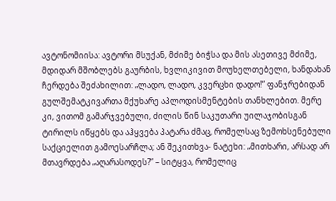ავტონომიისა: ავტორი მსუქან, მძიმე ბიჭსა და მის ასეთივე მძიმე, მდიდარ მშობლებს გაურბის, ხვლიკივით მოუხელთებელი, ხანდახან ჩერდება შეძახილით: „ლადო, ლადო, კვერცხი დადო!“ ფანჯრებიდან გულშემატკივართა მქუხარე აპლოდისმენტების თანხლებით. მერე კი, ვითომ გამარჯვებული, ძილის წინ საკუთარი უილაჯობისგან ტირილს იწყებს და აჰყვება პატარა ძმაც, რომელსაც ზემოხსენებული საქციელით გამოესარჩლა; ან შეკითხვა- ნატეხი: „მითხარი, არსად არ მთავრდება „აღარასოდეს?“ – სიტყვა, რომელიც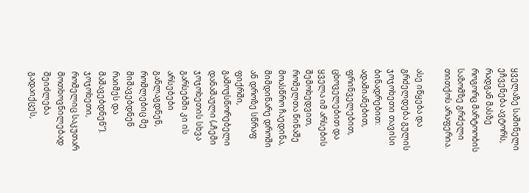ყველაზე საშინელი ეჩვენება ავტორს, რადგან მასზე როგორც მარტოობის საზომზე გრძელი თითქოს არაფერია.

ასე იწყება და გრძელდება გულის ჯოჯოხეთი თავისი ბინადრებით: ადამიანებით, ფრინველებით, ცხოველებით და ყველა იმ არსების შემოხედვით, რომელთა წინაშე მოასწრო ჩაედინა, მიმდინარე დროში ან დროზე სწრაფ ფიქრში, გამოუსწორებელი დანაშაული („ჩემი ჯოჯოხეთის სხვა გარსებში კი ის არსებები განლაგდნენ, რომლებიც მე მიშავებდნენ რაიმეს და მაშავებდნენ“). ჯოჯოხეთი, რომელიც საკუთარ მოთხოვნილებად შეიძლება გადაიქცეს,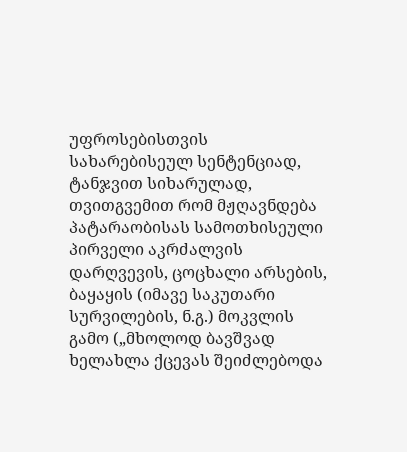უფროსებისთვის სახარებისეულ სენტენციად, ტანჯვით სიხარულად, თვითგვემით რომ მჟღავნდება პატარაობისას სამოთხისეული პირველი აკრძალვის დარღვევის, ცოცხალი არსების, ბაყაყის (იმავე საკუთარი სურვილების, ნ.გ.) მოკვლის გამო („მხოლოდ ბავშვად ხელახლა ქცევას შეიძლებოდა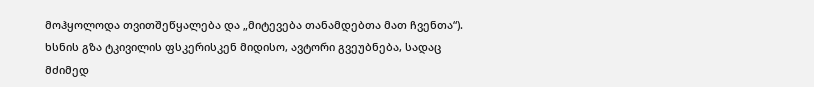მოჰყოლოდა თვითშეწყალება და „მიტევება თანამდებთა მათ ჩვენთა“). ხსნის გზა ტკივილის ფსკერისკენ მიდისო, ავტორი გვეუბნება, სადაც მძიმედ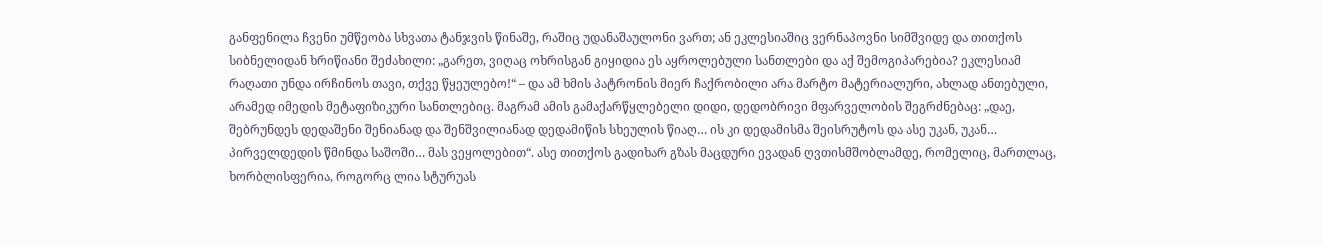განფენილა ჩვენი უმწეობა სხვათა ტანჯვის წინაშე, რაშიც უდანაშაულონი ვართ; ან ეკლესიაშიც ვერნაპოვნი სიმშვიდე და თითქოს სიბნელიდან ხრიწიანი შეძახილი: „გარეთ, ვიღაც ოხრისგან გიყიდია ეს აყროლებული სანთლები და აქ შემოგიპარებია? ეკლესიამ რაღათი უნდა ირჩინოს თავი, თქვე წყეულებო!“ – და ამ ხმის პატრონის მიერ ჩაქრობილი არა მარტო მატერიალური, ახლად ანთებული, არამედ იმედის მეტაფიზიკური სანთლებიც. მაგრამ ამის გამაქარწყლებელი დიდი, დედობრივი მფარველობის შეგრძნებაც: „დაე, შებრუნდეს დედაშენი შენიანად და შენშვილიანად დედამიწის სხეულის წიაღ… ის კი დედამისმა შეისრუტოს და ასე უკან, უკან… პირველდედის წმინდა საშოში… მას ვეყოლებით“. ასე თითქოს გადიხარ გზას მაცდური ევადან ღვთისმშობლამდე, რომელიც, მართლაც, ხორბლისფერია, როგორც ლია სტურუას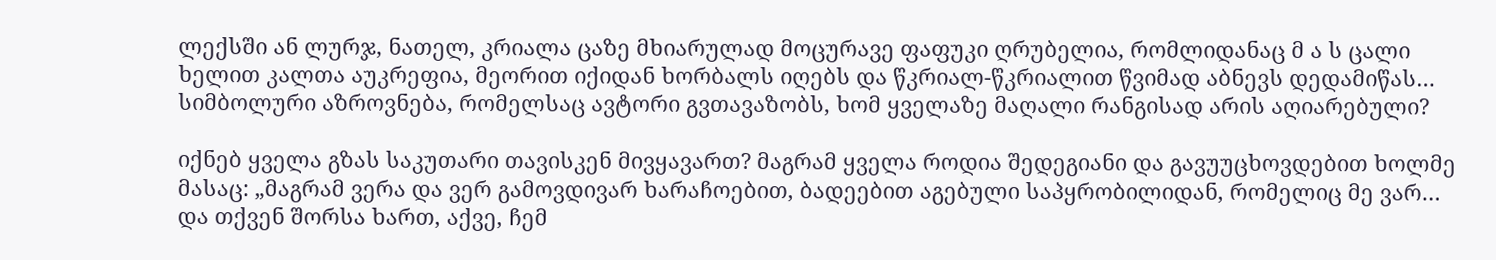ლექსში ან ლურჯ, ნათელ, კრიალა ცაზე მხიარულად მოცურავე ფაფუკი ღრუბელია, რომლიდანაც მ ა ს ცალი ხელით კალთა აუკრეფია, მეორით იქიდან ხორბალს იღებს და წკრიალ-წკრიალით წვიმად აბნევს დედამიწას… სიმბოლური აზროვნება, რომელსაც ავტორი გვთავაზობს, ხომ ყველაზე მაღალი რანგისად არის აღიარებული?

იქნებ ყველა გზას საკუთარი თავისკენ მივყავართ? მაგრამ ყველა როდია შედეგიანი და გავუუცხოვდებით ხოლმე მასაც: „მაგრამ ვერა და ვერ გამოვდივარ ხარაჩოებით, ბადეებით აგებული საპყრობილიდან, რომელიც მე ვარ… და თქვენ შორსა ხართ, აქვე, ჩემ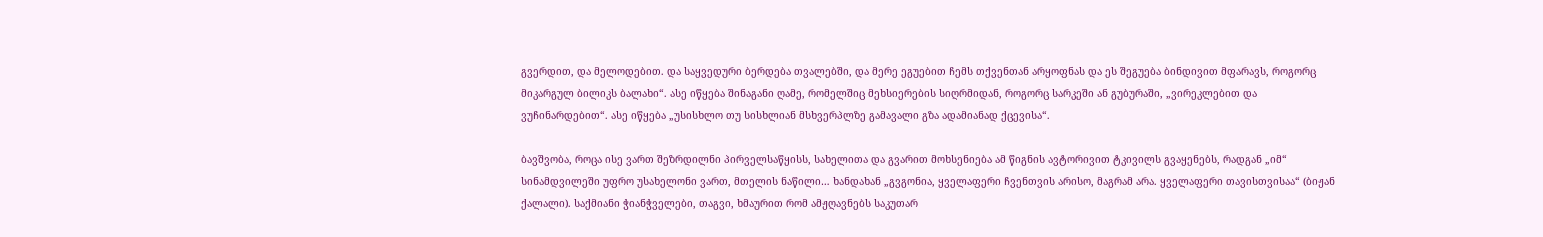გვერდით, და მელოდებით. და საყვედური ბერდება თვალებში, და მერე ეგუებით ჩემს თქვენთან არყოფნას და ეს შეგუება ბინდივით მფარავს, როგორც მიკარგულ ბილიკს ბალახი“. ასე იწყება შინაგანი ღამე, რომელშიც მეხსიერების სიღრმიდან, როგორც სარკეში ან გუბურაში, „ვირეკლებით და ვუჩინარდებით“. ასე იწყება „უსისხლო თუ სისხლიან მსხვერპლზე გამავალი გზა ადამიანად ქცევისა“.

ბავშვობა, როცა ისე ვართ შეზრდილნი პირველსაწყისს, სახელითა და გვარით მოხსენიება ამ წიგნის ავტორივით ტკივილს გვაყენებს, რადგან „იმ“ სინამდვილეში უფრო უსახელონი ვართ, მთელის ნაწილი… ხანდახან „გვგონია, ყველაფერი ჩვენთვის არისო, მაგრამ არა. ყველაფერი თავისთვისაა“ (ბიჟან ქალალი). საქმიანი ჭიანჭველები, თაგვი, ხმაურით რომ ამჟღავნებს საკუთარ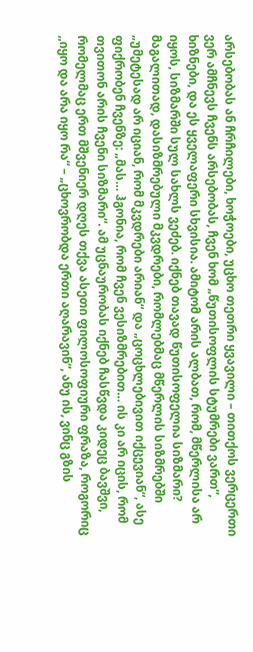არსებობას ან ჩრჩილები, ხოჭოები, უცხო თეთრი ყვავილი – თითქოს ვერცერთი ვერ ამჩნევს ჩვენს არსებობას, ჩვენ ხომ „წუთისოფლის სტუმრები ვართ“, ხიზნები, და ეს ყველაფერი სხვისია. ამიტომ არის ალბათ, რომ, მწერლისა არ იყოს, სიზმარში სულ სახლს ვეძებ. იქნებ თავად წუთისოფელია სიზმარი? მაგალითად, დასიზმრებული მკვდრები, რომლებმაც მწერლის სიზმრებში „უმეტესად არ იციან, რომ მკვდრები არიან“ და „ცოცხლებივით იქცევიან“, ასე ფიქრობენ ჩვენზე: „მას… ჰგონია, რომ ჩვენ ვესიზმრებით… ის კი არ იცის, რომ თვითონ არის ჩვენი სიზმარი“. ამ უცნაურობას იქნებ ჩასწვდა კიდეც ბავშვი, რომელმაც ერთ მშვენიერ დღეს თქვა ასეთი ფილოსოფიური ფრაზა, როგორიც ,,იყო და არა იყო რა“ – „ცხოვრობდა ერთი აღარავინ“, ანუ ის, ვინც გზის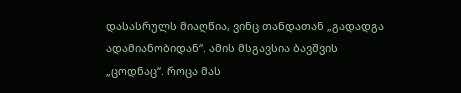დასასრულს მიაღწია, ვინც თანდათან „გადადგა ადამიანობიდან“. ამის მსგავსია ბავშვის „ცოდნაც“. როცა მას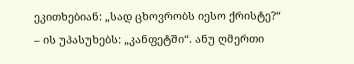ეკითხებიან: „სად ცხოვრობს იესო ქრისტე?“ – ის უპასუხებს: „კანფეტში“. ანუ ღმერთი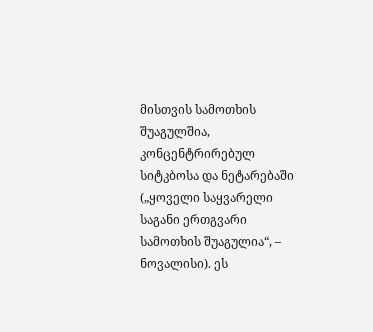მისთვის სამოთხის შუაგულშია, კონცენტრირებულ სიტკბოსა და ნეტარებაში („ყოველი საყვარელი საგანი ერთგვარი სამოთხის შუაგულია“, – ნოვალისი). ეს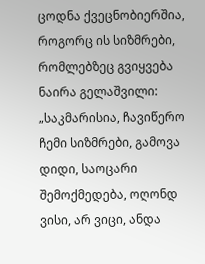ცოდნა ქვეცნობიერშია, როგორც ის სიზმრები, რომლებზეც გვიყვება ნაირა გელაშვილი: „საკმარისია, ჩავიწერო ჩემი სიზმრები, გამოვა დიდი, საოცარი შემოქმედება, ოღონდ ვისი, არ ვიცი, ანდა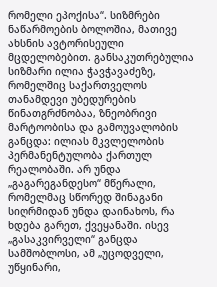რომელი ეპოქისა“. სიზმრები ნაწარმოების ბოლოშია, მათივე ახსნის ავტორისეული მცდელობებით. განსაკუთრებულია სიზმარი ილია ჭავჭავაძეზე, რომელშიც საქართველოს თანამდევი უბედურების წინათგრძნობაა, ზნეობრივი მარტოობისა და გამოუვალობის განცდა: ილიას მკვლელობის პერმანენტულობა ქართულ რეალობაში. არ უნდა „გაგარეგანდესო“ მწერალი, რომელმაც სწორედ შინაგანი სიღრმიდან უნდა დაინახოს, რა ხდება გარეთ, ქვეყანაში. ისევ „გასაკვირველი“ განცდა სამშობლოსი, ამ „უცოდველი, უწყინარი,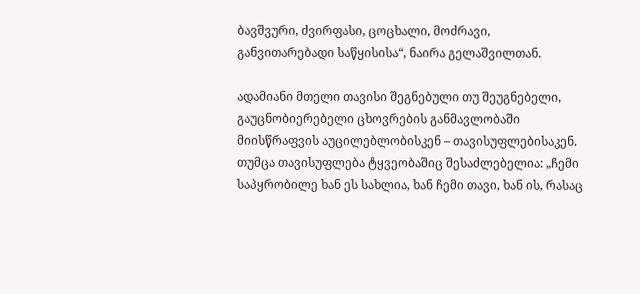ბავშვური, ძვირფასი, ცოცხალი, მოძრავი, განვითარებადი საწყისისა“, ნაირა გელაშვილთან.

ადამიანი მთელი თავისი შეგნებული თუ შეუგნებელი, გაუცნობიერებელი ცხოვრების განმავლობაში მიისწრაფვის აუცილებლობისკენ – თავისუფლებისაკენ. თუმცა თავისუფლება ტყვეობაშიც შესაძლებელია: „ჩემი საპყრობილე ხან ეს სახლია, ხან ჩემი თავი, ხან ის, რასაც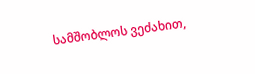სამშობლოს ვეძახით,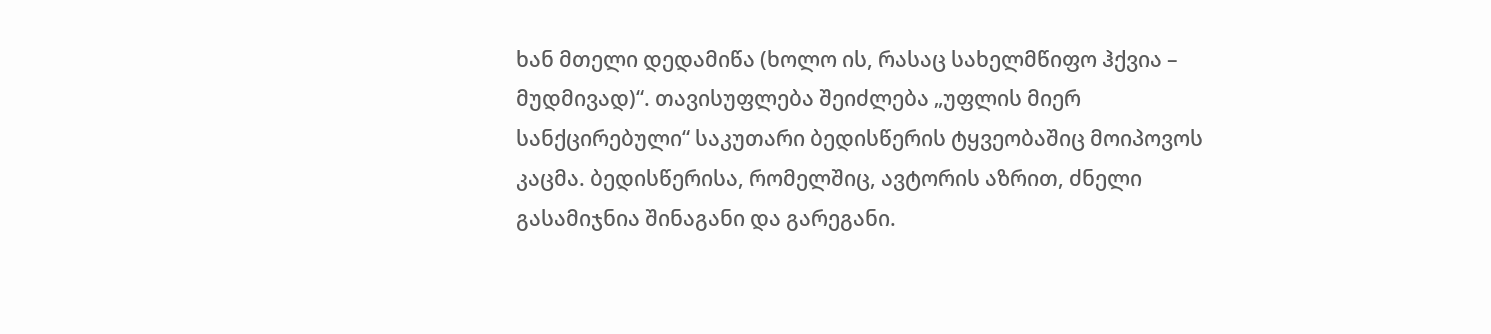ხან მთელი დედამიწა (ხოლო ის, რასაც სახელმწიფო ჰქვია – მუდმივად)“. თავისუფლება შეიძლება „უფლის მიერ სანქცირებული“ საკუთარი ბედისწერის ტყვეობაშიც მოიპოვოს კაცმა. ბედისწერისა, რომელშიც, ავტორის აზრით, ძნელი გასამიჯნია შინაგანი და გარეგანი.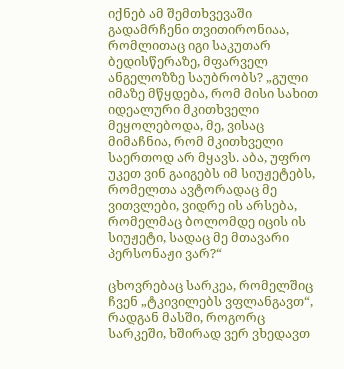იქნებ ამ შემთხვევაში გადამრჩენი თვითირონიაა, რომლითაც იგი საკუთარ ბედისწერაზე, მფარველ ანგელოზზე საუბრობს? „გული იმაზე მწყდება, რომ მისი სახით იდეალური მკითხველი მეყოლებოდა, მე, ვისაც მიმაჩნია, რომ მკითხველი საერთოდ არ მყავს. აბა, უფრო უკეთ ვინ გაიგებს იმ სიუჟეტებს, რომელთა ავტორადაც მე ვითვლები, ვიდრე ის არსება, რომელმაც ბოლომდე იცის ის სიუჟეტი, სადაც მე მთავარი პერსონაჟი ვარ?“

ცხოვრებაც სარკეა, რომელშიც ჩვენ „ტკივილებს ვფლანგავთ“, რადგან მასში, როგორც სარკეში, ხშირად ვერ ვხედავთ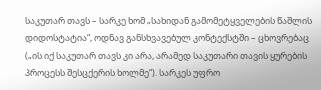საკუთარ თავს – სარკე ხომ „სახიდან გამომეტყველების წაშლის დიდოსტატია“, ოდნავ განსხვავებულ კონტექსტში – ცხოვრებაც („ის იქ საკუთარ თავს კი არა, არამედ საკუთარი თავის ყურების პროცესს შესცქერის ხოლმე“). სარკეს უფრო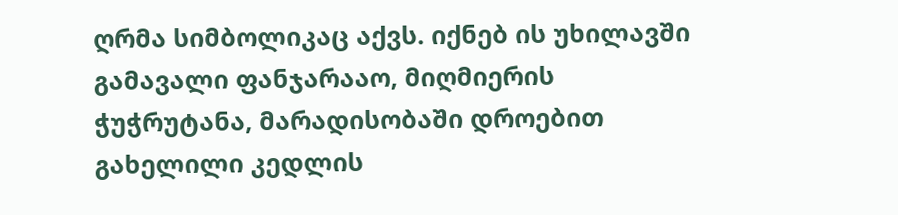ღრმა სიმბოლიკაც აქვს. იქნებ ის უხილავში გამავალი ფანჯარააო, მიღმიერის ჭუჭრუტანა, მარადისობაში დროებით გახელილი კედლის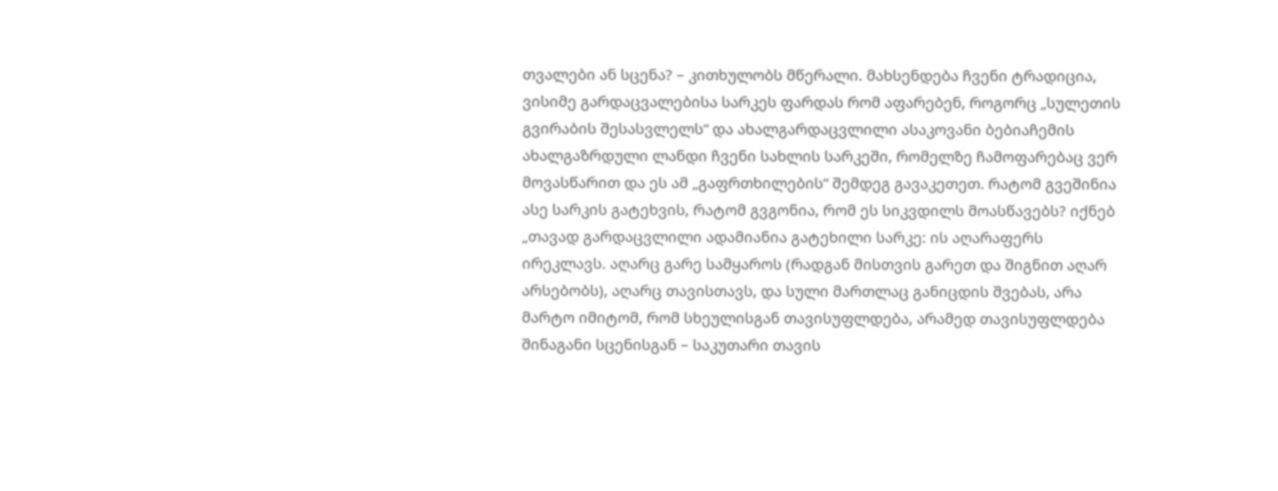თვალები ან სცენა? – კითხულობს მწერალი. მახსენდება ჩვენი ტრადიცია, ვისიმე გარდაცვალებისა სარკეს ფარდას რომ აფარებენ, როგორც „სულეთის გვირაბის შესასვლელს“ და ახალგარდაცვლილი ასაკოვანი ბებიაჩემის ახალგაზრდული ლანდი ჩვენი სახლის სარკეში, რომელზე ჩამოფარებაც ვერ მოვასწარით და ეს ამ „გაფრთხილების“ შემდეგ გავაკეთეთ. რატომ გვეშინია ასე სარკის გატეხვის, რატომ გვგონია, რომ ეს სიკვდილს მოასწავებს? იქნებ „თავად გარდაცვლილი ადამიანია გატეხილი სარკე: ის აღარაფერს ირეკლავს. აღარც გარე სამყაროს (რადგან მისთვის გარეთ და შიგნით აღარ არსებობს), აღარც თავისთავს, და სული მართლაც განიცდის შვებას, არა მარტო იმიტომ, რომ სხეულისგან თავისუფლდება, არამედ თავისუფლდება შინაგანი სცენისგან – საკუთარი თავის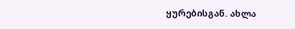ყურებისგან. ახლა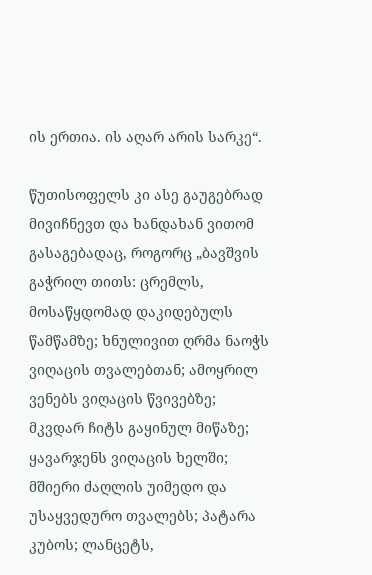ის ერთია. ის აღარ არის სარკე“.

წუთისოფელს კი ასე გაუგებრად მივიჩნევთ და ხანდახან ვითომ გასაგებადაც, როგორც „ბავშვის გაჭრილ თითს: ცრემლს, მოსაწყდომად დაკიდებულს წამწამზე; ხნულივით ღრმა ნაოჭს ვიღაცის თვალებთან; ამოყრილ ვენებს ვიღაცის წვივებზე; მკვდარ ჩიტს გაყინულ მიწაზე; ყავარჯენს ვიღაცის ხელში; მშიერი ძაღლის უიმედო და უსაყვედურო თვალებს; პატარა კუბოს; ლანცეტს,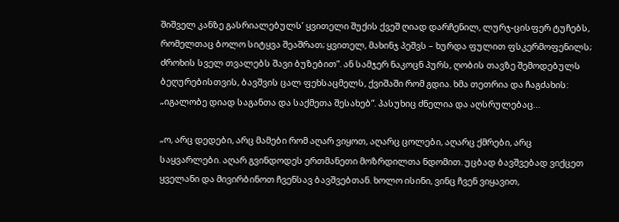შიშველ კანზე გასრიალებულს’ ყვითელი შუქის ქვეშ ღიად დარჩენილ, ლურჯ-ცისფერ ტუჩებს, რომელთაც ბოლო სიტყვა შეაშრათ; ყვითელ, მახინჯ პეშვს – ხურდა ფულით ფსკერმოფენილს; ძროხის სველ თვალებს შავი ბუზებით“. ან სამჯერ ნაკოცნ პურს, ღობის თავზე შემოდებულს ბეღურებისთვის, ბავშვის ცალ ფეხსაცმელს, ქვიშაში რომ გდია. ხმა თეთრია და ჩაგძახის: „იგალობე დიად საგანთა და საქმეთა შესახებ“. პასუხიც ძნელია და აღსრულებაც…

„ო, არც დედები, არც მამები რომ აღარ ვიყოთ, აღარც ცოლები, აღარც ქმრები, არც საყვარლები. აღარ გვინდოდეს ერთმანეთი მოზრდილთა ნდომით. უცბად ბავშვებად ვიქცეთ ყველანი და მივირბინოთ ჩვენსავ ბავშვებთან. ხოლო ისინი, ვინც ჩვენ ვიყავით,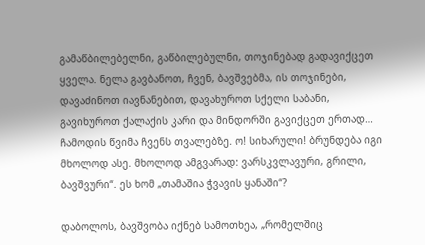გამაწბილებელნი, გაწბილებულნი, თოჯინებად გადავიქცეთ ყველა. ნელა გავბანოთ, ჩვენ, ბავშვებმა, ის თოჯინები, დავაძინოთ იავნანებით, დავახუროთ სქელი საბანი, გავიხუროთ ქალაქის კარი და მინდორში გავიქცეთ ერთად… ჩამოდის წვიმა ჩვენს თვალებზე. ო! სიხარული! ბრუნდება იგი მხოლოდ ასე. მხოლოდ ამგვარად: ვარსკვლავური, გრილი, ბავშვური“. ეს ხომ „თამაშია ჭვავის ყანაში“?

დაბოლოს, ბავშვობა იქნებ სამოთხეა, „რომელშიც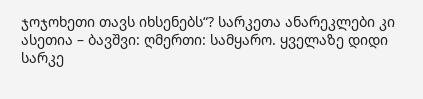ჯოჯოხეთი თავს იხსენებს“? სარკეთა ანარეკლები კი ასეთია – ბავშვი: ღმერთი: სამყარო. ყველაზე დიდი სარკე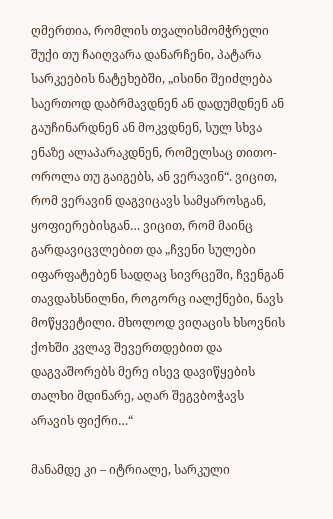ღმერთია, რომლის თვალისმომჭრელი შუქი თუ ჩაიღვარა დანარჩენი, პატარა სარკეების ნატეხებში, „ისინი შეიძლება საერთოდ დაბრმავდნენ ან დადუმდნენ ან გაუჩინარდნენ ან მოკვდნენ, სულ სხვა ენაზე ალაპარაკდნენ, რომელსაც თითო-ოროლა თუ გაიგებს, ან ვერავინ“. ვიცით, რომ ვერავინ დაგვიცავს სამყაროსგან, ყოფიერებისგან… ვიცით, რომ მაინც გარდავიცვლებით და „ჩვენი სულები იფარფატებენ სადღაც სივრცეში, ჩვენგან თავდახსნილნი, როგორც იალქნები, ნავს მოწყვეტილი. მხოლოდ ვიღაცის ხსოვნის ქოხში კვლავ შევერთდებით და დაგვაშორებს მერე ისევ დავიწყების თალხი მდინარე, აღარ შეგვბოჭავს არავის ფიქრი…“

მანამდე კი – იტრიალე, სარკული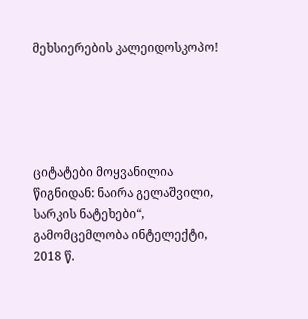მეხსიერების კალეიდოსკოპო!





ციტატები მოყვანილია წიგნიდან: ნაირა გელაშვილი, სარკის ნატეხები“, გამომცემლობა ინტელექტი, 2018 წ.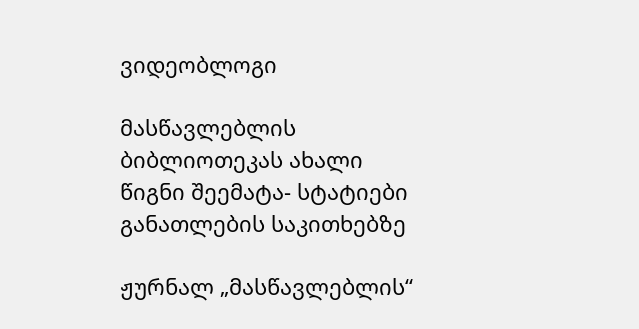ვიდეობლოგი

მასწავლებლის ბიბლიოთეკას ახალი წიგნი შეემატა- სტატიები განათლების საკითხებზე

ჟურნალ „მასწავლებლის“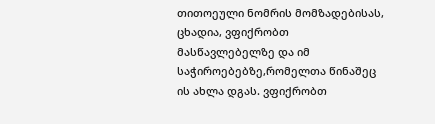თითოეული ნომრის მომზადებისას, ცხადია, ვფიქრობთ მასწავლებელზე და იმ საჭიროებებზე,რომელთა წინაშეც ის ახლა დგას. ვფიქრობთ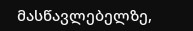მასწავლებელზე,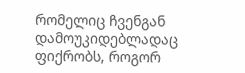რომელიც ჩვენგან დამოუკიდებლადაც ფიქრობს, როგორ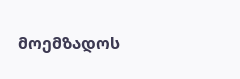მოემზადოს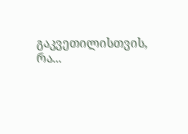გაკვეთილისთვის, რა...